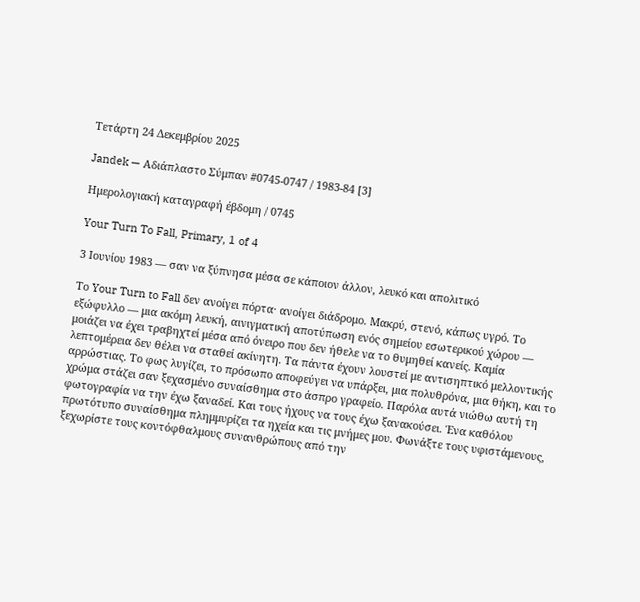Τετάρτη 24 Δεκεμβρίου 2025

Jandek — Αδιάπλαστο Σύμπαν #0745-0747 / 1983-84 [3]

Ημερολογιακή καταγραφή έβδομη / 0745

Your Turn To Fall, Primary, 1 of 4

3 Ιουνίου 1983 — σαν να ξύπνησα μέσα σε κάποιον άλλον, λευκό και απολιτικό

Το Your Turn to Fall δεν ανοίγει πόρτα· ανοίγει διάδρομο. Μακρύ, στενό, κάπως υγρό. Το εξώφυλλο — μια ακόμη λευκή, αινιγματική αποτύπωση ενός σημείου εσωτερικού χώρου — μοιάζει να έχει τραβηχτεί μέσα από όνειρο που δεν ήθελε να το θυμηθεί κανείς. Καμία λεπτομέρεια δεν θέλει να σταθεί ακίνητη. Τα πάντα έχουν λουστεί με αντισηπτικό μελλοντικής αρρώστιας. Το φως λυγίζει, το πρόσωπο αποφεύγει να υπάρξει, μια πολυθρόνα, μια θήκη, και το χρώμα στάζει σαν ξεχασμένο συναίσθημα στο άσπρο γραφείο. Παρόλα αυτά νιώθω αυτή τη φωτογραφία να την έχω ξαναδεί. Και τους ήχους να τους έχω ξανακούσει. Ένα καθόλου πρωτότυπο συναίσθημα πλημμυρίζει τα ηχεία και τις μνήμες μου. Φωνάξτε τους υφιστάμενους, ξεχωρίστε τους κοντόφθαλμους συνανθρώπους από την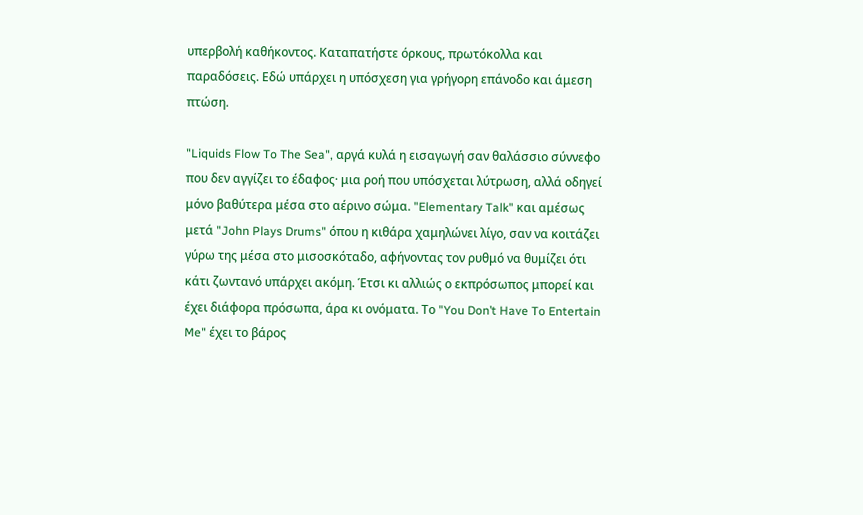υπερβολή καθήκοντος. Καταπατήστε όρκους, πρωτόκολλα και παραδόσεις. Εδώ υπάρχει η υπόσχεση για γρήγορη επάνοδο και άμεση πτώση.

"Liquids Flow To The Sea", αργά κυλά η εισαγωγή σαν θαλάσσιο σύννεφο που δεν αγγίζει το έδαφος· μια ροή που υπόσχεται λύτρωση, αλλά οδηγεί μόνο βαθύτερα μέσα στο αέρινο σώμα. "Elementary Talk" και αμέσως μετά "John Plays Drums" όπου η κιθάρα χαμηλώνει λίγο, σαν να κοιτάζει γύρω της μέσα στο μισοσκόταδο, αφήνοντας τον ρυθμό να θυμίζει ότι κάτι ζωντανό υπάρχει ακόμη. Έτσι κι αλλιώς ο εκπρόσωπος μπορεί και έχει διάφορα πρόσωπα, άρα κι ονόματα. Το "You Don’t Have To Entertain Me" έχει το βάρος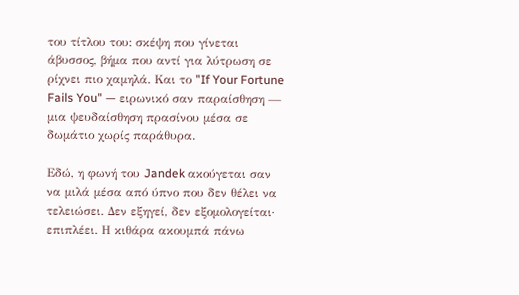του τίτλου του: σκέψη που γίνεται άβυσσος, βήμα που αντί για λύτρωση σε ρίχνει πιο χαμηλά. Και το "If Your Fortune Fails You" — ειρωνικό σαν παραίσθηση — μια ψευδαίσθηση πρασίνου μέσα σε δωμάτιο χωρίς παράθυρα.

Εδώ, η φωνή του Jandek ακούγεται σαν να μιλά μέσα από ύπνο που δεν θέλει να τελειώσει. Δεν εξηγεί, δεν εξομολογείται· επιπλέει. Η κιθάρα ακουμπά πάνω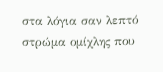στα λόγια σαν λεπτό στρώμα ομίχλης που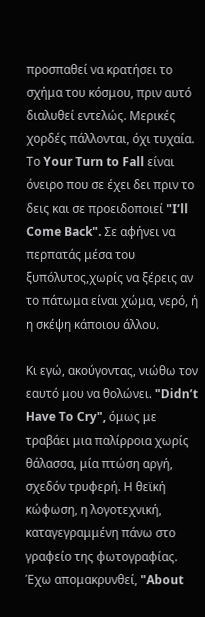προσπαθεί να κρατήσει το σχήμα του κόσμου, πριν αυτό διαλυθεί εντελώς. Μερικές χορδές πάλλονται, όχι τυχαία. Το Your Turn to Fall είναι όνειρο που σε έχει δει πριν το δεις και σε προειδοποιεί "I’ll Come Back". Σε αφήνει να περπατάς μέσα του ξυπόλυτος,χωρίς να ξέρεις αν το πάτωμα είναι χώμα, νερό, ή η σκέψη κάποιου άλλου.

Κι εγώ, ακούγοντας, νιώθω τον εαυτό μου να θολώνει. "Didn’t Have To Cry", όμως με τραβάει μια παλίρροια χωρίς θάλασσα, μία πτώση αργή, σχεδόν τρυφερή. Η θεϊκή κώφωση, η λογοτεχνική, καταγεγραμμένη πάνω στο γραφείο της φωτογραφίας. Έχω απομακρυνθεί, "About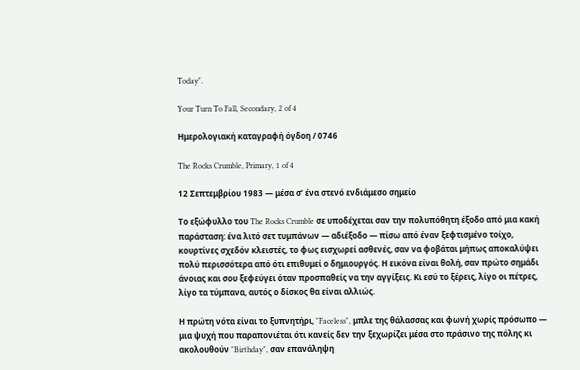Today".

Your Turn To Fall, Secondary, 2 of 4

Ημερολογιακή καταγραφή όγδοη / 0746

The Rocks Crumble, Primary, 1 of 4

12 Σεπτεμβρίου 1983 — μέσα σ’ ένα στενό ενδιάμεσο σημείο

Το εξώφυλλο του The Rocks Crumble σε υποδέχεται σαν την πολυπόθητη έξοδο από μια κακή παράσταση: ένα λιτό σετ τυμπάνων — αδιέξοδο — πίσω από έναν ξεφτισμένο τοίχο, κουρτίνες σχεδόν κλειστές, το φως εισχωρεί ασθενές, σαν να φοβάται μήπως αποκαλύψει πολύ περισσότερα από ότι επιθυμεί ο δημιουργός. Η εικόνα είναι θολή, σαν πρώτο σημάδι άνοιας και σου ξεφεύγει όταν προσπαθείς να την αγγίξεις. Κι εσύ το ξέρεις, λίγο οι πέτρες, λίγο τα τύμπανα, αυτός ο δίσκος θα είναι αλλιώς.

Η πρώτη νότα είναι το ξυπνητήρι, "Faceless", μπλε της θάλασσας και φωνή χωρίς πρόσωπο — μια ψυχή που παραπονιέται ότι κανείς δεν την ξεχωρίζει μέσα στο πράσινο της πόλης κι ακολουθούν "Birthday", σαν επανάληψη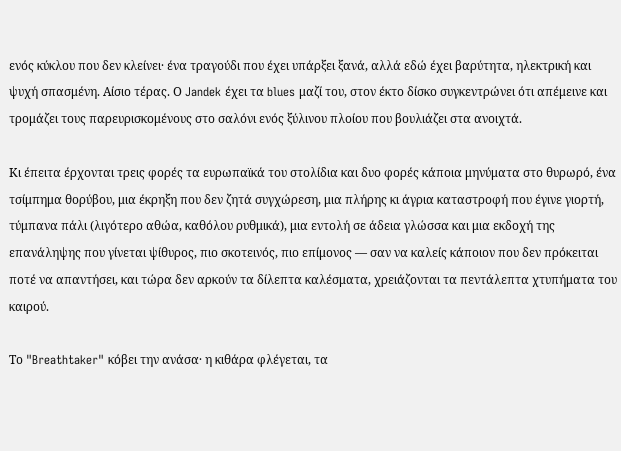ενός κύκλου που δεν κλείνει· ένα τραγούδι που έχει υπάρξει ξανά, αλλά εδώ έχει βαρύτητα, ηλεκτρική και ψυχή σπασμένη. Αίσιο τέρας. Ο Jandek έχει τα blues μαζί του, στον έκτο δίσκο συγκεντρώνει ότι απέμεινε και τρομάζει τους παρευρισκομένους στο σαλόνι ενός ξύλινου πλοίου που βουλιάζει στα ανοιχτά.

Κι έπειτα έρχονται τρεις φορές τα ευρωπαϊκά του στολίδια και δυο φορές κάποια μηνύματα στο θυρωρό, ένα τσίμπημα θορύβου, μια έκρηξη που δεν ζητά συγχώρεση, μια πλήρης κι άγρια καταστροφή που έγινε γιορτή, τύμπανα πάλι (λιγότερο αθώα, καθόλου ρυθμικά), μια εντολή σε άδεια γλώσσα και μια εκδοχή της επανάληψης που γίνεται ψίθυρος, πιο σκοτεινός, πιο επίμονος — σαν να καλείς κάποιον που δεν πρόκειται ποτέ να απαντήσει, και τώρα δεν αρκούν τα δίλεπτα καλέσματα, χρειάζονται τα πεντάλεπτα χτυπήματα του καιρού.

Το "Breathtaker" κόβει την ανάσα· η κιθάρα φλέγεται, τα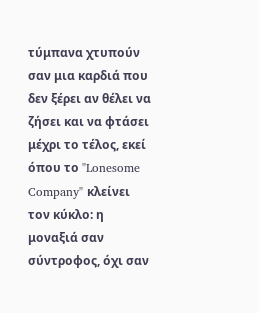τύμπανα χτυπούν σαν μια καρδιά που δεν ξέρει αν θέλει να ζήσει και να φτάσει μέχρι το τέλος, εκεί όπου το "Lonesome Company" κλείνει τον κύκλο: η μοναξιά σαν σύντροφος, όχι σαν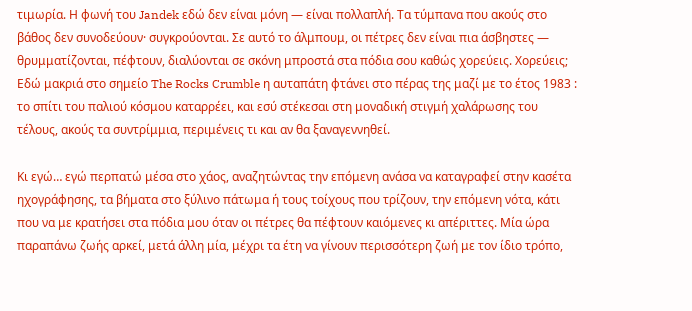τιμωρία. Η φωνή του Jandek εδώ δεν είναι μόνη — είναι πολλαπλή. Τα τύμπανα που ακούς στο βάθος δεν συνοδεύουν· συγκρούονται. Σε αυτό το άλμπουμ, οι πέτρες δεν είναι πια άσβηστες — θρυμματίζονται, πέφτουν, διαλύονται σε σκόνη μπροστά στα πόδια σου καθώς χορεύεις. Χορεύεις; Εδώ μακριά στο σημείο The Rocks Crumble η αυταπάτη φτάνει στο πέρας της μαζί με το έτος 1983 : το σπίτι του παλιού κόσμου καταρρέει, και εσύ στέκεσαι στη μοναδική στιγμή χαλάρωσης του τέλους, ακούς τα συντρίμμια, περιμένεις τι και αν θα ξαναγεννηθεί.

Κι εγώ… εγώ περπατώ μέσα στο χάος, αναζητώντας την επόμενη ανάσα να καταγραφεί στην κασέτα ηχογράφησης, τα βήματα στο ξύλινο πάτωμα ή τους τοίχους που τρίζουν, την επόμενη νότα, κάτι που να με κρατήσει στα πόδια μου όταν οι πέτρες θα πέφτουν καιόμενες κι απέριττες. Μία ώρα παραπάνω ζωής αρκεί, μετά άλλη μία, μέχρι τα έτη να γίνουν περισσότερη ζωή με τον ίδιο τρόπο,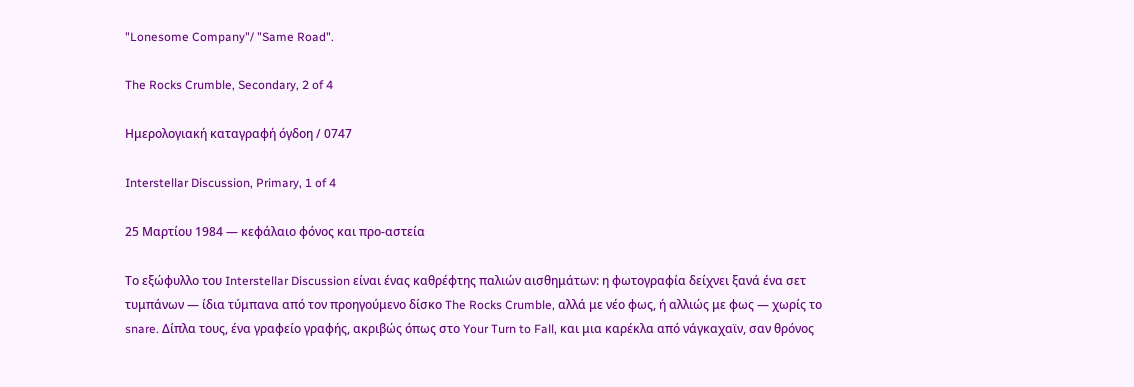"Lonesome Company"/ "Same Road".

The Rocks Crumble, Secondary, 2 of 4

Ημερολογιακή καταγραφή όγδοη / 0747

Interstellar Discussion, Primary, 1 of 4

25 Μαρτίου 1984 — κεφάλαιο φόνος και προ-αστεία

Το εξώφυλλο του Interstellar Discussion είναι ένας καθρέφτης παλιών αισθημάτων: η φωτογραφία δείχνει ξανά ένα σετ τυμπάνων — ίδια τύμπανα από τον προηγούμενο δίσκο The Rocks Crumble, αλλά με νέο φως, ή αλλιώς με φως — χωρίς το snare. Δίπλα τους, ένα γραφείο γραφής, ακριβώς όπως στο Your Turn to Fall, και μια καρέκλα από νάγκαχαϊν, σαν θρόνος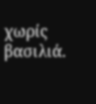χωρίς βασιλιά.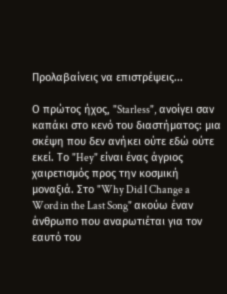Προλαβαίνεις να επιστρέψεις...

Ο πρώτος ήχος, "Starless", ανοίγει σαν καπάκι στο κενό του διαστήματος: μια σκέψη που δεν ανήκει ούτε εδώ ούτε εκεί. Το "Hey" είναι ένας άγριος χαιρετισμός προς την κοσμική μοναξιά. Στο "Why Did I Change a Word in the Last Song" ακούω έναν άνθρωπο που αναρωτιέται για τον εαυτό του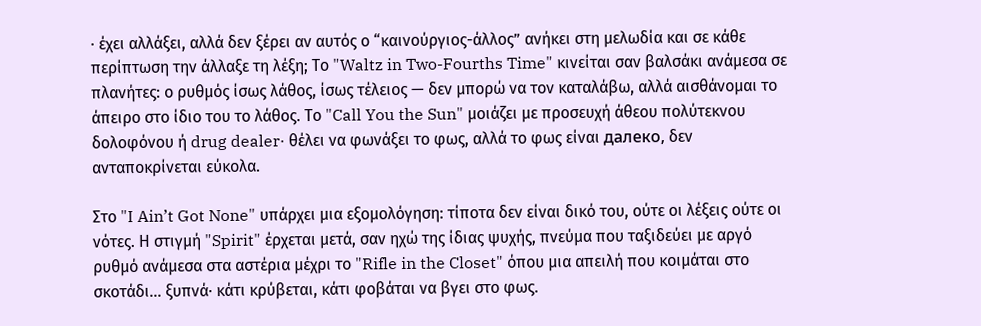· έχει αλλάξει, αλλά δεν ξέρει αν αυτός ο “καινούργιος-άλλος” ανήκει στη μελωδία και σε κάθε περίπτωση την άλλαξε τη λέξη; Το "Waltz in Two-Fourths Time" κινείται σαν βαλσάκι ανάμεσα σε πλανήτες: ο ρυθμός ίσως λάθος, ίσως τέλειος — δεν μπορώ να τον καταλάβω, αλλά αισθάνομαι το άπειρο στο ίδιο του το λάθος. Το "Call You the Sun" μοιάζει με προσευχή άθεου πολύτεκνου δολοφόνου ή drug dealer· θέλει να φωνάξει το φως, αλλά το φως είναι далеко, δεν ανταποκρίνεται εύκολα.

Στο "I Ain’t Got None" υπάρχει μια εξομολόγηση: τίποτα δεν είναι δικό του, ούτε οι λέξεις ούτε οι νότες. Η στιγμή "Spirit" έρχεται μετά, σαν ηχώ της ίδιας ψυχής, πνεύμα που ταξιδεύει με αργό ρυθμό ανάμεσα στα αστέρια μέχρι το "Rifle in the Closet" όπου μια απειλή που κοιμάται στο σκοτάδι... ξυπνά· κάτι κρύβεται, κάτι φοβάται να βγει στο φως.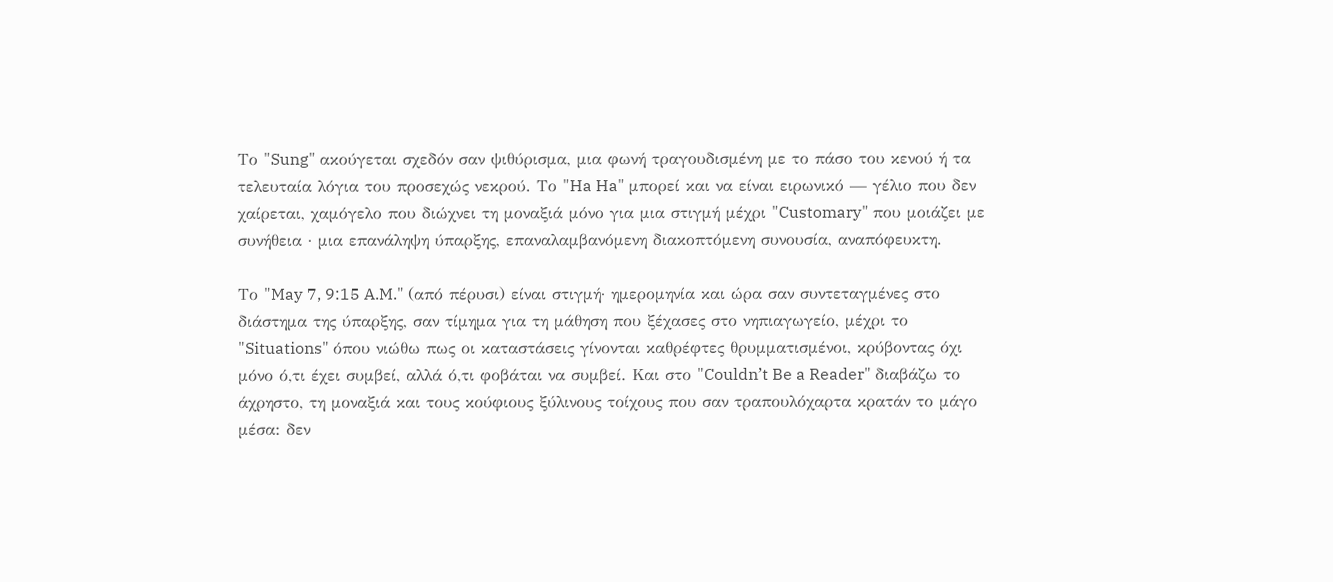Το "Sung" ακούγεται σχεδόν σαν ψιθύρισμα, μια φωνή τραγουδισμένη με το πάσο του κενού ή τα τελευταία λόγια του προσεχώς νεκρού. Το "Ha Ha" μπορεί και να είναι ειρωνικό — γέλιο που δεν χαίρεται, χαμόγελο που διώχνει τη μοναξιά μόνο για μια στιγμή μέχρι "Customary" που μοιάζει με συνήθεια · μια επανάληψη ύπαρξης, επαναλαμβανόμενη διακοπτόμενη συνουσία, αναπόφευκτη.

Το "May 7, 9:15 A.M." (από πέρυσι) είναι στιγμή· ημερομηνία και ώρα σαν συντεταγμένες στο διάστημα της ύπαρξης, σαν τίμημα για τη μάθηση που ξέχασες στο νηπιαγωγείο, μέχρι το "Situations" όπου νιώθω πως οι καταστάσεις γίνονται καθρέφτες θρυμματισμένοι, κρύβοντας όχι μόνο ό,τι έχει συμβεί, αλλά ό,τι φοβάται να συμβεί. Και στο "Couldn’t Be a Reader" διαβάζω το άχρηστο, τη μοναξιά και τους κούφιους ξύλινους τοίχους που σαν τραπουλόχαρτα κρατάν το μάγο μέσα: δεν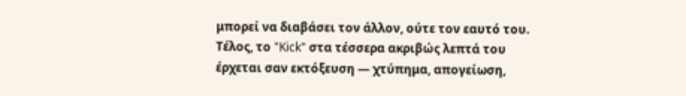μπορεί να διαβάσει τον άλλον, ούτε τον εαυτό του. Τέλος, το "Kick" στα τέσσερα ακριβώς λεπτά του έρχεται σαν εκτόξευση — χτύπημα, απογείωση,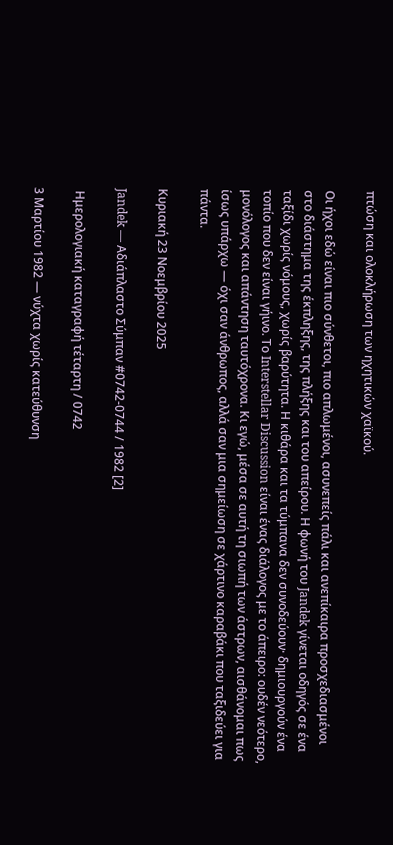πτώση και ολοκλήρωση των ηχητικών χαϊκού.

Οι ήχοι εδώ είναι πιο σύνθετοι, πιο απλωμένοι, ασυνεπείς πάλι και ανεπίκαιρα προσχεδιασμένοι στο διάστημα της έκπληξης, της πλήξης και του απείρου. Η φωνή του Jandek γίνεται οδηγός σε ένα ταξίδι χωρίς νόμους, χωρίς βαρύτητα. Η κιθάρα και τα τύμπανα δεν συνοδεύουν· δημιουργούν ένα τοπίο που δεν είναι γήινο. Το Interstellar Discussion είναι ένας διάλογος με το άπειρο: ουδέν νεότερο, μονόλογος και απάντηση ταυτόχρονα. Κι εγώ, μέσα σε αυτή τη σιωπή των άστρων, αισθάνομαι πως ίσως υπάρχω — όχι σαν άνθρωπος, αλλά σαν μια σημείωση σε χάρτινο καραβάκι που ταξιδεύει για πάντα.

Κυριακή 23 Νοεμβρίου 2025

Jandek — Αδιάπλαστο Σύμπαν #0742-0744 / 1982 [2]

 Ημερολογιακή καταγραφή τέταρτη / 0742

3 Μαρτίου 1982 — νύχτα χωρίς κατεύθυνση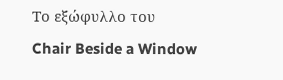Το εξώφυλλο του Chair Beside a Window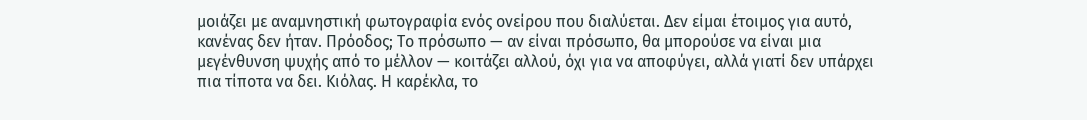μοιάζει με αναμνηστική φωτογραφία ενός ονείρου που διαλύεται. Δεν είμαι έτοιμος για αυτό, κανένας δεν ήταν. Πρόοδος; Το πρόσωπο — αν είναι πρόσωπο, θα μπορούσε να είναι μια μεγένθυνση ψυχής από το μέλλον — κοιτάζει αλλού, όχι για να αποφύγει, αλλά γιατί δεν υπάρχει πια τίποτα να δει. Κιόλας. Η καρέκλα, το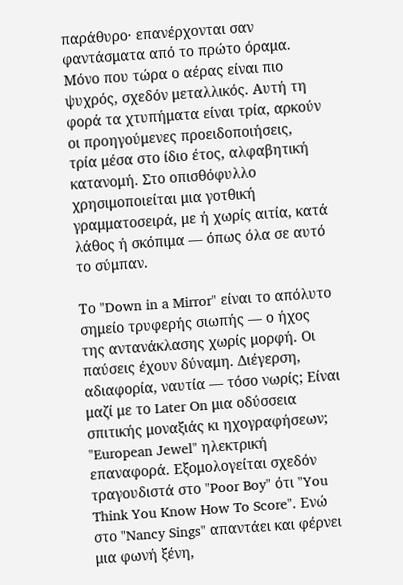παράθυρο· επανέρχονται σαν φαντάσματα από το πρώτο όραμα. Μόνο που τώρα ο αέρας είναι πιο ψυχρός, σχεδόν μεταλλικός. Αυτή τη φορά τα χτυπήματα είναι τρία, αρκούν οι προηγούμενες προειδοποιήσεις, τρία μέσα στο ίδιο έτος, αλφαβητική κατανομή. Στο οπισθόφυλλο χρησιμοποιείται μια γοτθική γραμματοσειρά, με ή χωρίς αιτία, κατά λάθος ή σκόπιμα — όπως όλα σε αυτό το σύμπαν.

Το "Down in a Mirror" είναι το απόλυτο σημείο τρυφερής σιωπής — ο ήχος της αντανάκλασης χωρίς μορφή. Οι παύσεις έχουν δύναμη. Διέγερση, αδιαφορία, ναυτία — τόσο νωρίς; Είναι μαζί με το Later On μια οδύσσεια σπιτικής μοναξιάς κι ηχογραφήσεων; "European Jewel" ηλεκτρική επαναφορά. Εξομολογείται σχεδόν τραγουδιστά στο "Poor Boy" ότι "You Think You Know How To Score". Ενώ στο "Nancy Sings" απαντάει και φέρνει μια φωνή ξένη,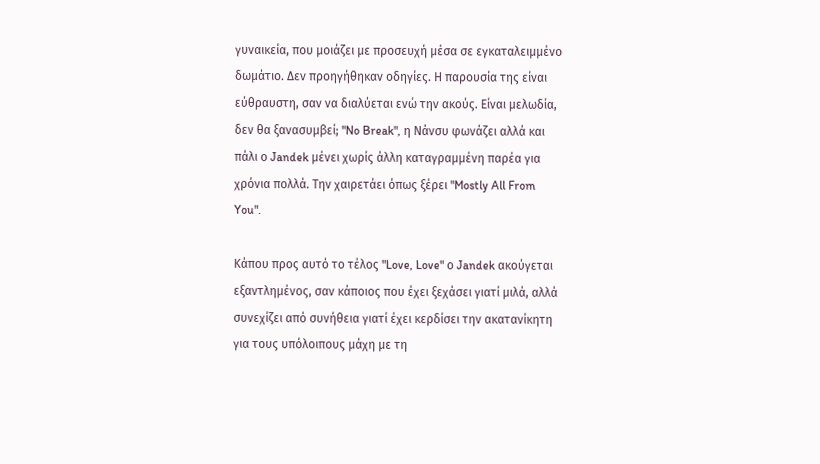γυναικεία, που μοιάζει με προσευχή μέσα σε εγκαταλειμμένο δωμάτιο. Δεν προηγήθηκαν οδηγίες. Η παρουσία της είναι εύθραυστη, σαν να διαλύεται ενώ την ακούς. Είναι μελωδία, δεν θα ξανασυμβεί; "No Break", η Νάνσυ φωνάζει αλλά και πάλι ο Jandek μένει χωρίς άλλη καταγραμμένη παρέα για χρόνια πολλά. Την χαιρετάει όπως ξέρει "Mostly All From You".

Κάπου προς αυτό το τέλος "Love, Love" ο Jandek ακούγεται εξαντλημένος, σαν κάποιος που έχει ξεχάσει γιατί μιλά, αλλά συνεχίζει από συνήθεια γιατί έχει κερδίσει την ακατανίκητη για τους υπόλοιπους μάχη με τη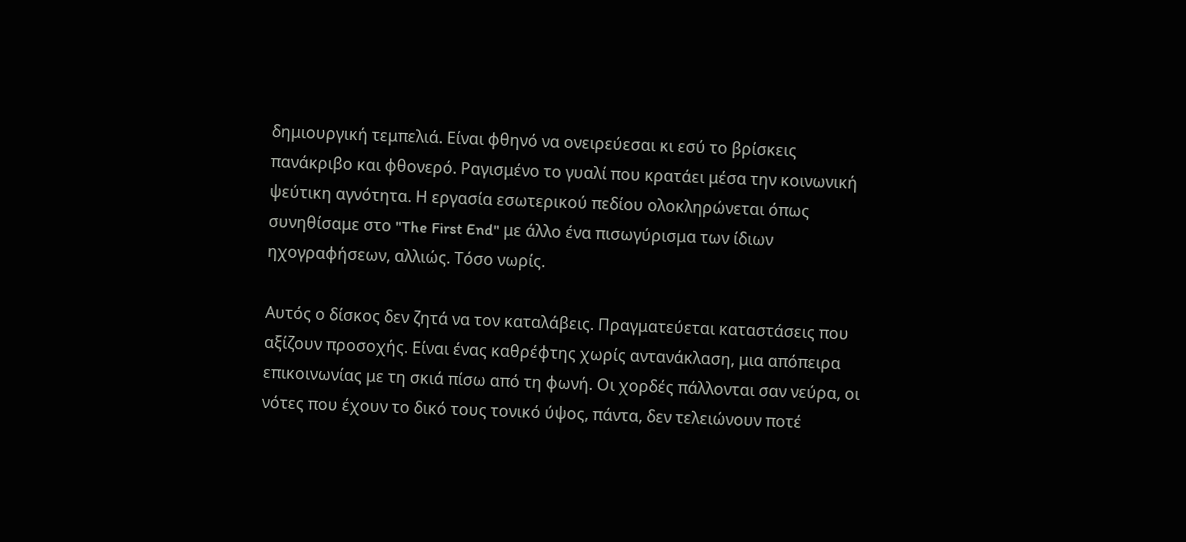δημιουργική τεμπελιά. Είναι φθηνό να ονειρεύεσαι κι εσύ το βρίσκεις πανάκριβο και φθονερό. Ραγισμένο το γυαλί που κρατάει μέσα την κοινωνική ψεύτικη αγνότητα. Η εργασία εσωτερικού πεδίου ολοκληρώνεται όπως συνηθίσαμε στο "The First End" με άλλο ένα πισωγύρισμα των ίδιων ηχογραφήσεων, αλλιώς. Τόσο νωρίς.

Αυτός ο δίσκος δεν ζητά να τον καταλάβεις. Πραγματεύεται καταστάσεις που αξίζουν προσοχής. Είναι ένας καθρέφτης χωρίς αντανάκλαση, μια απόπειρα επικοινωνίας με τη σκιά πίσω από τη φωνή. Οι χορδές πάλλονται σαν νεύρα, οι νότες που έχουν το δικό τους τονικό ύψος, πάντα, δεν τελειώνουν ποτέ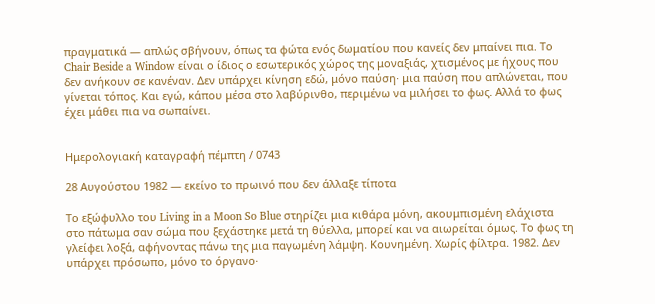πραγματικά — απλώς σβήνουν, όπως τα φώτα ενός δωματίου που κανείς δεν μπαίνει πια. Το Chair Beside a Window είναι ο ίδιος ο εσωτερικός χώρος της μοναξιάς, χτισμένος με ήχους που δεν ανήκουν σε κανέναν. Δεν υπάρχει κίνηση εδώ, μόνο παύση· μια παύση που απλώνεται, που γίνεται τόπος. Και εγώ, κάπου μέσα στο λαβύρινθο, περιμένω να μιλήσει το φως. Αλλά το φως έχει μάθει πια να σωπαίνει.


Ημερολογιακή καταγραφή πέμπτη / 0743

28 Αυγούστου 1982 — εκείνο το πρωινό που δεν άλλαξε τίποτα

Το εξώφυλλο του Living in a Moon So Blue στηρίζει μια κιθάρα μόνη, ακουμπισμένη ελάχιστα στο πάτωμα σαν σώμα που ξεχάστηκε μετά τη θύελλα, μπορεί και να αιωρείται όμως. Το φως τη γλείφει λοξά, αφήνοντας πάνω της μια παγωμένη λάμψη. Κουνημένη. Χωρίς φίλτρα. 1982. Δεν υπάρχει πρόσωπο, μόνο το όργανο·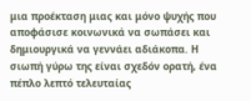μια προέκταση μιας και μόνο ψυχής που αποφάσισε κοινωνικά να σωπάσει και δημιουργικά να γεννάει αδιάκοπα. Η σιωπή γύρω της είναι σχεδόν ορατή, ένα πέπλο λεπτό τελευταίας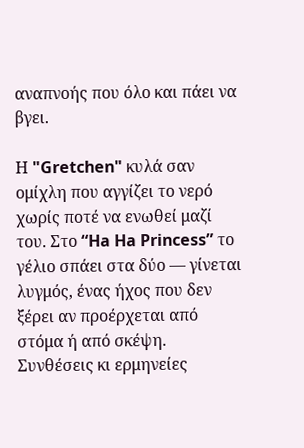αναπνοής που όλο και πάει να βγει.

Η "Gretchen" κυλά σαν ομίχλη που αγγίζει το νερό χωρίς ποτέ να ενωθεί μαζί του. Στο “Ha Ha Princess” το γέλιο σπάει στα δύο — γίνεται λυγμός, ένας ήχος που δεν ξέρει αν προέρχεται από στόμα ή από σκέψη. Συνθέσεις κι ερμηνείες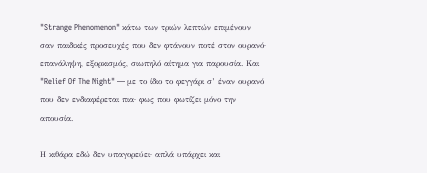"Strange Phenomenon" κάτω των τριών λεπτών επιμένουν σαν παιδικές προσευχές που δεν φτάνουν ποτέ στον ουρανό· επανάληψη, εξορκισμός, σιωπηλό αίτημα για παρουσία. Και "Relief Of The Night" — με το ίδιο το φεγγάρι σ’ έναν ουρανό που δεν ενδιαφέρεται πια· φως που φωτίζει μόνο την απουσία.

Η κιθάρα εδώ δεν υπαγορεύει· απλά υπάρχει και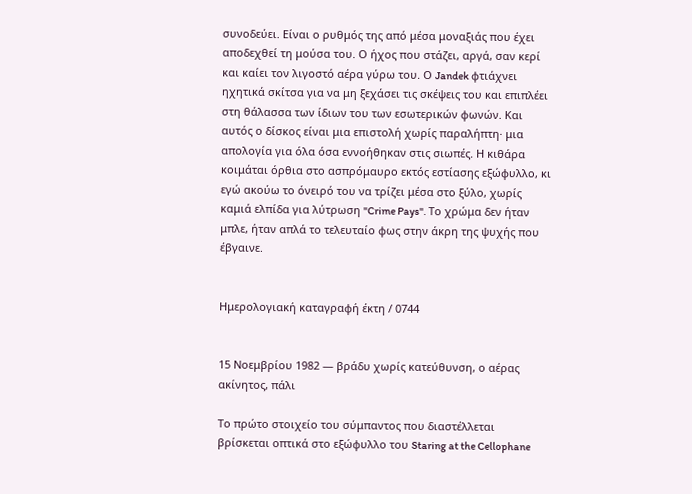συνοδεύει. Είναι ο ρυθμός της από μέσα μοναξιάς που έχει αποδεχθεί τη μούσα του. Ο ήχος που στάζει, αργά, σαν κερί και καίει τον λιγοστό αέρα γύρω του. Ο Jandek φτιάχνει ηχητικά σκίτσα για να μη ξεχάσει τις σκέψεις του και επιπλέει στη θάλασσα των ίδιων του των εσωτερικών φωνών. Και αυτός ο δίσκος είναι μια επιστολή χωρίς παραλήπτη· μια απολογία για όλα όσα εννοήθηκαν στις σιωπές. Η κιθάρα κοιμάται όρθια στο ασπρόμαυρο εκτός εστίασης εξώφυλλο, κι εγώ ακούω το όνειρό του να τρίζει μέσα στο ξύλο, χωρίς καμιά ελπίδα για λύτρωση "Crime Pays". Το χρώμα δεν ήταν μπλε, ήταν απλά το τελευταίο φως στην άκρη της ψυχής που έβγαινε.


Ημερολογιακή καταγραφή έκτη / 0744


15 Νοεμβρίου 1982 — βράδυ χωρίς κατεύθυνση, ο αέρας ακίνητος, πάλι

Το πρώτο στοιχείο του σύμπαντος που διαστέλλεται βρίσκεται οπτικά στο εξώφυλλο του Staring at the Cellophane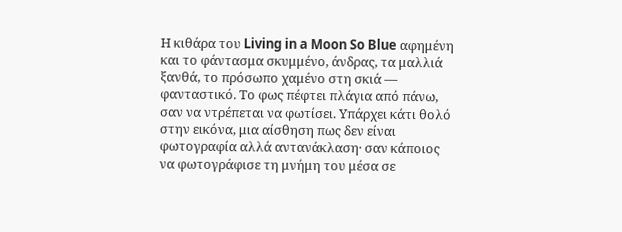Η κιθάρα του Living in a Moon So Blue αφημένη και το φάντασμα σκυμμένο, άνδρας, τα μαλλιά ξανθά, το πρόσωπο χαμένο στη σκιά — φανταστικό. Το φως πέφτει πλάγια από πάνω, σαν να ντρέπεται να φωτίσει. Υπάρχει κάτι θολό στην εικόνα, μια αίσθηση πως δεν είναι φωτογραφία αλλά αντανάκλαση· σαν κάποιος να φωτογράφισε τη μνήμη του μέσα σε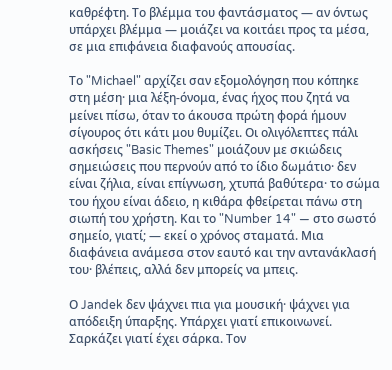καθρέφτη. Το βλέμμα του φαντάσματος — αν όντως υπάρχει βλέμμα — μοιάζει να κοιτάει προς τα μέσα, σε μια επιφάνεια διαφανούς απουσίας.

Το "Michael" αρχίζει σαν εξομολόγηση που κόπηκε στη μέση· μια λέξη-όνομα, ένας ήχος που ζητά να μείνει πίσω, όταν το άκουσα πρώτη φορά ήμουν σίγουρος ότι κάτι μου θυμίζει. Οι ολιγόλεπτες πάλι ασκήσεις "Basic Themes" μοιάζουν με σκιώδεις σημειώσεις που περνούν από το ίδιο δωμάτιο· δεν είναι ζήλια, είναι επίγνωση, χτυπά βαθύτερα· το σώμα του ήχου είναι άδειο, η κιθάρα φθείρεται πάνω στη σιωπή του χρήστη. Και το "Number 14" — στο σωστό σημείο, γιατί; — εκεί ο χρόνος σταματά. Μια διαφάνεια ανάμεσα στον εαυτό και την αντανάκλασή του· βλέπεις, αλλά δεν μπορείς να μπεις.

Ο Jandek δεν ψάχνει πια για μουσική· ψάχνει για απόδειξη ύπαρξης. Υπάρχει γιατί επικοινωνεί. Σαρκάζει γιατί έχει σάρκα. Τον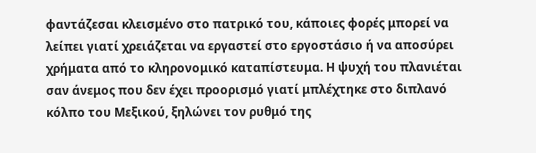φαντάζεσαι κλεισμένο στο πατρικό του, κάποιες φορές μπορεί να λείπει γιατί χρειάζεται να εργαστεί στο εργοστάσιο ή να αποσύρει χρήματα από το κληρονομικό καταπίστευμα. Η ψυχή του πλανιέται σαν άνεμος που δεν έχει προορισμό γιατί μπλέχτηκε στο διπλανό κόλπο του Μεξικού, ξηλώνει τον ρυθμό της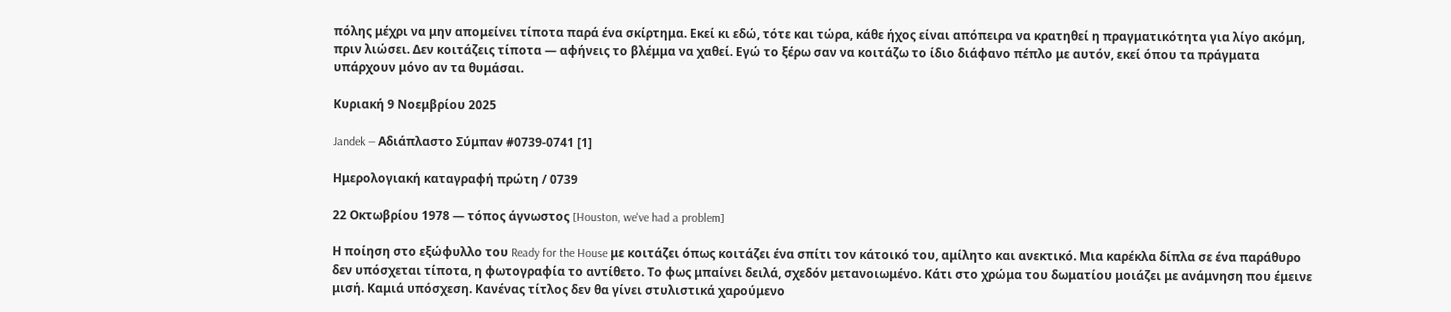πόλης μέχρι να μην απομείνει τίποτα παρά ένα σκίρτημα. Εκεί κι εδώ, τότε και τώρα, κάθε ήχος είναι απόπειρα να κρατηθεί η πραγματικότητα για λίγο ακόμη, πριν λιώσει. Δεν κοιτάζεις τίποτα — αφήνεις το βλέμμα να χαθεί. Εγώ το ξέρω σαν να κοιτάζω το ίδιο διάφανο πέπλο με αυτόν, εκεί όπου τα πράγματα υπάρχουν μόνο αν τα θυμάσαι.

Κυριακή 9 Νοεμβρίου 2025

Jandek — Αδιάπλαστο Σύμπαν #0739-0741 [1]

Ημερολογιακή καταγραφή πρώτη / 0739

22 Οκτωβρίου 1978 — τόπος άγνωστος [Houston, we've had a problem]

Η ποίηση στο εξώφυλλο του Ready for the House με κοιτάζει όπως κοιτάζει ένα σπίτι τον κάτοικό του, αμίλητο και ανεκτικό. Μια καρέκλα δίπλα σε ένα παράθυρο δεν υπόσχεται τίποτα, η φωτογραφία το αντίθετο. Το φως μπαίνει δειλά, σχεδόν μετανοιωμένο. Κάτι στο χρώμα του δωματίου μοιάζει με ανάμνηση που έμεινε μισή. Καμιά υπόσχεση. Κανένας τίτλος δεν θα γίνει στυλιστικά χαρούμενο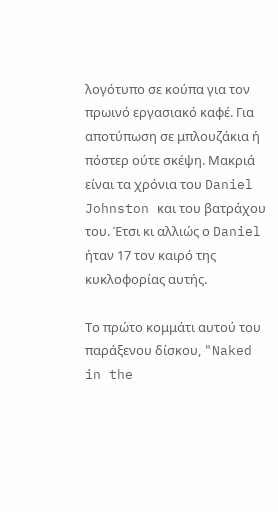λογότυπο σε κούπα για τον πρωινό εργασιακό καφέ. Για αποτύπωση σε μπλουζάκια ή πόστερ ούτε σκέψη. Μακριά είναι τα χρόνια του Daniel Johnston και του βατράχου του. Έτσι κι αλλιώς ο Daniel ήταν 17 τον καιρό της κυκλοφορίας αυτής.

Το πρώτο κομμάτι αυτού του παράξενου δίσκου, "Naked in the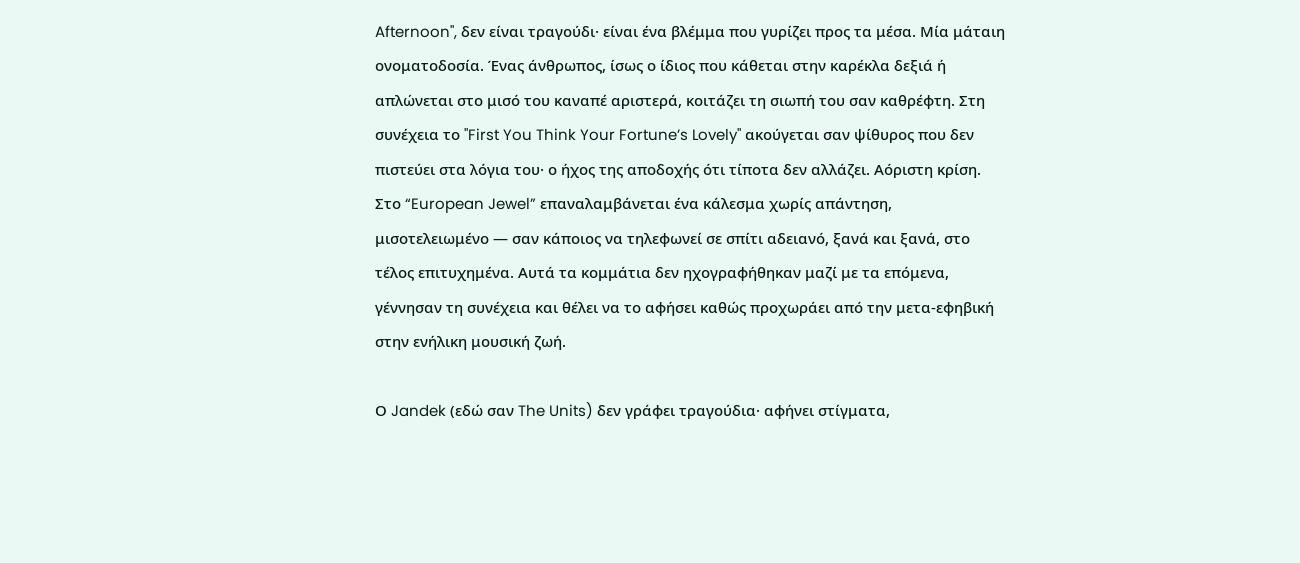Afternoon", δεν είναι τραγούδι· είναι ένα βλέμμα που γυρίζει προς τα μέσα. Μία μάταιη ονοματοδοσία. Ένας άνθρωπος, ίσως ο ίδιος που κάθεται στην καρέκλα δεξιά ή απλώνεται στο μισό του καναπέ αριστερά, κοιτάζει τη σιωπή του σαν καθρέφτη. Στη συνέχεια το "First You Think Your Fortune’s Lovely" ακούγεται σαν ψίθυρος που δεν πιστεύει στα λόγια του· ο ήχος της αποδοχής ότι τίποτα δεν αλλάζει. Αόριστη κρίση. Στο “European Jewel” επαναλαμβάνεται ένα κάλεσμα χωρίς απάντηση, μισοτελειωμένο — σαν κάποιος να τηλεφωνεί σε σπίτι αδειανό, ξανά και ξανά, στο τέλος επιτυχημένα. Αυτά τα κομμάτια δεν ηχογραφήθηκαν μαζί με τα επόμενα, γέννησαν τη συνέχεια και θέλει να το αφήσει καθώς προχωράει από την μετα-εφηβική στην ενήλικη μουσική ζωή.

Ο Jandek (εδώ σαν The Units) δεν γράφει τραγούδια· αφήνει στίγματα,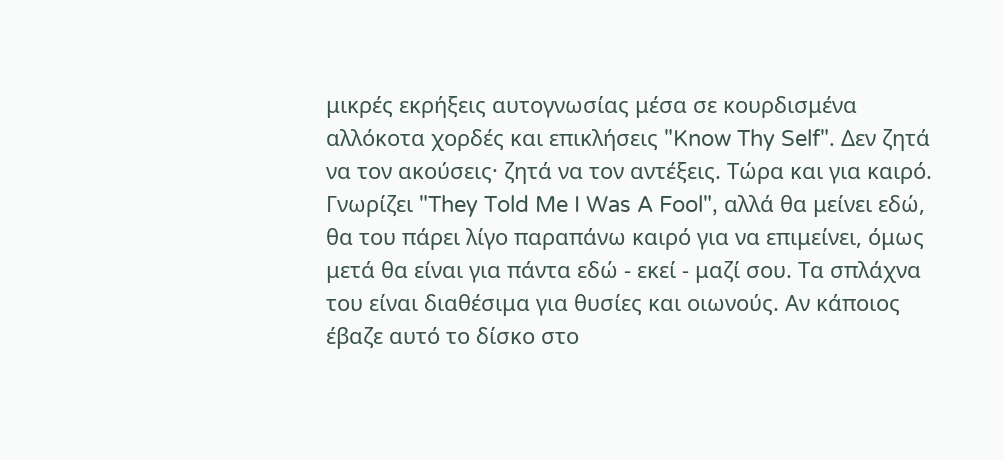μικρές εκρήξεις αυτογνωσίας μέσα σε κουρδισμένα αλλόκοτα χορδές και επικλήσεις "Know Thy Self". Δεν ζητά να τον ακούσεις· ζητά να τον αντέξεις. Τώρα και για καιρό. Γνωρίζει "They Told Me I Was A Fool", αλλά θα μείνει εδώ, θα του πάρει λίγο παραπάνω καιρό για να επιμείνει, όμως μετά θα είναι για πάντα εδώ - εκεί - μαζί σου. Τα σπλάχνα του είναι διαθέσιμα για θυσίες και οιωνούς. Αν κάποιος έβαζε αυτό το δίσκο στο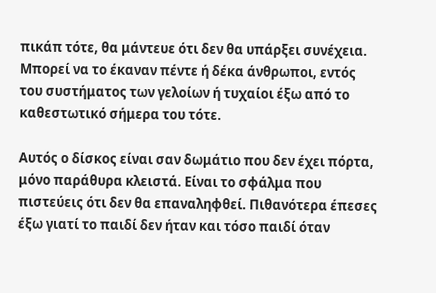πικάπ τότε, θα μάντευε ότι δεν θα υπάρξει συνέχεια. Μπορεί να το έκαναν πέντε ή δέκα άνθρωποι, εντός του συστήματος των γελοίων ή τυχαίοι έξω από το καθεστωτικό σήμερα του τότε.

Αυτός ο δίσκος είναι σαν δωμάτιο που δεν έχει πόρτα, μόνο παράθυρα κλειστά. Είναι το σφάλμα που πιστεύεις ότι δεν θα επαναληφθεί. Πιθανότερα έπεσες έξω γιατί το παιδί δεν ήταν και τόσο παιδί όταν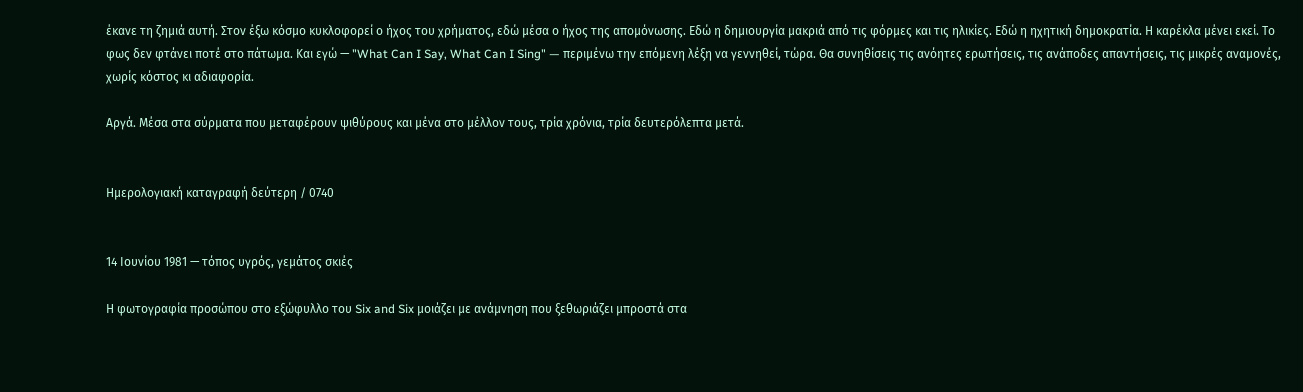έκανε τη ζημιά αυτή. Στον έξω κόσμο κυκλοφορεί ο ήχος του χρήματος, εδώ μέσα ο ήχος της απομόνωσης. Εδώ η δημιουργία μακριά από τις φόρμες και τις ηλικίες. Εδώ η ηχητική δημοκρατία. Η καρέκλα μένει εκεί. Το φως δεν φτάνει ποτέ στο πάτωμα. Και εγώ — "What Can I Say, What Can I Sing" — περιμένω την επόμενη λέξη να γεννηθεί, τώρα. Θα συνηθίσεις τις ανόητες ερωτήσεις, τις ανάποδες απαντήσεις, τις μικρές αναμονές, χωρίς κόστος κι αδιαφορία.

Αργά. Μέσα στα σύρματα που μεταφέρουν ψιθύρους και μένα στο μέλλον τους, τρία χρόνια, τρία δευτερόλεπτα μετά.


Ημερολογιακή καταγραφή δεύτερη / 0740


14 Ιουνίου 1981 — τόπος υγρός, γεμάτος σκιές

Η φωτογραφία προσώπου στο εξώφυλλο του Six and Six μοιάζει με ανάμνηση που ξεθωριάζει μπροστά στα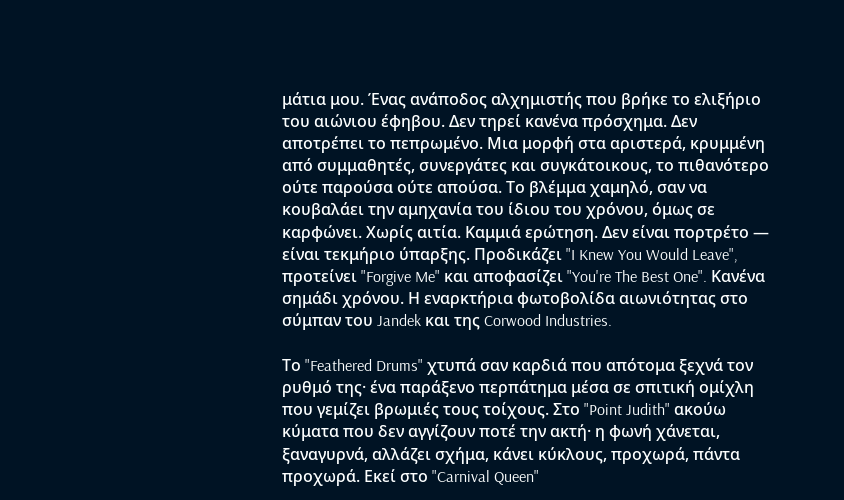μάτια μου. Ένας ανάποδος αλχημιστής που βρήκε το ελιξήριο του αιώνιου έφηβου. Δεν τηρεί κανένα πρόσχημα. Δεν αποτρέπει το πεπρωμένο. Μια μορφή στα αριστερά, κρυμμένη από συμμαθητές, συνεργάτες και συγκάτοικους, το πιθανότερο ούτε παρούσα ούτε απούσα. Το βλέμμα χαμηλό, σαν να κουβαλάει την αμηχανία του ίδιου του χρόνου, όμως σε καρφώνει. Χωρίς αιτία. Καμμιά ερώτηση. Δεν είναι πορτρέτο — είναι τεκμήριο ύπαρξης. Προδικάζει "I Knew You Would Leave", προτείνει "Forgive Me" και αποφασίζει "You're The Best One". Κανένα σημάδι χρόνου. Η εναρκτήρια φωτοβολίδα αιωνιότητας στο σύμπαν του Jandek και της Corwood Industries.

Το "Feathered Drums" χτυπά σαν καρδιά που απότομα ξεχνά τον ρυθμό της· ένα παράξενο περπάτημα μέσα σε σπιτική ομίχλη που γεμίζει βρωμιές τους τοίχους. Στο "Point Judith" ακούω κύματα που δεν αγγίζουν ποτέ την ακτή· η φωνή χάνεται, ξαναγυρνά, αλλάζει σχήμα, κάνει κύκλους, προχωρά, πάντα προχωρά. Εκεί στο "Carnival Queen"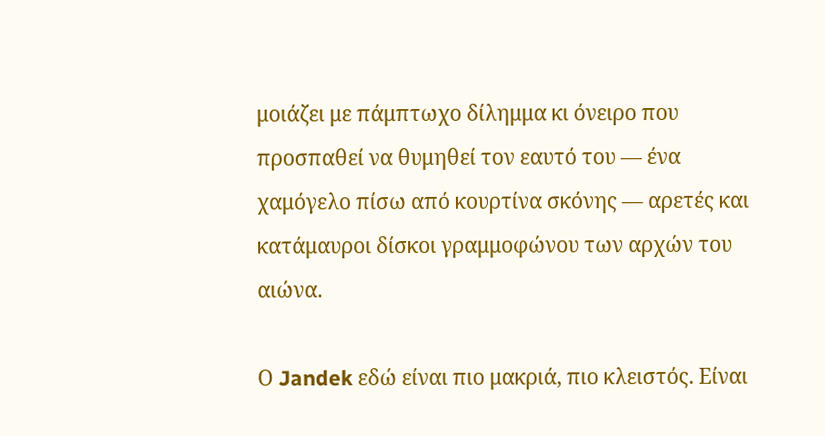μοιάζει με πάμπτωχο δίλημμα κι όνειρο που προσπαθεί να θυμηθεί τον εαυτό του — ένα χαμόγελο πίσω από κουρτίνα σκόνης — αρετές και κατάμαυροι δίσκοι γραμμοφώνου των αρχών του αιώνα.

Ο Jandek εδώ είναι πιο μακριά, πιο κλειστός. Είναι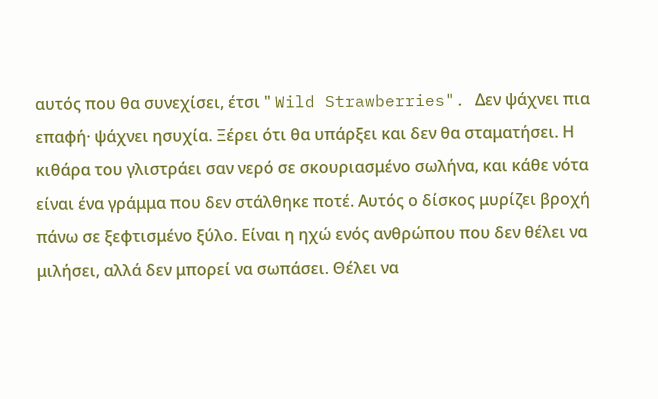αυτός που θα συνεχίσει, έτσι " Wild Strawberries". Δεν ψάχνει πια επαφή· ψάχνει ησυχία. Ξέρει ότι θα υπάρξει και δεν θα σταματήσει. Η κιθάρα του γλιστράει σαν νερό σε σκουριασμένο σωλήνα, και κάθε νότα είναι ένα γράμμα που δεν στάλθηκε ποτέ. Αυτός ο δίσκος μυρίζει βροχή πάνω σε ξεφτισμένο ξύλο. Είναι η ηχώ ενός ανθρώπου που δεν θέλει να μιλήσει, αλλά δεν μπορεί να σωπάσει. Θέλει να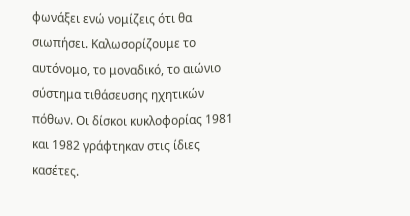φωνάξει ενώ νομίζεις ότι θα σιωπήσει. Καλωσορίζουμε το αυτόνομο, το μοναδικό, το αιώνιο σύστημα τιθάσευσης ηχητικών πόθων. Οι δίσκοι κυκλοφορίας 1981 και 1982 γράφτηκαν στις ίδιες κασέτες.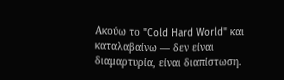Ακούω το "Cold Hard World" και καταλαβαίνω — δεν είναι διαμαρτυρία, είναι διαπίστωση.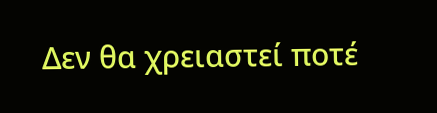Δεν θα χρειαστεί ποτέ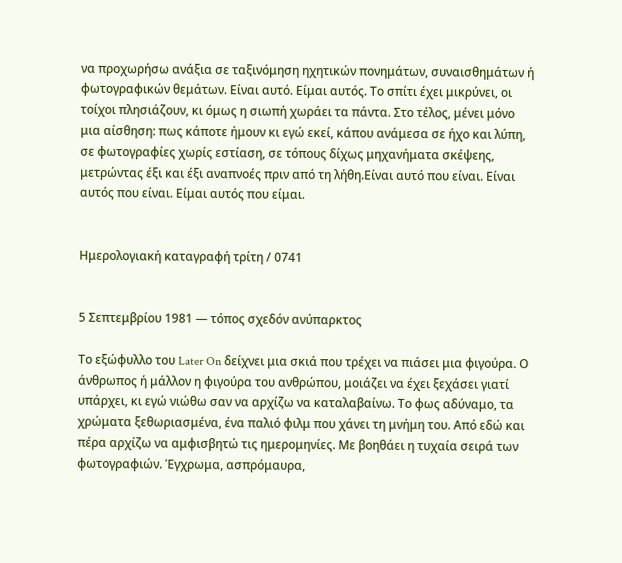να προχωρήσω ανάξια σε ταξινόμηση ηχητικών πονημάτων, συναισθημάτων ή φωτογραφικών θεμάτων. Είναι αυτό. Είμαι αυτός. Το σπίτι έχει μικρύνει, οι τοίχοι πλησιάζουν, κι όμως η σιωπή χωράει τα πάντα. Στο τέλος, μένει μόνο μια αίσθηση: πως κάποτε ήμουν κι εγώ εκεί, κάπου ανάμεσα σε ήχο και λύπη, σε φωτογραφίες χωρίς εστίαση, σε τόπους δίχως μηχανήματα σκέψεης, μετρώντας έξι και έξι αναπνοές πριν από τη λήθη.Είναι αυτό που είναι. Είναι αυτός που είναι. Είμαι αυτός που είμαι.


Ημερολογιακή καταγραφή τρίτη / 0741


5 Σεπτεμβρίου 1981 — τόπος σχεδόν ανύπαρκτος

Το εξώφυλλο του Later On δείχνει μια σκιά που τρέχει να πιάσει μια φιγούρα. Ο άνθρωπος ή μάλλον η φιγούρα του ανθρώπου, μοιάζει να έχει ξεχάσει γιατί υπάρχει, κι εγώ νιώθω σαν να αρχίζω να καταλαβαίνω. Το φως αδύναμο, τα χρώματα ξεθωριασμένα, ένα παλιό φιλμ που χάνει τη μνήμη του. Από εδώ και πέρα αρχίζω να αμφισβητώ τις ημερομηνίες. Με βοηθάει η τυχαία σειρά των φωτογραφιών. Έγχρωμα, ασπρόμαυρα,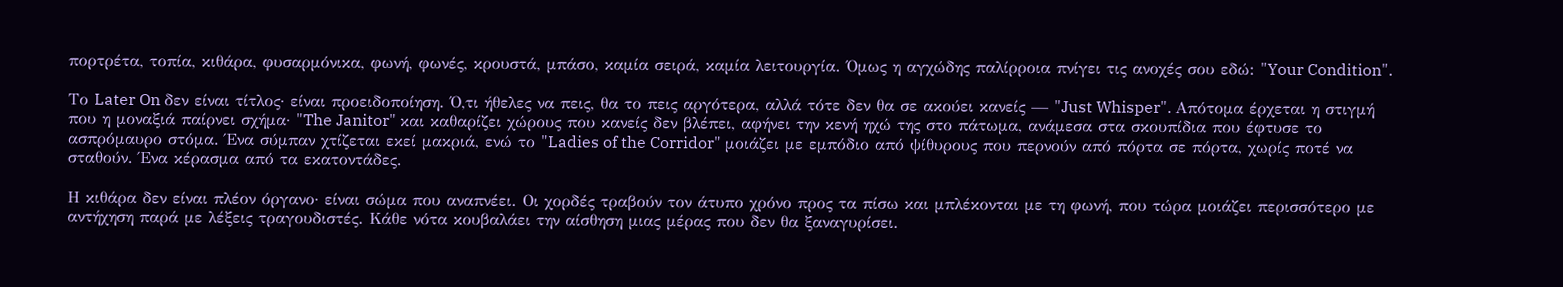πορτρέτα, τοπία, κιθάρα, φυσαρμόνικα, φωνή, φωνές, κρουστά, μπάσο, καμία σειρά, καμία λειτουργία. Όμως η αγχώδης παλίρροια πνίγει τις ανοχές σου εδώ: "Your Condition".

Το Later On δεν είναι τίτλος· είναι προειδοποίηση. Ό,τι ήθελες να πεις, θα το πεις αργότερα, αλλά τότε δεν θα σε ακούει κανείς — "Just Whisper". Απότομα έρχεται η στιγμή που η μοναξιά παίρνει σχήμα· "The Janitor" και καθαρίζει χώρους που κανείς δεν βλέπει, αφήνει την κενή ηχώ της στο πάτωμα, ανάμεσα στα σκουπίδια που έφτυσε το ασπρόμαυρο στόμα. Ένα σύμπαν χτίζεται εκεί μακριά, ενώ το "Ladies of the Corridor" μοιάζει με εμπόδιο από ψίθυρους που περνούν από πόρτα σε πόρτα, χωρίς ποτέ να σταθούν. Ένα κέρασμα από τα εκατοντάδες.

Η κιθάρα δεν είναι πλέον όργανο· είναι σώμα που αναπνέει. Οι χορδές τραβούν τον άτυπο χρόνο προς τα πίσω και μπλέκονται με τη φωνή, που τώρα μοιάζει περισσότερο με αντήχηση παρά με λέξεις τραγουδιστές. Κάθε νότα κουβαλάει την αίσθηση μιας μέρας που δεν θα ξαναγυρίσει.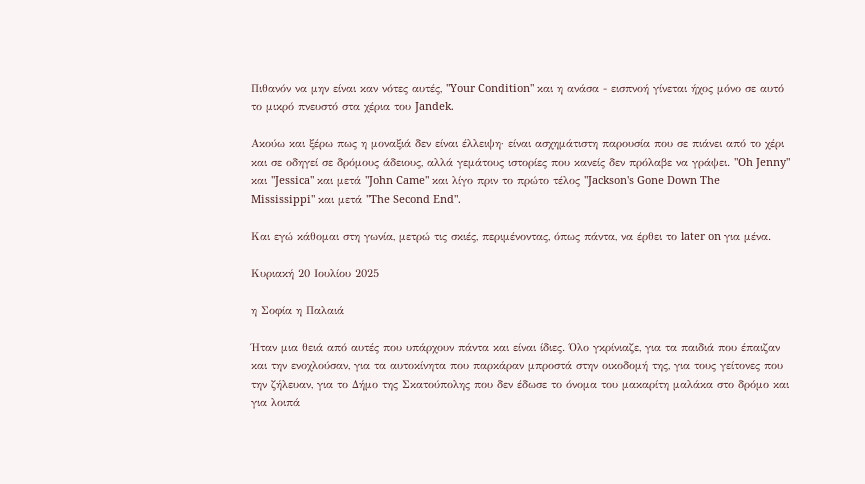Πιθανόν να μην είναι καν νότες αυτές, "Your Condition" και η ανάσα - εισπνοή γίνεται ήχος μόνο σε αυτό το μικρό πνευστό στα χέρια του Jandek.

Ακούω και ξέρω πως η μοναξιά δεν είναι έλλειψη· είναι ασχημάτιστη παρουσία που σε πιάνει από το χέρι και σε οδηγεί σε δρόμους άδειους, αλλά γεμάτους ιστορίες που κανείς δεν πρόλαβε να γράψει. "Oh Jenny" και "Jessica" και μετά "John Came" και λίγο πριν το πρώτο τέλος "Jackson's Gone Down The Mississippi" και μετά "The Second End".

Και εγώ κάθομαι στη γωνία, μετρώ τις σκιές, περιμένοντας, όπως πάντα, να έρθει το later on για μένα.

Κυριακή 20 Ιουλίου 2025

η Σοφία η Παλαιά

Ήταν μια θειά από αυτές που υπάρχουν πάντα και είναι ίδιες. Όλο γκρίνιαζε, για τα παιδιά που έπαιζαν και την ενοχλούσαν, για τα αυτοκίνητα που παρκάραν μπροστά στην οικοδομή της, για τους γείτονες που την ζήλευαν, για το Δήμο της Σκατούπολης που δεν έδωσε το όνομα του μακαρίτη μαλάκα στο δρόμο και για λοιπά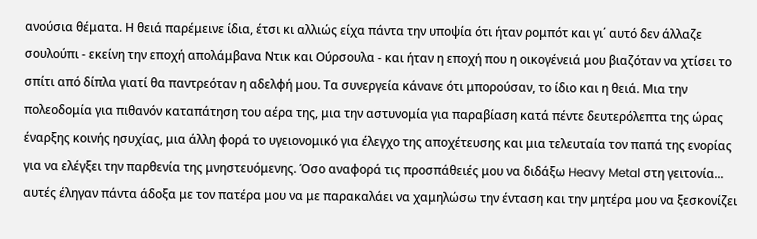ανούσια θέματα. Η θειά παρέμεινε ίδια, έτσι κι αλλιώς είχα πάντα την υποψία ότι ήταν ρομπότ και γι΄ αυτό δεν άλλαζε σουλούπι - εκείνη την εποχή απολάμβανα Ντικ και Ούρσουλα - και ήταν η εποχή που η οικογένειά μου βιαζόταν να χτίσει το σπίτι από δίπλα γιατί θα παντρεόταν η αδελφή μου. Τα συνεργεία κάνανε ότι μπορούσαν, το ίδιο και η θειά. Μια την πολεοδομία για πιθανόν καταπάτηση του αέρα της, μια την αστυνομία για παραβίαση κατά πέντε δευτερόλεπτα της ώρας έναρξης κοινής ησυχίας, μια άλλη φορά το υγειονομικό για έλεγχο της αποχέτευσης και μια τελευταία τον παπά της ενορίας για να ελέγξει την παρθενία της μνηστευόμενης. Όσο αναφορά τις προσπάθειές μου να διδάξω Heavy Metal στη γειτονία... αυτές έληγαν πάντα άδοξα με τον πατέρα μου να με παρακαλάει να χαμηλώσω την ένταση και την μητέρα μου να ξεσκονίζει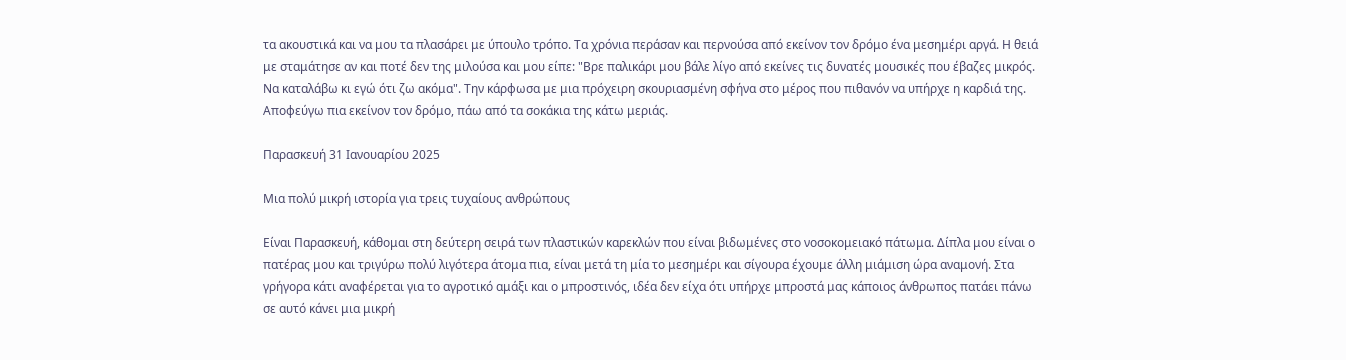τα ακουστικά και να μου τα πλασάρει με ύπουλο τρόπο. Τα χρόνια περάσαν και περνούσα από εκείνον τον δρόμο ένα μεσημέρι αργά. Η θειά με σταμάτησε αν και ποτέ δεν της μιλούσα και μου είπε: "Βρε παλικάρι μου βάλε λίγο από εκείνες τις δυνατές μουσικές που έβαζες μικρός. Να καταλάβω κι εγώ ότι ζω ακόμα". Την κάρφωσα με μια πρόχειρη σκουριασμένη σφήνα στο μέρος που πιθανόν να υπήρχε η καρδιά της. Αποφεύγω πια εκείνον τον δρόμο, πάω από τα σοκάκια της κάτω μεριάς.

Παρασκευή 31 Ιανουαρίου 2025

Μια πολύ μικρή ιστορία για τρεις τυχαίους ανθρώπους

Είναι Παρασκευή, κάθομαι στη δεύτερη σειρά των πλαστικών καρεκλών που είναι βιδωμένες στο νοσοκομειακό πάτωμα. Δίπλα μου είναι ο πατέρας μου και τριγύρω πολύ λιγότερα άτομα πια, είναι μετά τη μία το μεσημέρι και σίγουρα έχουμε άλλη μιάμιση ώρα αναμονή. Στα γρήγορα κάτι αναφέρεται για το αγροτικό αμάξι και ο μπροστινός, ιδέα δεν είχα ότι υπήρχε μπροστά μας κάποιος άνθρωπος πατάει πάνω σε αυτό κάνει μια μικρή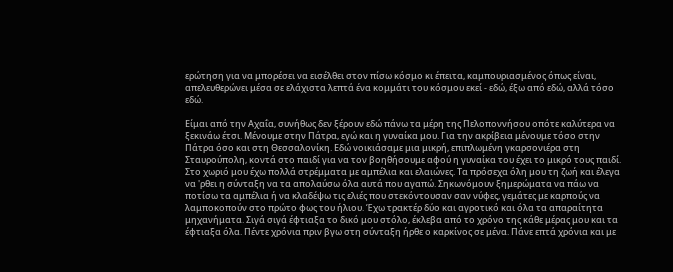ερώτηση για να μπορέσει να εισέλθει στον πίσω κόσμο κι έπειτα, καμπουριασμένος όπως είναι, απελευθερώνει μέσα σε ελάχιστα λεπτά ένα κομμάτι του κόσμου εκεί - εδώ, έξω από εδώ, αλλά τόσο εδώ.

Είμαι από την Αχαΐα, συνήθως δεν ξέρουν εδώ πάνω τα μέρη της Πελοποννήσου οπότε καλύτερα να ξεκινάω έτσι. Μένουμε στην Πάτρα, εγώ και η γυναίκα μου. Για την ακρίβεια μένουμε τόσο στην Πάτρα όσο και στη Θεσσαλονίκη. Εδώ νοικιάσαμε μια μικρή, επιπλωμένη γκαρσονιέρα στη Σταυρούπολη, κοντά στο παιδί για να τον βοηθήσουμε αφού η γυναίκα του έχει το μικρό τους παιδί. Στο χωριό μου έχω πολλά στρέμματα με αμπέλια και ελαιώνες. Τα πρόσεχα όλη μου τη ζωή και έλεγα να 'ρθει η σύνταξη να τα απολαύσω όλα αυτά που αγαπώ. Σηκωνόμουν ξημερώματα να πάω να ποτίσω τα αμπέλια ή να κλαδέψω τις ελιές που στεκόντουσαν σαν νύφες, γεμάτες με καρπούς να λαμποκοπούν στο πρώτο φως του ήλιου. Έχω τρακτέρ δύο και αγροτικό και όλα τα απαραίτητα μηχανήματα. Σιγά σιγά έφτιαξα το δικό μου στόλο, έκλεβα από το χρόνο της κάθε μέρας μου και τα έφτιαξα όλα. Πέντε χρόνια πριν βγω στη σύνταξη ήρθε ο καρκίνος σε μένα. Πάνε επτά χρόνια και με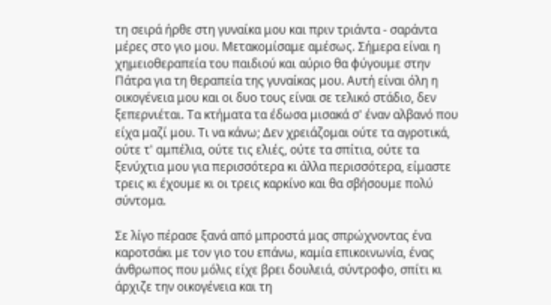τη σειρά ήρθε στη γυναίκα μου και πριν τριάντα - σαράντα μέρες στο γιο μου. Μετακομίσαμε αμέσως. Σήμερα είναι η χημειοθεραπεία του παιδιού και αύριο θα φύγουμε στην Πάτρα για τη θεραπεία της γυναίκας μου. Αυτή είναι όλη η οικογένεια μου και οι δυο τους είναι σε τελικό στάδιο, δεν ξεπερνιέται. Τα κτήματα τα έδωσα μισακά σ' έναν αλβανό που είχα μαζί μου. Τι να κάνω; Δεν χρειάζομαι ούτε τα αγροτικά, ούτε τ' αμπέλια, ούτε τις ελιές, ούτε τα σπίτια, ούτε τα ξενύχτια μου για περισσότερα κι άλλα περισσότερα, είμαστε τρεις κι έχουμε κι οι τρεις καρκίνο και θα σβήσουμε πολύ σύντομα.

Σε λίγο πέρασε ξανά από μπροστά μας σπρώχνοντας ένα καροτσάκι με τον γιο του επάνω, καμία επικοινωνία, ένας άνθρωπος που μόλις είχε βρει δουλειά, σύντροφο, σπίτι κι άρχιζε την οικογένεια και τη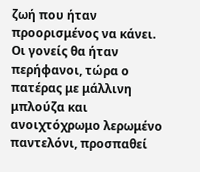ζωή που ήταν προορισμένος να κάνει. Οι γονείς θα ήταν περήφανοι, τώρα ο πατέρας με μάλλινη μπλούζα και ανοιχτόχρωμο λερωμένο παντελόνι, προσπαθεί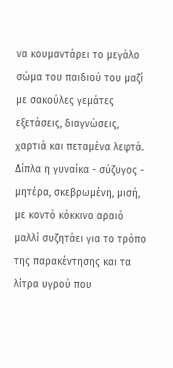να κουμαντάρει το μεγάλο σώμα του παιδιού του μαζί με σακούλες γεμάτες εξετάσεις, διαγνώσεις, χαρτιά και πεταμένα λεφτά. Δίπλα η γυναίκα - σύζυγος - μητέρα, σκεβρωμένη, μισή, με κοντό κόκκινο αραιό μαλλί συζητάει για το τρόπο της παρακέντησης και τα λίτρα υγρού που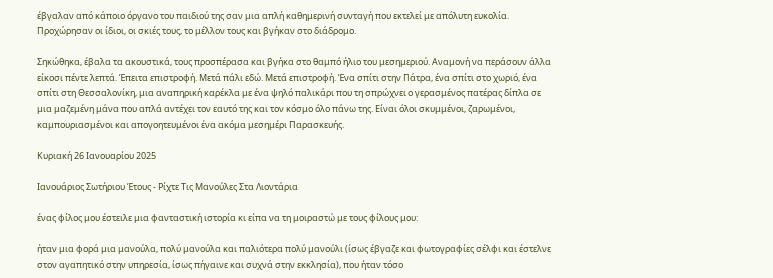έβγαλαν από κάποιο όργανο του παιδιού της σαν μια απλή καθημερινή συνταγή που εκτελεί με απόλυτη ευκολία. Προχώρησαν οι ίδιοι, οι σκιές τους, το μέλλον τους και βγήκαν στο διάδρομο.

Σηκώθηκα, έβαλα τα ακουστικά, τους προσπέρασα και βγήκα στο θαμπό ήλιο του μεσημεριού. Αναμονή να περάσουν άλλα είκοσι πέντε λεπτά. Έπειτα επιστροφή. Μετά πάλι εδώ. Μετά επιστροφή. Ένα σπίτι στην Πάτρα, ένα σπίτι στο χωριό, ένα σπίτι στη Θεσσαλονίκη, μια αναπηρική καρέκλα με ένα ψηλό παλικάρι που τη σπρώχνει ο γερασμένος πατέρας δίπλα σε μια μαζεμένη μάνα που απλά αντέχει τον εαυτό της και τον κόσμο όλο πάνω της. Είναι όλοι σκυμμένοι, ζαρωμένοι, καμπουριασμένοι και απογοητευμένοι ένα ακόμα μεσημέρι Παρασκευής.

Κυριακή 26 Ιανουαρίου 2025

Ιανουάριος Σωτήριου Έτους - Ρίχτε Τις Μανούλες Στα Λιοντάρια

ένας φίλος μου έστειλε μια φανταστική ιστορία κι είπα να τη μοιραστώ με τους φίλους μου:

ήταν μια φορά μια μανούλα, πολύ μανούλα και παλιότερα πολύ μανούλι (ίσως έβγαζε και φωτογραφίες σέλφι και έστελνε στον αγαπητικό στην υπηρεσία, ίσως πήγαινε και συχνά στην εκκλησία), που ήταν τόσο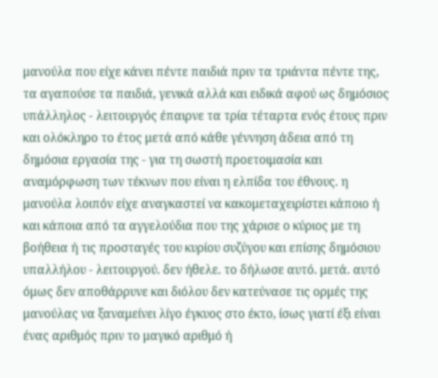μανούλα που είχε κάνει πέντε παιδιά πριν τα τριάντα πέντε της, τα αγαπούσε τα παιδιά, γενικά αλλά και ειδικά αφού ως δημόσιος υπάλληλος - λειτουργός έπαιρνε τα τρία τέταρτα ενός έτους πριν και ολόκληρο το έτος μετά από κάθε γέννηση άδεια από τη δημόσια εργασία της - για τη σωστή προετοιμασία και αναμόρφωση των τέκνων που είναι η ελπίδα του έθνους. η μανούλα λοιπόν είχε αναγκαστεί να κακομεταχειρίστει κάποιο ή και κάποια από τα αγγελούδια που της χάρισε ο κύριος με τη βοήθεια ή τις προσταγές του κυρίου συζύγου και επίσης δημόσιου υπαλλήλου - λειτουργού. δεν ήθελε. το δήλωσε αυτό. μετά. αυτό όμως δεν αποθάρρυνε και διόλου δεν κατεύνασε τις ορμές της μανούλας να ξαναμείνει λίγο έγκυος στο έκτο, ίσως γιατί έξι είναι ένας αριθμός πριν το μαγικό αριθμό ή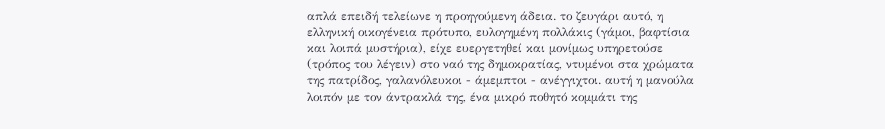απλά επειδή τελείωνε η προηγούμενη άδεια. το ζευγάρι αυτό, η ελληνική οικογένεια πρότυπο, ευλογημένη πολλάκις (γάμοι, βαφτίσια και λοιπά μυστήρια), είχε ευεργετηθεί και μονίμως υπηρετούσε (τρόπος του λέγειν) στο ναό της δημοκρατίας, ντυμένοι στα χρώματα της πατρίδος, γαλανόλευκοι - άμεμπτοι - ανέγγιχτοι. αυτή η μανούλα λοιπόν με τον άντρακλά της, ένα μικρό ποθητό κομμάτι της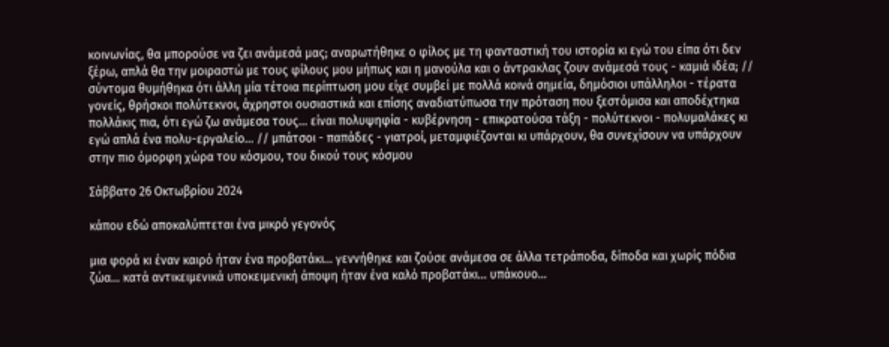κοινωνίας, θα μπορούσε να ζει ανάμεσά μας; αναρωτήθηκε ο φίλος με τη φανταστική του ιστορία κι εγώ του είπα ότι δεν ξέρω, απλά θα την μοιραστώ με τους φίλους μου μήπως και η μανούλα και ο άντρακλας ζουν ανάμεσά τους - καμιά ιδέα; // σύντομα θυμήθηκα ότι άλλη μία τέτοια περίπτωση μου είχε συμβεί με πολλά κοινά σημεία, δημόσιοι υπάλληλοι - τέρατα γονείς, θρήσκοι πολύτεκνοι, άχρηστοι ουσιαστικά και επίσης αναδιατύπωσα την πρόταση που ξεστόμισα και αποδέχτηκα πολλάκις πια, ότι εγώ ζω ανάμεσα τους... είναι πολυψηφία - κυβέρνηση - επικρατούσα τάξη - πολύτεκνοι - πολυμαλάκες κι εγώ απλά ένα πολυ-εργαλείο... // μπάτσοι - παπάδες - γιατροί, μεταμφιέζονται κι υπάρχουν, θα συνεχίσουν να υπάρχουν στην πιο όμορφη χώρα του κόσμου, του δικού τους κόσμου

Σάββατο 26 Οκτωβρίου 2024

κάπου εδώ αποκαλύπτεται ένα μικρό γεγονός

μια φορά κι έναν καιρό ήταν ένα προβατάκι... γεννήθηκε και ζούσε ανάμεσα σε άλλα τετράποδα, δίποδα και χωρίς πόδια ζώα... κατά αντικειμενικά υποκειμενική άποψη ήταν ένα καλό προβατάκι... υπάκουο...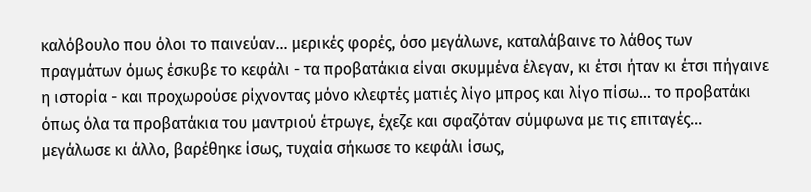καλόβουλο που όλοι το παινεύαν... μερικές φορές, όσο μεγάλωνε, καταλάβαινε το λάθος των πραγμάτων όμως έσκυβε το κεφάλι - τα προβατάκια είναι σκυμμένα έλεγαν, κι έτσι ήταν κι έτσι πήγαινε η ιστορία - και προχωρούσε ρίχνοντας μόνο κλεφτές ματιές λίγο μπρος και λίγο πίσω... το προβατάκι όπως όλα τα προβατάκια του μαντριού έτρωγε, έχεζε και σφαζόταν σύμφωνα με τις επιταγές... μεγάλωσε κι άλλο, βαρέθηκε ίσως, τυχαία σήκωσε το κεφάλι ίσως,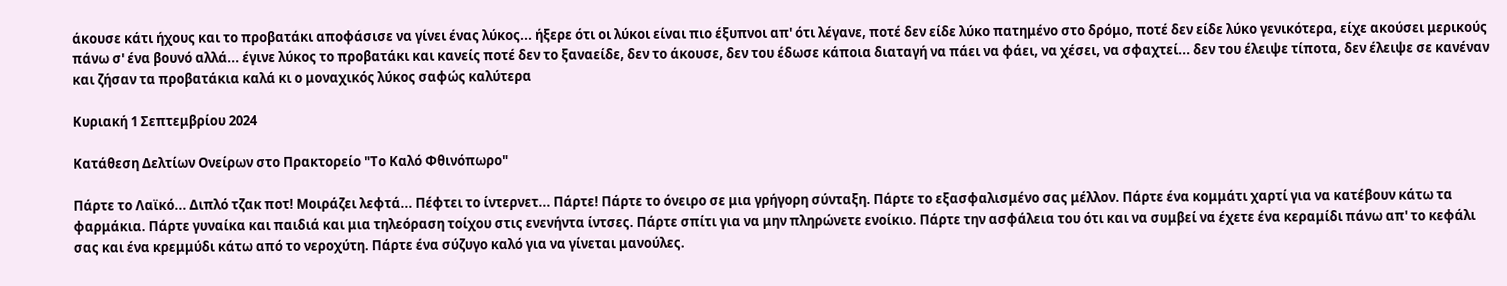άκουσε κάτι ήχους και το προβατάκι αποφάσισε να γίνει ένας λύκος... ήξερε ότι οι λύκοι είναι πιο έξυπνοι απ' ότι λέγανε, ποτέ δεν είδε λύκο πατημένο στο δρόμο, ποτέ δεν είδε λύκο γενικότερα, είχε ακούσει μερικούς πάνω σ' ένα βουνό αλλά... έγινε λύκος το προβατάκι και κανείς ποτέ δεν το ξαναείδε, δεν το άκουσε, δεν του έδωσε κάποια διαταγή να πάει να φάει, να χέσει, να σφαχτεί... δεν του έλειψε τίποτα, δεν έλειψε σε κανέναν και ζήσαν τα προβατάκια καλά κι ο μοναχικός λύκος σαφώς καλύτερα

Κυριακή 1 Σεπτεμβρίου 2024

Κατάθεση Δελτίων Ονείρων στο Πρακτορείο "Το Καλό Φθινόπωρο"

Πάρτε το Λαϊκό... Διπλό τζακ ποτ! Μοιράζει λεφτά... Πέφτει το ίντερνετ... Πάρτε! Πάρτε το όνειρο σε μια γρήγορη σύνταξη. Πάρτε το εξασφαλισμένο σας μέλλον. Πάρτε ένα κομμάτι χαρτί για να κατέβουν κάτω τα φαρμάκια. Πάρτε γυναίκα και παιδιά και μια τηλεόραση τοίχου στις ενενήντα ίντσες. Πάρτε σπίτι για να μην πληρώνετε ενοίκιο. Πάρτε την ασφάλεια του ότι και να συμβεί να έχετε ένα κεραμίδι πάνω απ' το κεφάλι σας και ένα κρεμμύδι κάτω από το νεροχύτη. Πάρτε ένα σύζυγο καλό για να γίνεται μανούλες.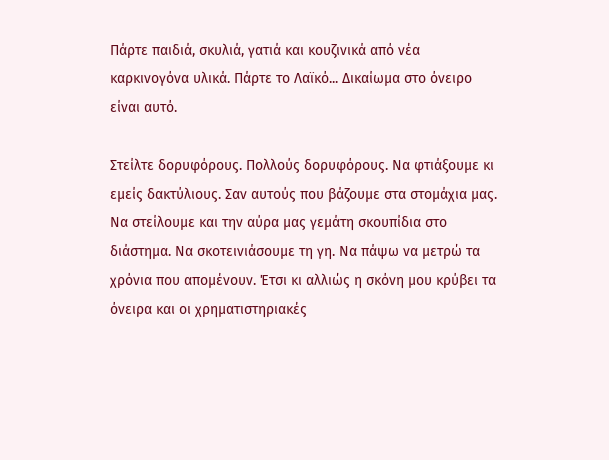Πάρτε παιδιά, σκυλιά, γατιά και κουζινικά από νέα καρκινογόνα υλικά. Πάρτε το Λαϊκό... Δικαίωμα στο όνειρο είναι αυτό.

Στείλτε δορυφόρους. Πολλούς δορυφόρους. Να φτιάξουμε κι εμείς δακτύλιους. Σαν αυτούς που βάζουμε στα στομάχια μας. Να στείλουμε και την αύρα μας γεμάτη σκουπίδια στο διάστημα. Να σκοτεινιάσουμε τη γη. Να πάψω να μετρώ τα χρόνια που απομένουν. Έτσι κι αλλιώς η σκόνη μου κρύβει τα όνειρα και οι χρηματιστηριακές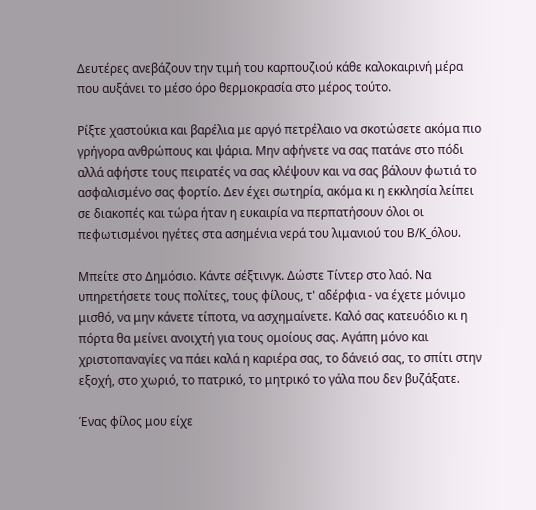Δευτέρες ανεβάζουν την τιμή του καρπουζιού κάθε καλοκαιρινή μέρα που αυξάνει το μέσο όρο θερμοκρασία στο μέρος τούτο.

Ρίξτε χαστούκια και βαρέλια με αργό πετρέλαιο να σκοτώσετε ακόμα πιο γρήγορα ανθρώπους και ψάρια. Μην αφήνετε να σας πατάνε στο πόδι αλλά αφήστε τους πειρατές να σας κλέψουν και να σας βάλουν φωτιά το ασφαλισμένο σας φορτίο. Δεν έχει σωτηρία, ακόμα κι η εκκλησία λείπει σε διακοπές και τώρα ήταν η ευκαιρία να περπατήσουν όλοι οι πεφωτισμένοι ηγέτες στα ασημένια νερά του λιμανιού του Β/Κ_όλου.

Μπείτε στο Δημόσιο. Κάντε σέξτινγκ. Δώστε Τίντερ στο λαό. Να υπηρετήσετε τους πολίτες, τους φίλους, τ' αδέρφια - να έχετε μόνιμο μισθό, να μην κάνετε τίποτα, να ασχημαίνετε. Καλό σας κατευόδιο κι η πόρτα θα μείνει ανοιχτή για τους ομοίους σας. Αγάπη μόνο και χριστοπαναγίες να πάει καλά η καριέρα σας, το δάνειό σας, το σπίτι στην εξοχή, στο χωριό, το πατρικό, το μητρικό το γάλα που δεν βυζάξατε.

Ένας φίλος μου είχε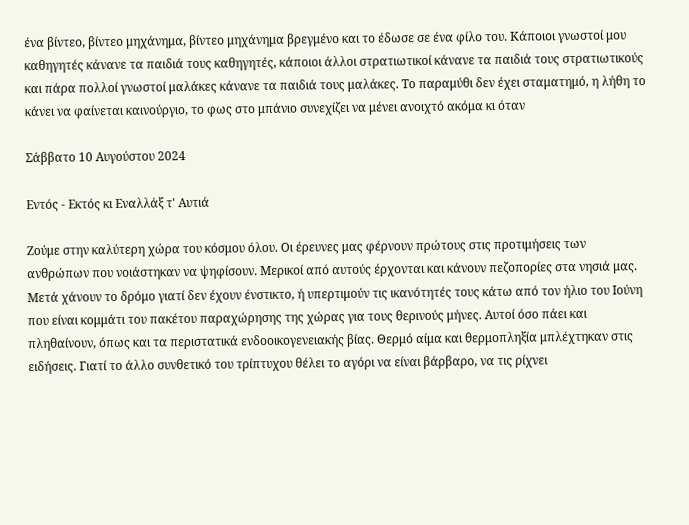ένα βίντεο, βίντεο μηχάνημα, βίντεο μηχάνημα βρεγμένο και το έδωσε σε ένα φίλο του. Κάποιοι γνωστοί μου καθηγητές κάνανε τα παιδιά τους καθηγητές, κάποιοι άλλοι στρατιωτικοί κάνανε τα παιδιά τους στρατιωτικούς και πάρα πολλοί γνωστοί μαλάκες κάνανε τα παιδιά τους μαλάκες. Το παραμύθι δεν έχει σταματημό, η λήθη το κάνει να φαίνεται καινούργιο, το φως στο μπάνιο συνεχίζει να μένει ανοιχτό ακόμα κι όταν

Σάββατο 10 Αυγούστου 2024

Εντός - Εκτός κι Εναλλάξ τ' Αυτιά

Ζούμε στην καλύτερη χώρα του κόσμου όλου. Οι έρευνες μας φέρνουν πρώτους στις προτιμήσεις των ανθρώπων που νοιάστηκαν να ψηφίσουν. Μερικοί από αυτούς έρχονται και κάνουν πεζοπορίες στα νησιά μας. Μετά χάνουν το δρόμο γιατί δεν έχουν ένστικτο, ή υπερτιμούν τις ικανότητές τους κάτω από τον ήλιο του Ιούνη που είναι κομμάτι του πακέτου παραχώρησης της χώρας για τους θερινούς μήνες. Αυτοί όσο πάει και πληθαίνουν, όπως και τα περιστατικά ενδοοικογενειακής βίας. Θερμό αίμα και θερμοπληξία μπλέχτηκαν στις ειδήσεις. Γιατί το άλλο συνθετικό του τρίπτυχου θέλει το αγόρι να είναι βάρβαρο, να τις ρίχνει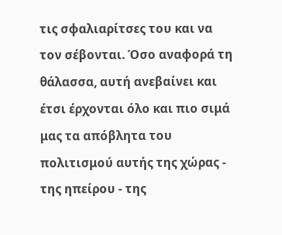τις σφαλιαρίτσες του και να τον σέβονται. Όσο αναφορά τη θάλασσα, αυτή ανεβαίνει και έτσι έρχονται όλο και πιο σιμά μας τα απόβλητα του πολιτισμού αυτής της χώρας - της ηπείρου - της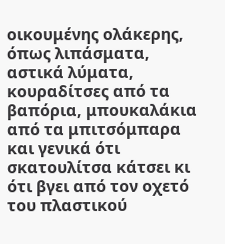οικουμένης ολάκερης, όπως λιπάσματα, αστικά λύματα, κουραδίτσες από τα βαπόρια, μπουκαλάκια από τα μπιτσόμπαρα και γενικά ότι σκατουλίτσα κάτσει κι ότι βγει από τον οχετό του πλαστικού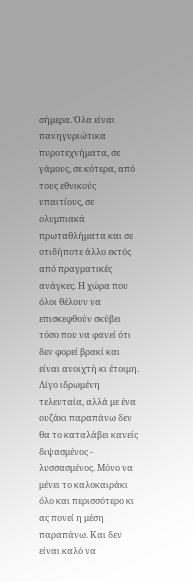σήμερα. Όλα είναι πανηγυριώτικα πυροτεχνήματα, σε γάμους, σε κότερα, από τους εθνικούς υπαιτίους, σε ολυμπιακά πρωταθλήματα και σε οτιδήποτε άλλο εκτός από πραγματικές ανάγκες. Η χώρα που όλοι θέλουν να επισκεφθούν σκύβει τόσο που να φανεί ότι δεν φορεί βρακί και είναι ανοιχτή κι έτοιμη. Λίγο ιδρωμένη τελευταία, αλλά με ένα ουζάκι παραπάνω δεν θα το καταλάβει κανείς διψασμένος - λυσσασμένος. Μόνο να μένει το καλοκαιράκι όλο και περισσότερο κι ας πονεί η μέση παραπάνω. Και δεν είναι καλό να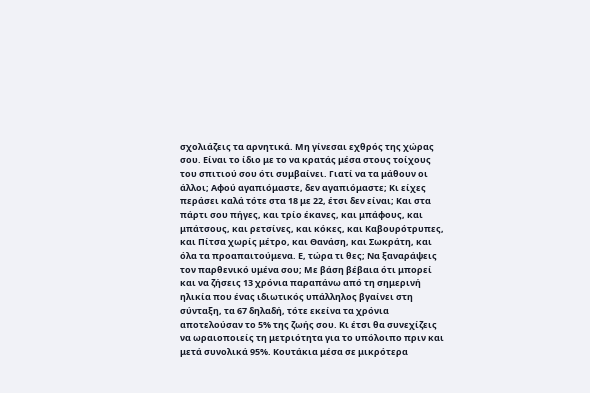σχολιάζεις τα αρνητικά. Μη γίνεσαι εχθρός της χώρας σου. Είναι το ίδιο με το να κρατάς μέσα στους τοίχους του σπιτιού σου ότι συμβαίνει. Γιατί να τα μάθουν οι άλλοι; Αφού αγαπιόμαστε, δεν αγαπιόμαστε; Κι είχες περάσει καλά τότε στα 18 με 22, έτσι δεν είναι; Και στα πάρτι σου πήγες, και τρίο έκανες, και μπάφους, και μπάτσους, και ρετσίνες, και κόκες, και Καβουρότρυπες, και Πίτσα χωρίς μέτρο, και Θανάση, και Σωκράτη, και όλα τα προαπαιτούμενα. Ε, τώρα τι θες; Να ξαναράψεις τον παρθενικό υμένα σου; Με βάση βέβαια ότι μπορεί και να ζήσεις 13 χρόνια παραπάνω από τη σημερινή ηλικία που ένας ιδιωτικός υπάλληλος βγαίνει στη σύνταξη, τα 67 δηλαδή, τότε εκείνα τα χρόνια αποτελούσαν το 5% της ζωής σου. Κι έτσι θα συνεχίζεις να ωραιοποιείς τη μετριότητα για το υπόλοιπο πριν και μετά συνολικά 95%. Κουτάκια μέσα σε μικρότερα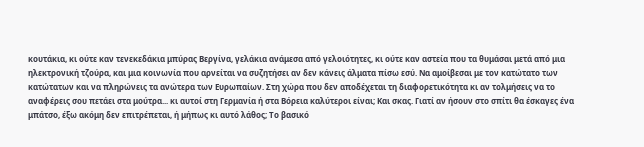κουτάκια, κι ούτε καν τενεκεδάκια μπύρας Βεργίνα, γελάκια ανάμεσα από γελοιότητες, κι ούτε καν αστεία που τα θυμάσαι μετά από μια ηλεκτρονική τζούρα, και μια κοινωνία που αρνείται να συζητήσει αν δεν κάνεις άλματα πίσω εσύ. Να αμοίβεσαι με τον κατώτατο των κατώτατων και να πληρώνεις τα ανώτερα των Ευρωπαίων. Στη χώρα που δεν αποδέχεται τη διαφορετικότητα κι αν τολμήσεις να το αναφέρεις σου πετάει στα μούτρα... κι αυτοί στη Γερμανία ή στα Βόρεια καλύτεροι είναι; Και σκας. Γιατί αν ήσουν στο σπίτι θα έσκαγες ένα μπάτσο, έξω ακόμη δεν επιτρέπεται, ή μήπως κι αυτό λάθος; Το βασικό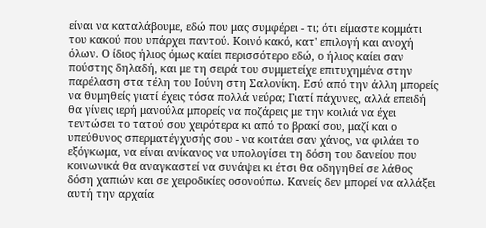είναι να καταλάβουμε, εδώ που μας συμφέρει - τι; ότι είμαστε κομμάτι του κακού που υπάρχει παντού. Κοινό κακό, κατ' επιλογή και ανοχή όλων. Ο ίδιος ήλιος όμως καίει περισσότερο εδώ, ο ήλιος καίει σαν πούστης δηλαδή, και με τη σειρά του συμμετείχε επιτυχημένα στην παρέλαση στα τέλη του Ιούνη στη Σαλονίκη. Εσύ από την άλλη μπορείς να θυμηθείς γιατί έχεις τόσα πολλά νεύρα; Γιατί πάχυνες, αλλά επειδή θα γίνεις ιερή μανούλα μπορείς να ποζάρεις με την κοιλιά να έχει τεντώσει το τατού σου χειρότερα κι από το βρακί σου, μαζί και ο υπεύθυνος σπερματέγχυσής σου - να κοιτάει σαν χάνος, να φιλάει το εξόγκωμα, να είναι ανίκανος να υπολογίσει τη δόση του δανείου που κοινωνικά θα αναγκαστεί να συνάψει κι έτσι θα οδηγηθεί σε λάθος δόση χαπιών και σε χειροδικίες οσονούπω. Κανείς δεν μπορεί να αλλάξει αυτή την αρχαία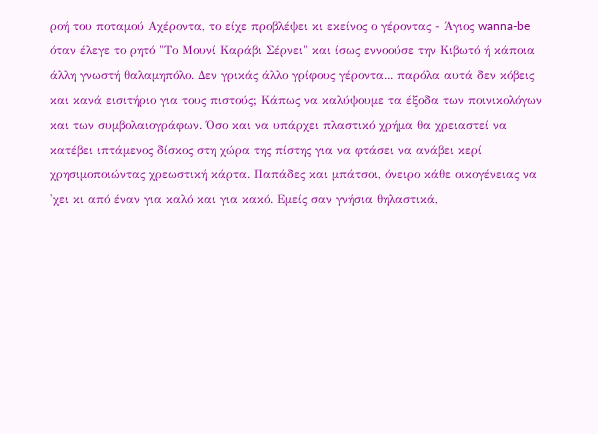ροή του ποταμού Αχέροντα, το είχε προβλέψει κι εκείνος ο γέροντας - Άγιος wanna-be όταν έλεγε το ρητό "Το Μουνί Καράβι Σέρνει" και ίσως εννοούσε την Κιβωτό ή κάποια άλλη γνωστή θαλαμηπόλο. Δεν γρικάς άλλο γρίφους γέροντα... παρόλα αυτά δεν κόβεις και κανά εισιτήριο για τους πιστούς; Κάπως να καλύψουμε τα έξοδα των ποινικολόγων και των συμβολαιογράφων. Όσο και να υπάρχει πλαστικό χρήμα θα χρειαστεί να κατέβει ιπτάμενος δίσκος στη χώρα της πίστης για να φτάσει να ανάβει κερί χρησιμοποιώντας χρεωστική κάρτα. Παπάδες και μπάτσοι, όνειρο κάθε οικογένειας να 'χει κι από έναν για καλό και για κακό. Εμείς σαν γνήσια θηλαστικά,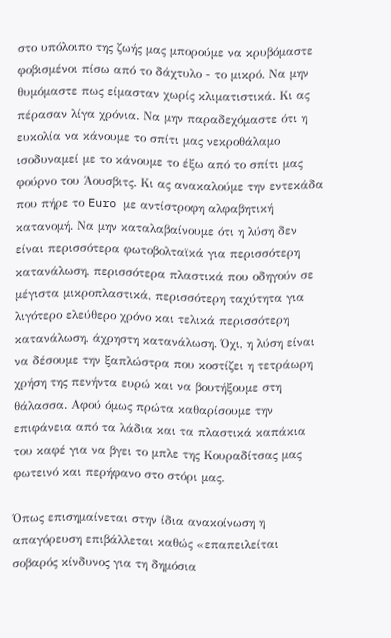στο υπόλοιπο της ζωής μας μπορούμε να κρυβόμαστε φοβισμένοι πίσω από το δάχτυλο - το μικρό. Να μην θυμόμαστε πως είμασταν χωρίς κλιματιστικά. Κι ας πέρασαν λίγα χρόνια. Να μην παραδεχόμαστε ότι η ευκολία να κάνουμε το σπίτι μας νεκροθάλαμο ισοδυναμεί με το κάνουμε το έξω από το σπίτι μας φούρνο του Άουσβιτς. Κι ας ανακαλούμε την εντεκάδα που πήρε το Euro με αντίστροφη αλφαβητική κατανομή. Να μην καταλαβαίνουμε ότι η λύση δεν είναι περισσότερα φωτοβολταϊκά για περισσότερη κατανάλωση, περισσότερα πλαστικά που οδηγούν σε μέγιστα μικροπλαστικά, περισσότερη ταχύτητα για λιγότερο ελεύθερο χρόνο και τελικά περισσότερη κατανάλωση, άχρηστη κατανάλωση. Όχι, η λύση είναι να δέσουμε την ξαπλώστρα που κοστίζει η τετράωρη χρήση της πενήντα ευρώ και να βουτήξουμε στη θάλασσα. Αφού όμως πρώτα καθαρίσουμε την επιφάνεια από τα λάδια και τα πλαστικά καπάκια του καφέ για να βγει το μπλε της Κουραδίτσας μας φωτεινό και περήφανο στο στόρι μας.

Όπως επισημαίνεται στην ίδια ανακοίνωση η απαγόρευση επιβάλλεται καθώς «επαπειλείται σοβαρός κίνδυνος για τη δημόσια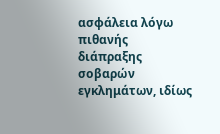ασφάλεια λόγω πιθανής διάπραξης σοβαρών εγκλημάτων, ιδίως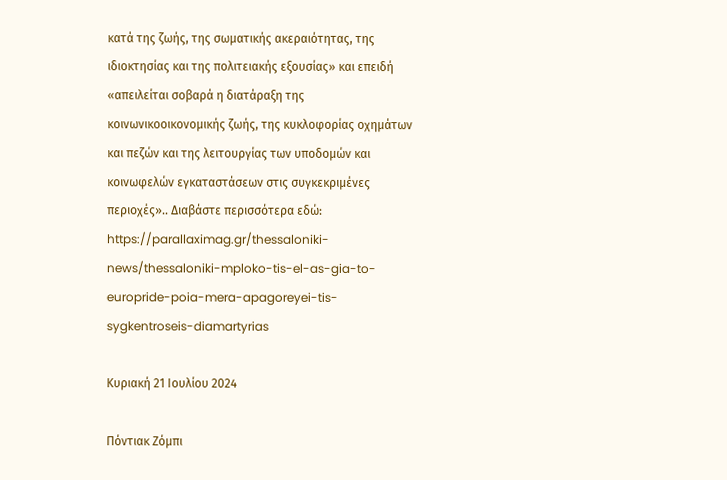κατά της ζωής, της σωματικής ακεραιότητας, της ιδιοκτησίας και της πολιτειακής εξουσίας» και επειδή «απειλείται σοβαρά η διατάραξη της κοινωνικοοικονομικής ζωής, της κυκλοφορίας οχημάτων και πεζών και της λειτουργίας των υποδομών και κοινωφελών εγκαταστάσεων στις συγκεκριμένες περιοχές».. Διαβάστε περισσότερα εδώ: https://parallaximag.gr/thessaloniki-news/thessaloniki-mploko-tis-el-as-gia-to-europride-poia-mera-apagoreyei-tis-sygkentroseis-diamartyrias

Κυριακή 21 Ιουλίου 2024

Πόντιακ Ζόμπι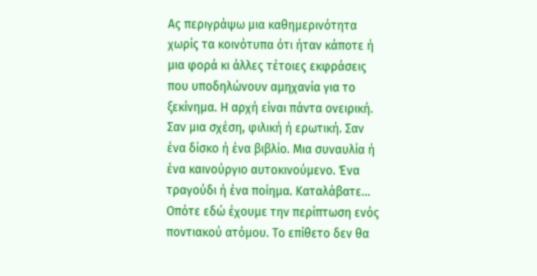Ας περιγράψω μια καθημερινότητα χωρίς τα κοινότυπα ότι ήταν κάποτε ή μια φορά κι άλλες τέτοιες εκφράσεις που υποδηλώνουν αμηχανία για το ξεκίνημα. Η αρχή είναι πάντα ονειρική. Σαν μια σχέση, φιλική ή ερωτική. Σαν ένα δίσκο ή ένα βιβλίο. Μια συναυλία ή ένα καινούργιο αυτοκινούμενο. Ένα τραγούδι ή ένα ποίημα. Καταλάβατε... Οπότε εδώ έχουμε την περίπτωση ενός ποντιακού ατόμου. Το επίθετο δεν θα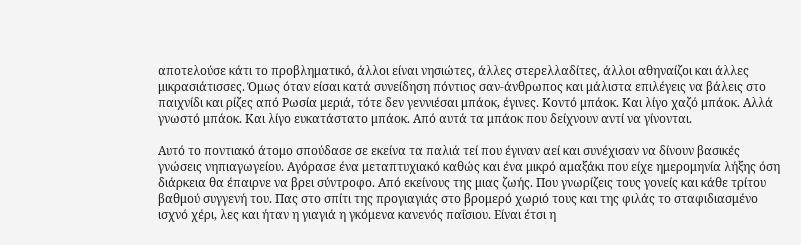αποτελούσε κάτι το προβληματικό, άλλοι είναι νησιώτες, άλλες στερελλαδίτες, άλλοι αθηναίζοι και άλλες μικρασιάτισσες. Όμως όταν είσαι κατά συνείδηση πόντιος σαν-άνθρωπος και μάλιστα επιλέγεις να βάλεις στο παιχνίδι και ρίζες από Ρωσία μεριά, τότε δεν γεννιέσαι μπάοκ, έγινες. Κοντό μπάοκ. Και λίγο χαζό μπάοκ. Αλλά γνωστό μπάοκ. Και λίγο ευκατάστατο μπάοκ. Από αυτά τα μπάοκ που δείχνουν αντί να γίνονται.

Αυτό το ποντιακό άτομο σπούδασε σε εκείνα τα παλιά τεί που έγιναν αεί και συνέχισαν να δίνουν βασικές γνώσεις νηπιαγωγείου. Αγόρασε ένα μεταπτυχιακό καθώς και ένα μικρό αμαξάκι που είχε ημερομηνία λήξης όση διάρκεια θα έπαιρνε να βρει σύντροφο. Από εκείνους της μιας ζωής. Που γνωρίζεις τους γονείς και κάθε τρίτου βαθμού συγγενή του. Πας στο σπίτι της προγιαγιάς στο βρομερό χωριό τους και της φιλάς το σταφιδιασμένο ισχνό χέρι, λες και ήταν η γιαγιά η γκόμενα κανενός παΐσιου. Είναι έτσι η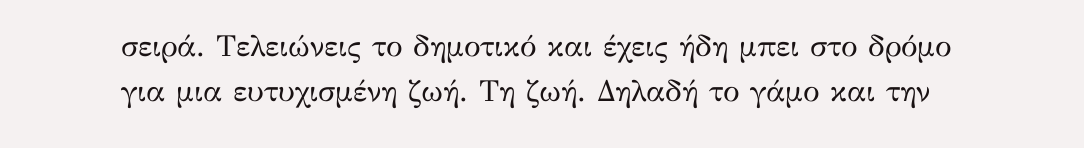σειρά. Τελειώνεις το δημοτικό και έχεις ήδη μπει στο δρόμο για μια ευτυχισμένη ζωή. Τη ζωή. Δηλαδή το γάμο και την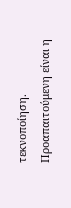τεκνοποίηση. Προαπαιτούμενη είναι η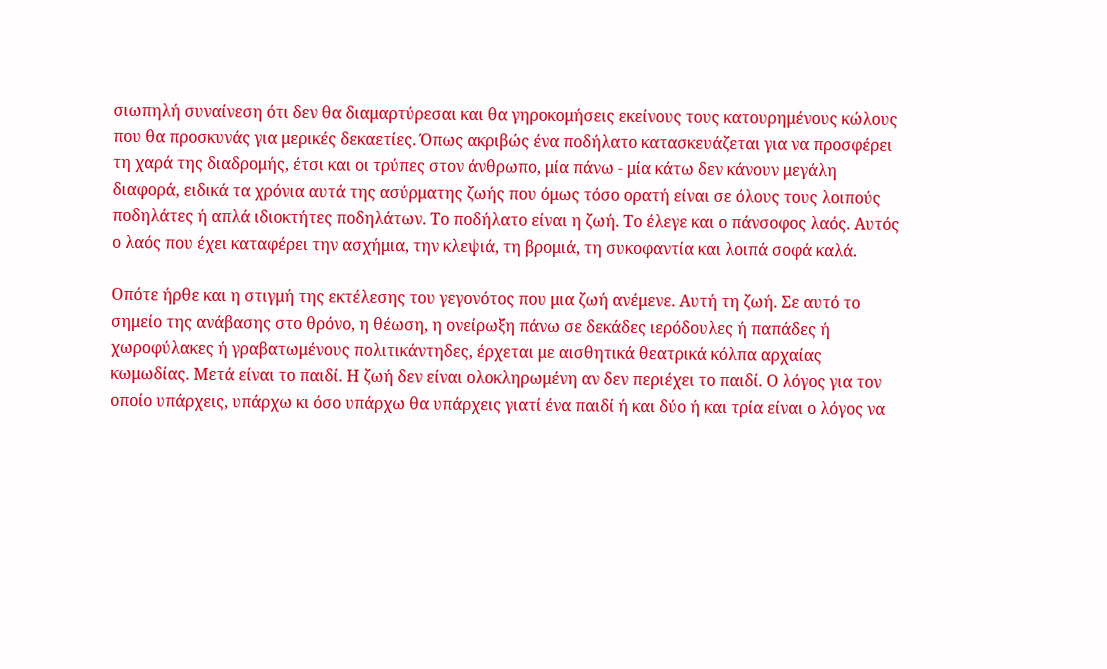σιωπηλή συναίνεση ότι δεν θα διαμαρτύρεσαι και θα γηροκομήσεις εκείνους τους κατουρημένους κώλους που θα προσκυνάς για μερικές δεκαετίες. Όπως ακριβώς ένα ποδήλατο κατασκευάζεται για να προσφέρει τη χαρά της διαδρομής, έτσι και οι τρύπες στον άνθρωπο, μία πάνω - μία κάτω δεν κάνουν μεγάλη διαφορά, ειδικά τα χρόνια αυτά της ασύρματης ζωής που όμως τόσο ορατή είναι σε όλους τους λοιπούς ποδηλάτες ή απλά ιδιοκτήτες ποδηλάτων. Το ποδήλατο είναι η ζωή. Το έλεγε και ο πάνσοφος λαός. Αυτός ο λαός που έχει καταφέρει την ασχήμια, την κλεψιά, τη βρομιά, τη συκοφαντία και λοιπά σοφά καλά.

Οπότε ήρθε και η στιγμή της εκτέλεσης του γεγονότος που μια ζωή ανέμενε. Αυτή τη ζωή. Σε αυτό το σημείο της ανάβασης στο θρόνο, η θέωση, η ονείρωξη πάνω σε δεκάδες ιερόδουλες ή παπάδες ή χωροφύλακες ή γραβατωμένους πολιτικάντηδες, έρχεται με αισθητικά θεατρικά κόλπα αρχαίας κωμωδίας. Μετά είναι το παιδί. Η ζωή δεν είναι ολοκληρωμένη αν δεν περιέχει το παιδί. Ο λόγος για τον οποίο υπάρχεις, υπάρχω κι όσο υπάρχω θα υπάρχεις γιατί ένα παιδί ή και δύο ή και τρία είναι ο λόγος να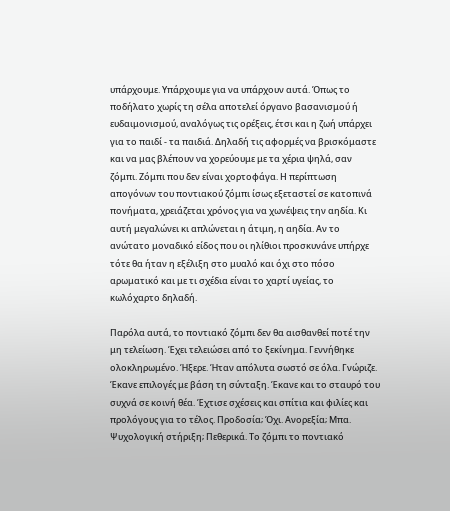υπάρχουμε. Υπάρχουμε για να υπάρχουν αυτά. Όπως το ποδήλατο χωρίς τη σέλα αποτελεί όργανο βασανισμού ή ευδαιμονισμού, αναλόγως τις ορέξεις, έτσι και η ζωή υπάρχει για το παιδί - τα παιδιά. Δηλαδή τις αφορμές να βρισκόμαστε και να μας βλέπουν να χορεύουμε με τα χέρια ψηλά, σαν ζόμπι. Ζόμπι που δεν είναι χορτοφάγα. Η περίπτωση απογόνων του ποντιακού ζόμπι ίσως εξεταστεί σε κατοπινά πονήματα, χρειάζεται χρόνος για να χωνέψεις την αηδία. Κι αυτή μεγαλώνει κι απλώνεται η άτιμη, η αηδία. Αν το ανώτατο μοναδικό είδος που οι ηλίθιοι προσκυνάνε υπήρχε τότε θα ήταν η εξέλιξη στο μυαλό και όχι στο πόσο αρωματικό και με τι σχέδια είναι το χαρτί υγείας, το κωλόχαρτο δηλαδή.

Παρόλα αυτά, το ποντιακό ζόμπι δεν θα αισθανθεί ποτέ την μη τελείωση. Έχει τελειώσει από το ξεκίνημα. Γεννήθηκε ολοκληρωμένο. Ήξερε. Ήταν απόλυτα σωστό σε όλα. Γνώριζε. Έκανε επιλογές με βάση τη σύνταξη. Έκανε και το σταυρό του συχνά σε κοινή θέα. Έχτισε σχέσεις και σπίτια και φιλίες και προλόγους για το τέλος. Προδοσία; Όχι. Ανορεξία; Μπα. Ψυχολογική στήριξη; Πεθερικά. Το ζόμπι το ποντιακό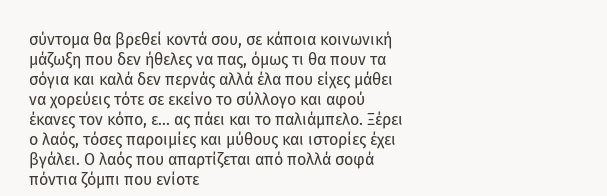σύντομα θα βρεθεί κοντά σου, σε κάποια κοινωνική μάζωξη που δεν ήθελες να πας, όμως τι θα πουν τα σόγια και καλά δεν περνάς αλλά έλα που είχες μάθει να χορεύεις τότε σε εκείνο το σύλλογο και αφού έκανες τον κόπο, ε... ας πάει και το παλιάμπελο. Ξέρει ο λαός, τόσες παροιμίες και μύθους και ιστορίες έχει βγάλει. Ο λαός που απαρτίζεται από πολλά σοφά πόντια ζόμπι που ενίοτε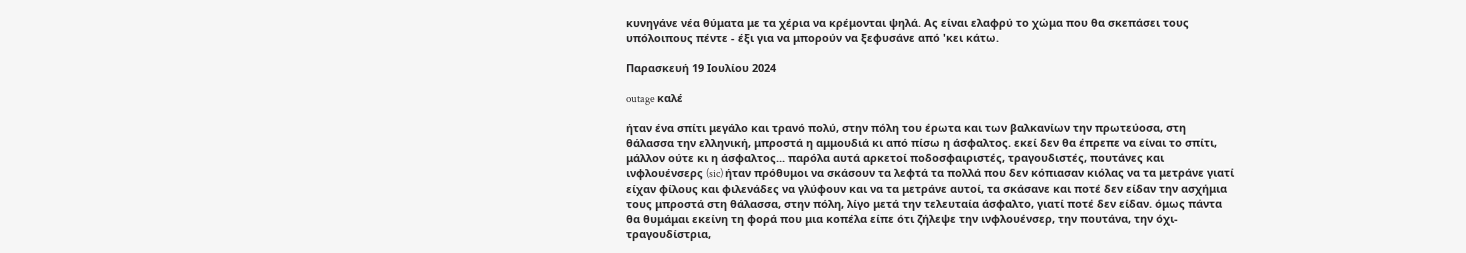κυνηγάνε νέα θύματα με τα χέρια να κρέμονται ψηλά. Ας είναι ελαφρύ το χώμα που θα σκεπάσει τους υπόλοιπους πέντε - έξι για να μπορούν να ξεφυσάνε από 'κει κάτω.

Παρασκευή 19 Ιουλίου 2024

outage καλέ

ήταν ένα σπίτι μεγάλο και τρανό πολύ, στην πόλη του έρωτα και των βαλκανίων την πρωτεύοσα, στη θάλασσα την ελληνική, μπροστά η αμμουδιά κι από πίσω η άσφαλτος. εκεί δεν θα έπρεπε να είναι το σπίτι, μάλλον ούτε κι η άσφαλτος... παρόλα αυτά αρκετοί ποδοσφαιριστές, τραγουδιστές, πουτάνες και ινφλουένσερς (sic) ήταν πρόθυμοι να σκάσουν τα λεφτά τα πολλά που δεν κόπιασαν κιόλας να τα μετράνε γιατί είχαν φίλους και φιλενάδες να γλύφουν και να τα μετράνε αυτοί, τα σκάσανε και ποτέ δεν είδαν την ασχήμια τους μπροστά στη θάλασσα, στην πόλη, λίγο μετά την τελευταία άσφαλτο, γιατί ποτέ δεν είδαν. όμως πάντα θα θυμάμαι εκείνη τη φορά που μια κοπέλα είπε ότι ζήλεψε την ινφλουένσερ, την πουτάνα, την όχι-τραγουδίστρια,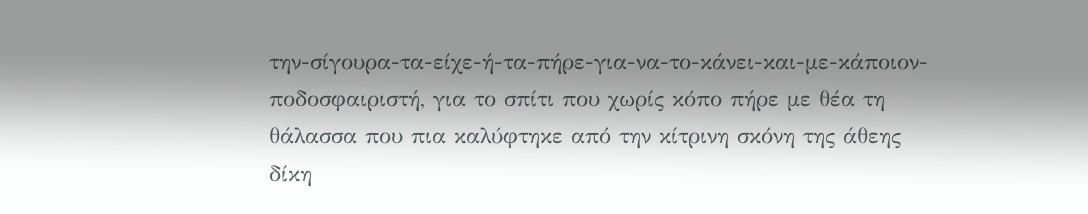την-σίγουρα-τα-είχε-ή-τα-πήρε-για-να-το-κάνει-και-με-κάποιον-ποδοσφαιριστή, για το σπίτι που χωρίς κόπο πήρε με θέα τη θάλασσα που πια καλύφτηκε από την κίτρινη σκόνη της άθεης δίκη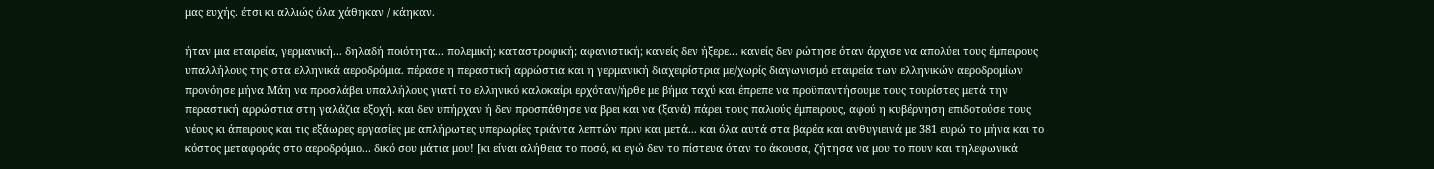μας ευχής. έτσι κι αλλιώς όλα χάθηκαν / κάηκαν.

ήταν μια εταιρεία, γερμανική... δηλαδή ποιότητα... πολεμική; καταστροφική; αφανιστική; κανείς δεν ήξερε... κανείς δεν ρώτησε όταν άρχισε να απολύει τους έμπειρους υπαλλήλους της στα ελληνικά αεροδρόμια. πέρασε η περαστική αρρώστια και η γερμανική διαχειρίστρια με/χωρίς διαγωνισμό εταιρεία των ελληνικών αεροδρομίων προνόησε μήνα Μάη να προσλάβει υπαλλήλους γιατί το ελληνικό καλοκαίρι ερχόταν/ήρθε με βήμα ταχύ και έπρεπε να προϋπαντήσουμε τους τουρίστες μετά την περαστική αρρώστια στη γαλάζια εξοχή. και δεν υπήρχαν ή δεν προσπάθησε να βρει και να (ξανά) πάρει τους παλιούς έμπειρους, αφού η κυβέρνηση επιδοτούσε τους νέους κι άπειρους και τις εξάωρες εργασίες με απλήρωτες υπερωρίες τριάντα λεπτών πριν και μετά... και όλα αυτά στα βαρέα και ανθυγιεινά με 381 ευρώ το μήνα και το κόστος μεταφοράς στο αεροδρόμιο... δικό σου μάτια μου! [κι είναι αλήθεια το ποσό, κι εγώ δεν το πίστευα όταν το άκουσα, ζήτησα να μου το πουν και τηλεφωνικά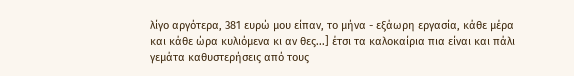λίγο αργότερα, 381 ευρώ μου είπαν, το μήνα - εξάωρη εργασία, κάθε μέρα και κάθε ώρα κυλιόμενα κι αν θες...] έτσι τα καλοκαίρια πια είναι και πάλι γεμάτα καθυστερήσεις από τους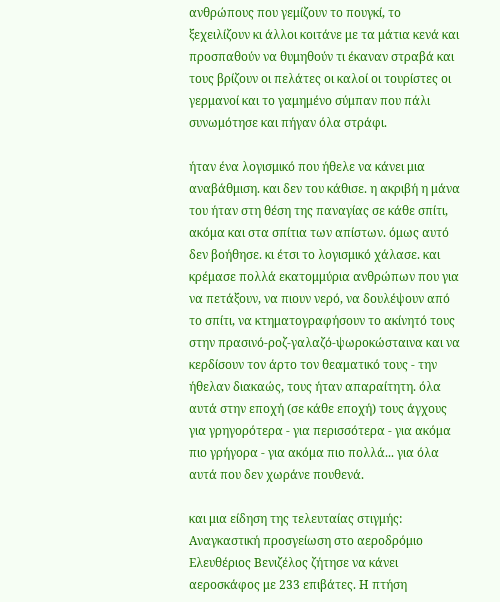ανθρώπους που γεμίζουν το πουγκί, το ξεχειλίζουν κι άλλοι κοιτάνε με τα μάτια κενά και προσπαθούν να θυμηθούν τι έκαναν στραβά και τους βρίζουν οι πελάτες οι καλοί οι τουρίστες οι γερμανοί και το γαμημένο σύμπαν που πάλι συνωμότησε και πήγαν όλα στράφι.

ήταν ένα λογισμικό που ήθελε να κάνει μια αναβάθμιση. και δεν του κάθισε. η ακριβή η μάνα του ήταν στη θέση της παναγίας σε κάθε σπίτι, ακόμα και στα σπίτια των απίστων. όμως αυτό δεν βοήθησε. κι έτσι το λογισμικό χάλασε. και κρέμασε πολλά εκατομμύρια ανθρώπων που για να πετάξουν, να πιουν νερό, να δουλέψουν από το σπίτι, να κτηματογραφήσουν το ακίνητό τους στην πρασινό-ροζ-γαλαζό-ψωροκώσταινα και να κερδίσουν τον άρτο τον θεαματικό τους - την ήθελαν διακαώς, τους ήταν απαραίτητη. όλα αυτά στην εποχή (σε κάθε εποχή) τους άγχους για γρηγορότερα - για περισσότερα - για ακόμα πιο γρήγορα - για ακόμα πιο πολλά... για όλα αυτά που δεν χωράνε πουθενά.

και μια είδηση της τελευταίας στιγμής: Αναγκαστική προσγείωση στο αεροδρόμιο Ελευθέριος Βενιζέλος ζήτησε να κάνει αεροσκάφος με 233 επιβάτες. Η πτήση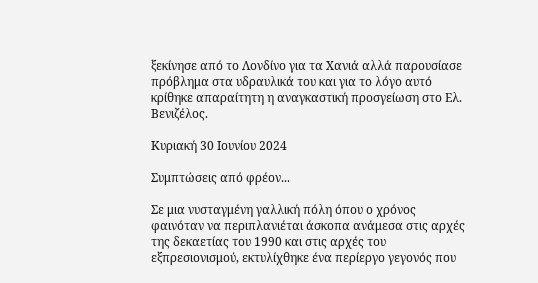ξεκίνησε από το Λονδίνο για τα Χανιά αλλά παρουσίασε πρόβλημα στα υδραυλικά του και για το λόγο αυτό κρίθηκε απαραίτητη η αναγκαστική προσγείωση στο Ελ. Βενιζέλος.

Κυριακή 30 Ιουνίου 2024

Συμπτώσεις από φρέον...

Σε μια νυσταγμένη γαλλική πόλη όπου ο χρόνος φαινόταν να περιπλανιέται άσκοπα ανάμεσα στις αρχές της δεκαετίας του 1990 και στις αρχές του εξπρεσιονισμού, εκτυλίχθηκε ένα περίεργο γεγονός που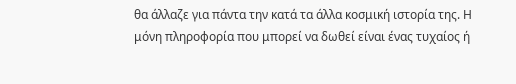θα άλλαζε για πάντα την κατά τα άλλα κοσμική ιστορία της. Η μόνη πληροφορία που μπορεί να δωθεί είναι ένας τυχαίος ή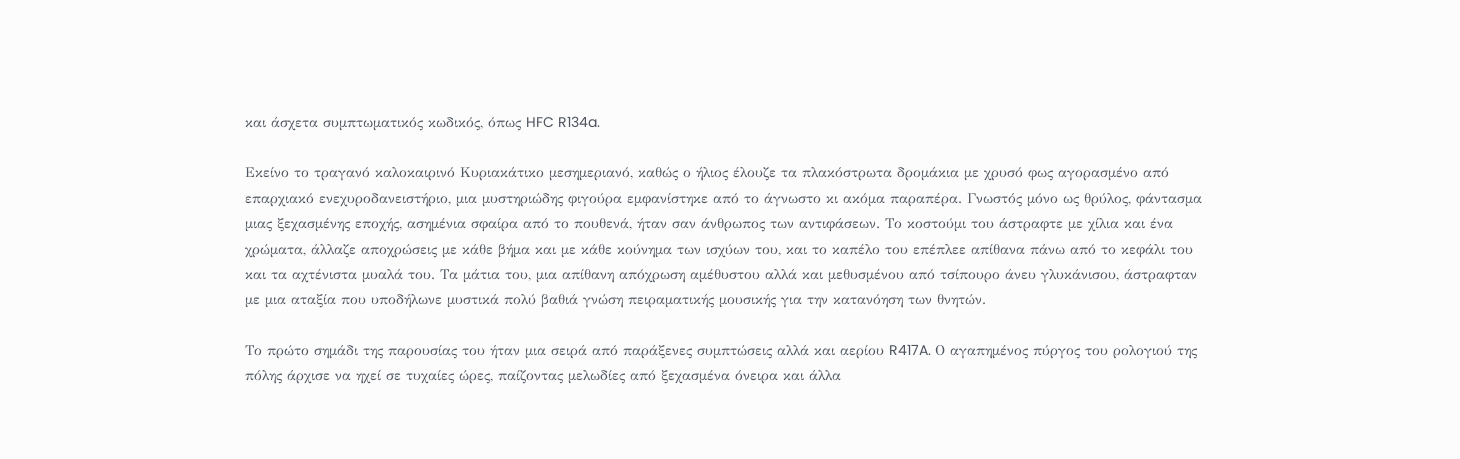και άσχετα συμπτωματικός κωδικός, όπως HFC R134a.

Εκείνο το τραγανό καλοκαιρινό Κυριακάτικο μεσημεριανό, καθώς ο ήλιος έλουζε τα πλακόστρωτα δρομάκια με χρυσό φως αγορασμένο από επαρχιακό ενεχυροδανειστήριο, μια μυστηριώδης φιγούρα εμφανίστηκε από το άγνωστο κι ακόμα παραπέρα. Γνωστός μόνο ως θρύλος, φάντασμα μιας ξεχασμένης εποχής, ασημένια σφαίρα από το πουθενά, ήταν σαν άνθρωπος των αντιφάσεων. Το κοστούμι του άστραφτε με χίλια και ένα χρώματα, άλλαζε αποχρώσεις με κάθε βήμα και με κάθε κούνημα των ισχύων του, και το καπέλο του επέπλεε απίθανα πάνω από το κεφάλι του και τα αχτένιστα μυαλά του. Τα μάτια του, μια απίθανη απόχρωση αμέθυστου αλλά και μεθυσμένου από τσίπουρο άνευ γλυκάνισου, άστραφταν με μια αταξία που υποδήλωνε μυστικά πολύ βαθιά γνώση πειραματικής μουσικής για την κατανόηση των θνητών.

Το πρώτο σημάδι της παρουσίας του ήταν μια σειρά από παράξενες συμπτώσεις αλλά και αερίου R417A. Ο αγαπημένος πύργος του ρολογιού της πόλης άρχισε να ηχεί σε τυχαίες ώρες, παίζοντας μελωδίες από ξεχασμένα όνειρα και άλλα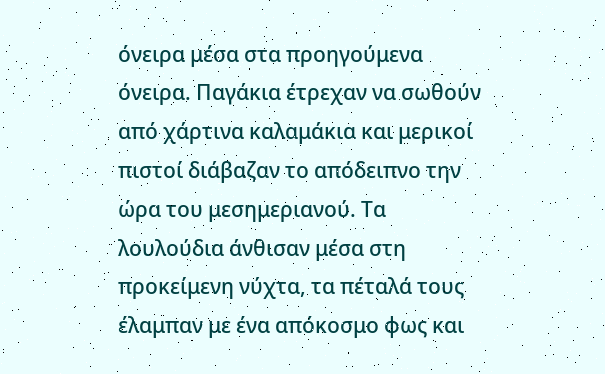όνειρα μέσα στα προηγούμενα όνειρα. Παγάκια έτρεχαν να σωθούν από χάρτινα καλαμάκια και μερικοί πιστοί διάβαζαν το απόδειπνο την ώρα του μεσημεριανού. Τα λουλούδια άνθισαν μέσα στη προκείμενη νύχτα, τα πέταλά τους έλαμπαν με ένα απόκοσμο φως και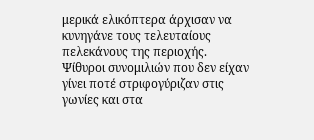μερικά ελικόπτερα άρχισαν να κυνηγάνε τους τελευταίους πελεκάνους της περιοχής. Ψίθυροι συνομιλιών που δεν είχαν γίνει ποτέ στριφογύριζαν στις γωνίες και στα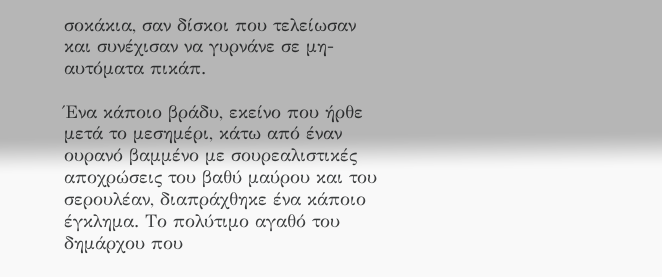σοκάκια, σαν δίσκοι που τελείωσαν και συνέχισαν να γυρνάνε σε μη-αυτόματα πικάπ.

Ένα κάποιο βράδυ, εκείνο που ήρθε μετά το μεσημέρι, κάτω από έναν ουρανό βαμμένο με σουρεαλιστικές αποχρώσεις του βαθύ μαύρου και του σερουλέαν, διαπράχθηκε ένα κάποιο έγκλημα. Το πολύτιμο αγαθό του δημάρχου που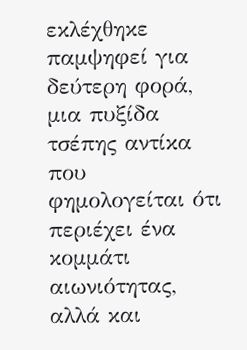εκλέχθηκε παμψηφεί για δεύτερη φορά, μια πυξίδα τσέπης αντίκα που φημολογείται ότι περιέχει ένα κομμάτι αιωνιότητας, αλλά και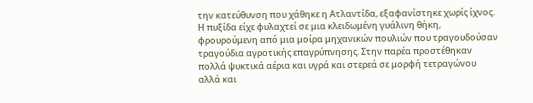την κατεύθυνση που χάθηκε η Ατλαντίδα, εξαφανίστηκε χωρίς ίχνος. Η πυξίδα είχε φυλαχτεί σε μια κλειδωμένη γυάλινη θήκη, φρουρούμενη από μια μοίρα μηχανικών πουλιών που τραγουδούσαν τραγούδια αγροτικής επαγρύπνησης. Στην παρέα προστέθηκαν πολλά ψυκτικά αέρια και υγρά και στερεά σε μορφή τετραγώνου αλλά και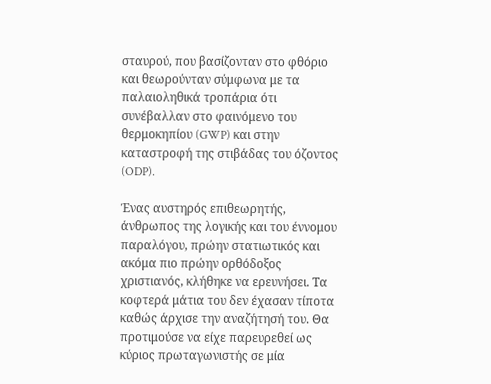σταυρού, που βασίζονταν στο φθόριο και θεωρούνταν σύμφωνα με τα παλαιοληθικά τροπάρια ότι συνέβαλλαν στο φαινόμενο του θερμοκηπίου (GWP) και στην καταστροφή της στιβάδας του όζοντος (ODP).

Ένας αυστηρός επιθεωρητής, άνθρωπος της λογικής και του έννομου παραλόγου, πρώην στατιωτικός και ακόμα πιο πρώην ορθόδοξος χριστιανός, κλήθηκε να ερευνήσει. Τα κοφτερά μάτια του δεν έχασαν τίποτα καθώς άρχισε την αναζήτησή του. Θα προτιμούσε να είχε παρευρεθεί ως κύριος πρωταγωνιστής σε μία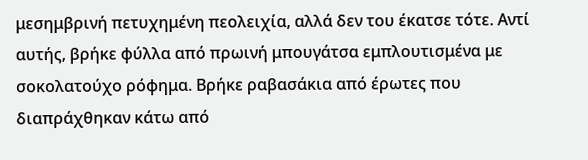μεσημβρινή πετυχημένη πεολειχία, αλλά δεν του έκατσε τότε. Αντί αυτής, βρήκε φύλλα από πρωινή μπουγάτσα εμπλουτισμένα με σοκολατούχο ρόφημα. Βρήκε ραβασάκια από έρωτες που διαπράχθηκαν κάτω από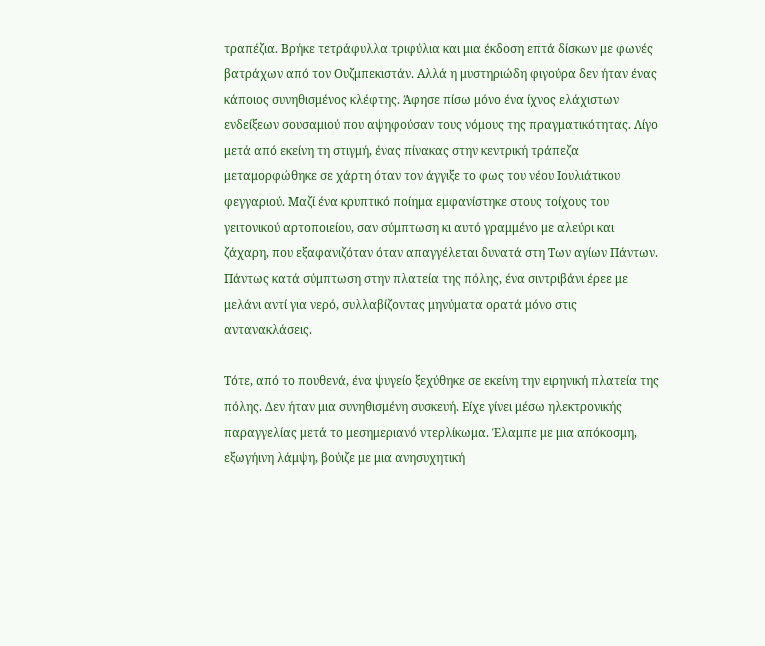τραπέζια. Βρήκε τετράφυλλα τριφύλια και μια έκδοση επτά δίσκων με φωνές βατράχων από τον Ουζμπεκιστάν. Αλλά η μυστηριώδη φιγούρα δεν ήταν ένας κάποιος συνηθισμένος κλέφτης. Άφησε πίσω μόνο ένα ίχνος ελάχιστων ενδείξεων σουσαμιού που αψηφούσαν τους νόμους της πραγματικότητας. Λίγο μετά από εκείνη τη στιγμή, ένας πίνακας στην κεντρική τράπεζα μεταμορφώθηκε σε χάρτη όταν τον άγγιξε το φως του νέου Ιουλιάτικου φεγγαριού. Μαζί ένα κρυπτικό ποίημα εμφανίστηκε στους τοίχους του γειτονικού αρτοποιείου, σαν σύμπτωση κι αυτό γραμμένο με αλεύρι και ζάχαρη, που εξαφανιζόταν όταν απαγγέλεται δυνατά στη Των αγίων Πάντων. Πάντως κατά σύμπτωση στην πλατεία της πόλης, ένα σιντριβάνι έρεε με μελάνι αντί για νερό, συλλαβίζοντας μηνύματα ορατά μόνο στις αντανακλάσεις.

Τότε, από το πουθενά, ένα ψυγείο ξεχύθηκε σε εκείνη την ειρηνική πλατεία της πόλης. Δεν ήταν μια συνηθισμένη συσκευή. Είχε γίνει μέσω ηλεκτρονικής παραγγελίας μετά το μεσημεριανό ντερλίκωμα. Έλαμπε με μια απόκοσμη, εξωγήινη λάμψη, βούιζε με μια ανησυχητική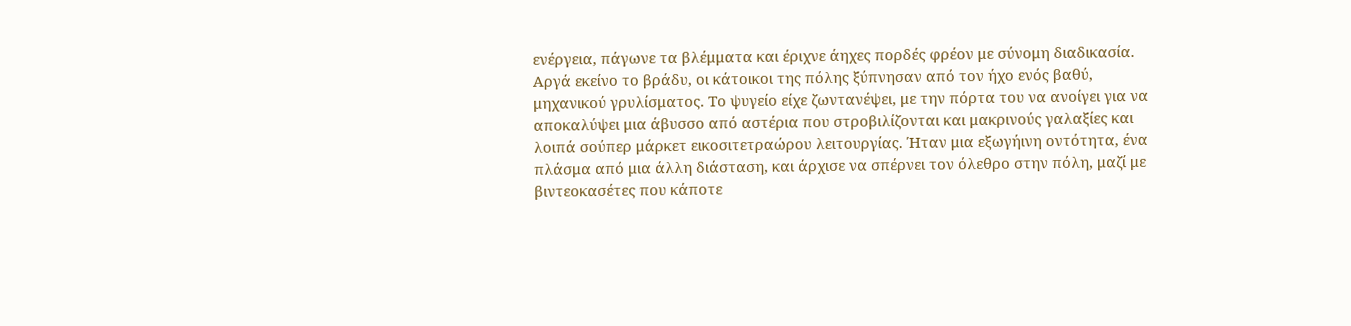ενέργεια, πάγωνε τα βλέμματα και έριχνε άηχες πορδές φρέον με σύνομη διαδικασία. Αργά εκείνο το βράδυ, οι κάτοικοι της πόλης ξύπνησαν από τον ήχο ενός βαθύ, μηχανικού γρυλίσματος. Το ψυγείο είχε ζωντανέψει, με την πόρτα του να ανοίγει για να αποκαλύψει μια άβυσσο από αστέρια που στροβιλίζονται και μακρινούς γαλαξίες και λοιπά σούπερ μάρκετ εικοσιτετραώρου λειτουργίας. Ήταν μια εξωγήινη οντότητα, ένα πλάσμα από μια άλλη διάσταση, και άρχισε να σπέρνει τον όλεθρο στην πόλη, μαζί με βιντεοκασέτες που κάποτε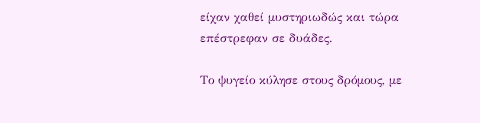είχαν χαθεί μυστηριωδώς και τώρα επέστρεφαν σε δυάδες.

Το ψυγείο κύλησε στους δρόμους, με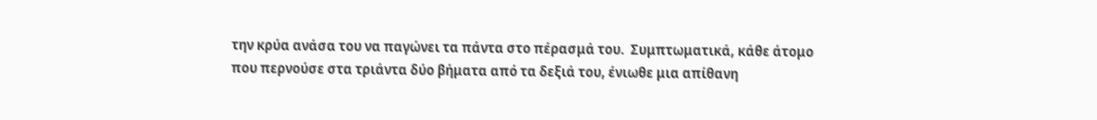την κρύα ανάσα του να παγώνει τα πάντα στο πέρασμά του.  Συμπτωματικά, κάθε άτομο που περνούσε στα τριάντα δύο βήματα από τα δεξιά του, ένιωθε μια απίθανη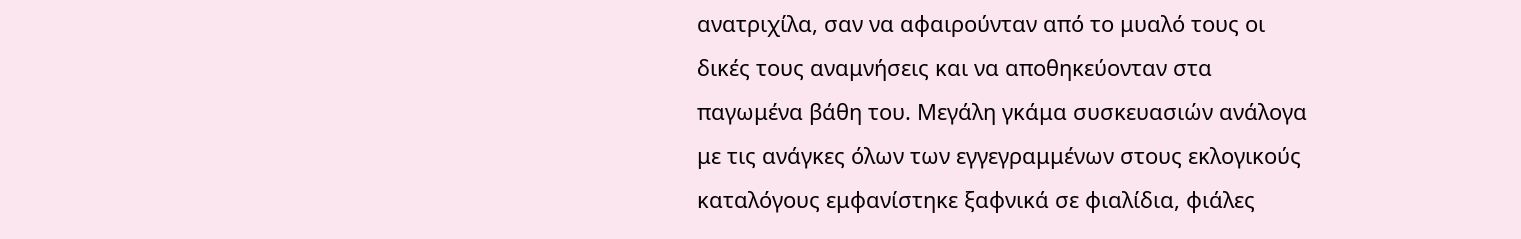ανατριχίλα, σαν να αφαιρούνταν από το μυαλό τους οι δικές τους αναμνήσεις και να αποθηκεύονταν στα παγωμένα βάθη του. Μεγάλη γκάμα συσκευασιών ανάλογα με τις ανάγκες όλων των εγγεγραμμένων στους εκλογικούς καταλόγους εμφανίστηκε ξαφνικά σε φιαλίδια, φιάλες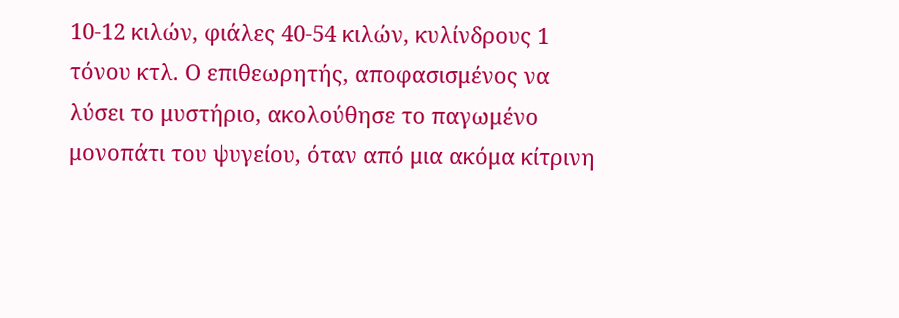10-12 κιλών, φιάλες 40-54 κιλών, κυλίνδρους 1 τόνου κτλ. Ο επιθεωρητής, αποφασισμένος να λύσει το μυστήριο, ακολούθησε το παγωμένο μονοπάτι του ψυγείου, όταν από μια ακόμα κίτρινη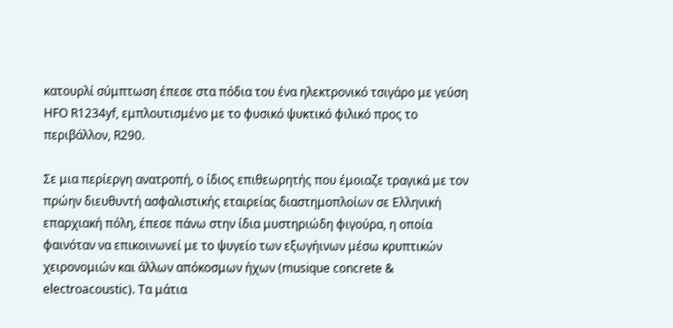κατουρλί σύμπτωση έπεσε στα πόδια του ένα ηλεκτρονικό τσιγάρο με γεύση HFO R1234yf, εμπλουτισμένο με το φυσικό ψυκτικό φιλικό προς το περιβάλλον, R290.

Σε μια περίεργη ανατροπή, ο ίδιος επιθεωρητής που έμοιαζε τραγικά με τον πρώην διευθυντή ασφαλιστικής εταιρείας διαστημοπλοίων σε Ελληνική επαρχιακή πόλη, έπεσε πάνω στην ίδια μυστηριώδη φιγούρα, η οποία φαινόταν να επικοινωνεί με το ψυγείο των εξωγήινων μέσω κρυπτικών χειρονομιών και άλλων απόκοσμων ήχων (musique concrete & electroacoustic). Τα μάτια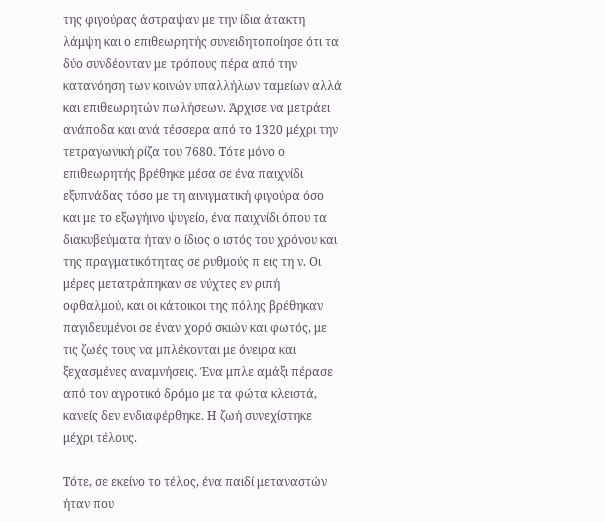της φιγούρας άστραψαν με την ίδια άτακτη λάμψη και ο επιθεωρητής συνειδητοποίησε ότι τα δύο συνδέονταν με τρόπους πέρα από την κατανόηση των κοινών υπαλλήλων ταμείων αλλά και επιθεωρητών πωλήσεων. Άρχισε να μετράει ανάποδα και ανά τέσσερα από το 1320 μέχρι την τετραγωνική ρίζα του 7680. Τότε μόνο ο επιθεωρητής βρέθηκε μέσα σε ένα παιχνίδι εξυπνάδας τόσο με τη αινιγματική φιγούρα όσο και με το εξωγήινο ψυγείο, ένα παιχνίδι όπου τα διακυβεύματα ήταν ο ίδιος ο ιστός του χρόνου και της πραγματικότητας σε ρυθμούς π εις τη ν. Οι μέρες μετατράπηκαν σε νύχτες εν ριπή οφθαλμού, και οι κάτοικοι της πόλης βρέθηκαν παγιδευμένοι σε έναν χορό σκιών και φωτός, με τις ζωές τους να μπλέκονται με όνειρα και ξεχασμένες αναμνήσεις. Ένα μπλε αμάξι πέρασε από τον αγροτικό δρόμο με τα φώτα κλειστά, κανείς δεν ενδιαφέρθηκε. Η ζωή συνεχίστηκε μέχρι τέλους.

Τότε, σε εκείνο το τέλος, ένα παιδί μεταναστών ήταν που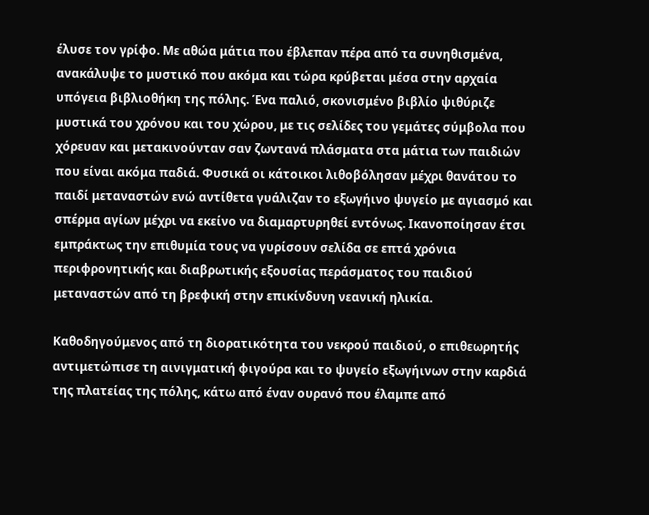έλυσε τον γρίφο. Με αθώα μάτια που έβλεπαν πέρα από τα συνηθισμένα, ανακάλυψε το μυστικό που ακόμα και τώρα κρύβεται μέσα στην αρχαία υπόγεια βιβλιοθήκη της πόλης. Ένα παλιό, σκονισμένο βιβλίο ψιθύριζε μυστικά του χρόνου και του χώρου, με τις σελίδες του γεμάτες σύμβολα που χόρευαν και μετακινούνταν σαν ζωντανά πλάσματα στα μάτια των παιδιών που είναι ακόμα παδιά. Φυσικά οι κάτοικοι λιθοβόλησαν μέχρι θανάτου το παιδί μεταναστών ενώ αντίθετα γυάλιζαν το εξωγήινο ψυγείο με αγιασμό και σπέρμα αγίων μέχρι να εκείνο να διαμαρτυρηθεί εντόνως. Ικανοποίησαν έτσι εμπράκτως την επιθυμία τους να γυρίσουν σελίδα σε επτά χρόνια περιφρονητικής και διαβρωτικής εξουσίας περάσματος του παιδιού μεταναστών από τη βρεφική στην επικίνδυνη νεανική ηλικία.

Καθοδηγούμενος από τη διορατικότητα του νεκρού παιδιού, ο επιθεωρητής αντιμετώπισε τη αινιγματική φιγούρα και το ψυγείο εξωγήινων στην καρδιά της πλατείας της πόλης, κάτω από έναν ουρανό που έλαμπε από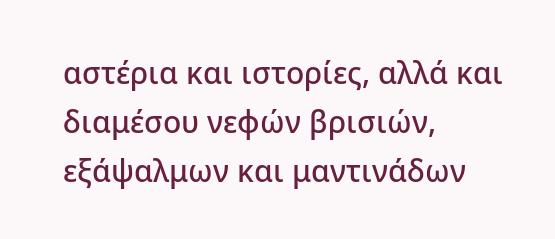αστέρια και ιστορίες, αλλά και διαμέσου νεφών βρισιών, εξάψαλμων και μαντινάδων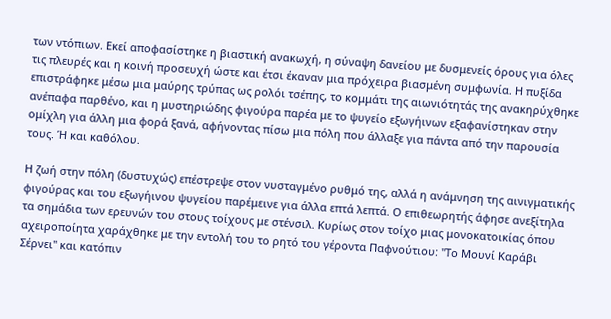των ντόπιων. Εκεί αποφασίστηκε η βιαστική ανακωχή, η σύναψη δανείου με δυσμενείς όρους για όλες τις πλευρές και η κοινή προσευχή ώστε και έτσι έκαναν μια πρόχειρα βιασμένη συμφωνία. Η πυξίδα επιστράφηκε μέσω μια μαύρης τρύπας ως ρολόι τσέπης, το κομμάτι της αιωνιότητάς της ανακηρύχθηκε ανέπαφα παρθένο, και η μυστηριώδης φιγούρα παρέα με το ψυγείο εξωγήινων εξαφανίστηκαν στην ομίχλη για άλλη μια φορά ξανά, αφήνοντας πίσω μια πόλη που άλλαξε για πάντα από την παρουσία τους. Ή και καθόλου.

Η ζωή στην πόλη (δυστυχώς) επέστρεψε στον νυσταγμένο ρυθμό της, αλλά η ανάμνηση της αινιγματικής φιγούρας και του εξωγήινου ψυγείου παρέμεινε για άλλα επτά λεπτά. Ο επιθεωρητής άφησε ανεξίτηλα τα σημάδια των ερευνών του στους τοίχους με στένσιλ. Κυρίως στον τοίχο μιας μονοκατοικίας όπου αχειροποίητα χαράχθηκε με την εντολή του το ρητό του γέροντα Παφνούτιου: "Το Μουνί Καράβι Σέρνει" και κατόπιν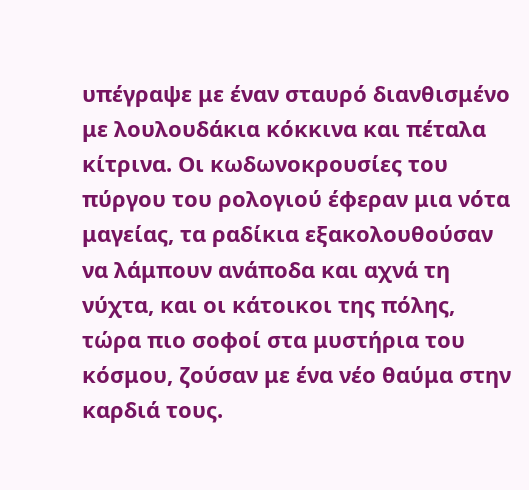υπέγραψε με έναν σταυρό διανθισμένο με λουλουδάκια κόκκινα και πέταλα κίτρινα. Οι κωδωνοκρουσίες του πύργου του ρολογιού έφεραν μια νότα μαγείας, τα ραδίκια εξακολουθούσαν να λάμπουν ανάποδα και αχνά τη νύχτα, και οι κάτοικοι της πόλης, τώρα πιο σοφοί στα μυστήρια του κόσμου, ζούσαν με ένα νέο θαύμα στην καρδιά τους.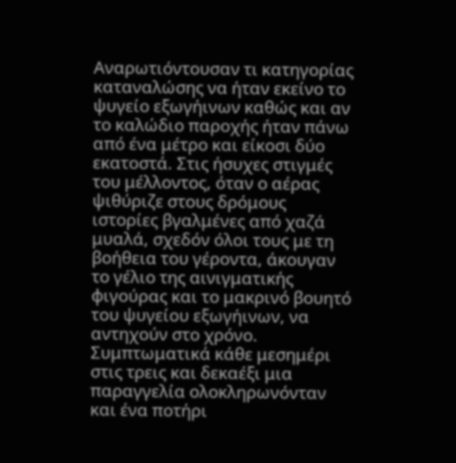Αναρωτιόντουσαν τι κατηγορίας καταναλώσης να ήταν εκείνο το ψυγείο εξωγήινων καθώς και αν το καλώδιο παροχής ήταν πάνω από ένα μέτρο και είκοσι δύο εκατοστά. Στις ήσυχες στιγμές του μέλλοντος, όταν ο αέρας ψιθύριζε στους δρόμους ιστορίες βγαλμένες από χαζά μυαλά, σχεδόν όλοι τους με τη βοήθεια του γέροντα, άκουγαν το γέλιο της αινιγματικής φιγούρας και το μακρινό βουητό του ψυγείου εξωγήινων, να αντηχούν στο χρόνο. Συμπτωματικά κάθε μεσημέρι στις τρεις και δεκαέξι μια παραγγελία ολοκληρωνόνταν και ένα ποτήρι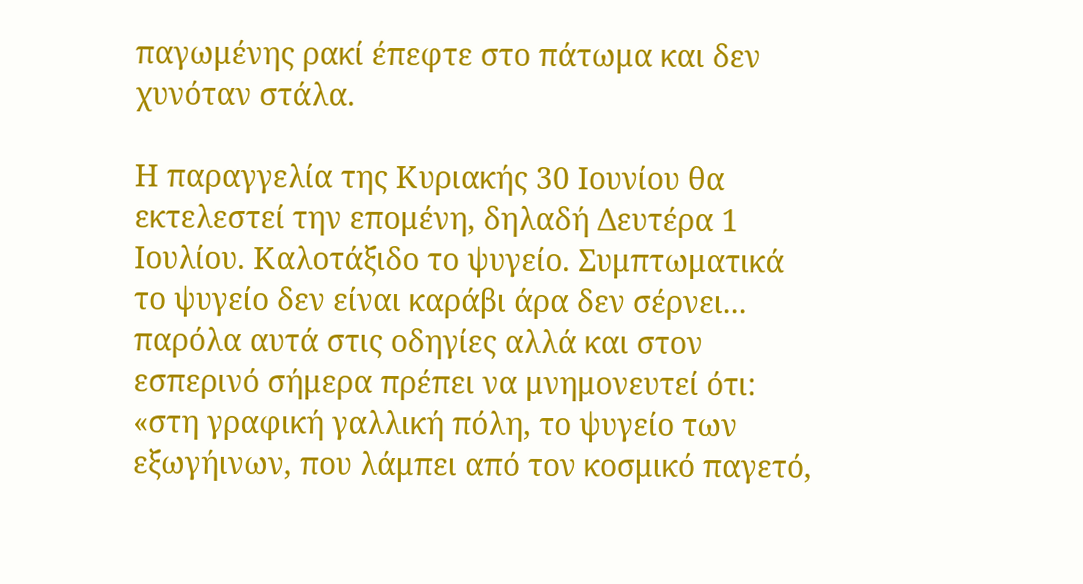παγωμένης ρακί έπεφτε στο πάτωμα και δεν χυνόταν στάλα.

Η παραγγελία της Κυριακής 30 Ιουνίου θα εκτελεστεί την επομένη, δηλαδή Δευτέρα 1 Ιουλίου. Καλοτάξιδο το ψυγείο. Συμπτωματικά το ψυγείο δεν είναι καράβι άρα δεν σέρνει... παρόλα αυτά στις οδηγίες αλλά και στον εσπερινό σήμερα πρέπει να μνημονευτεί ότι: «στη γραφική γαλλική πόλη, το ψυγείο των εξωγήινων, που λάμπει από τον κοσμικό παγετό,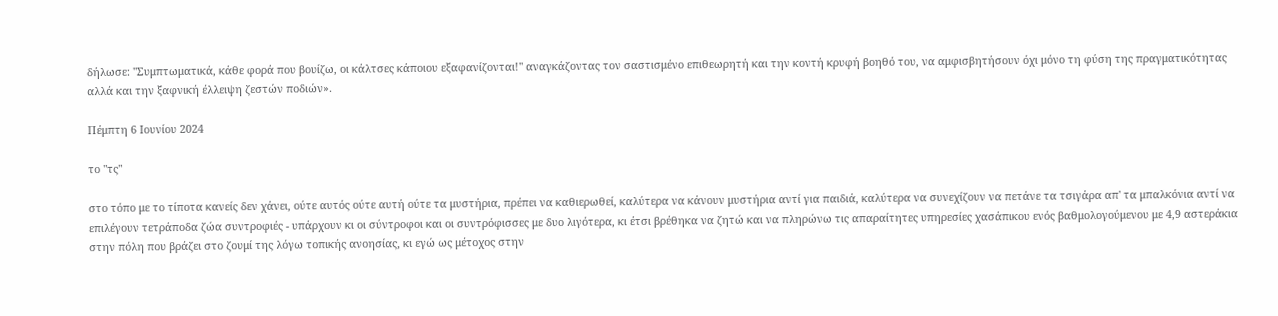δήλωσε: "Συμπτωματικά, κάθε φορά που βουίζω, οι κάλτσες κάποιου εξαφανίζονται!" αναγκάζοντας τον σαστισμένο επιθεωρητή και την κοντή κρυφή βοηθό του, να αμφισβητήσουν όχι μόνο τη φύση της πραγματικότητας αλλά και την ξαφνική έλλειψη ζεστών ποδιών».

Πέμπτη 6 Ιουνίου 2024

το "τς"

στο τόπο με το τίποτα κανείς δεν χάνει, ούτε αυτός ούτε αυτή ούτε τα μυστήρια, πρέπει να καθιερωθεί, καλύτερα να κάνουν μυστήρια αντί για παιδιά, καλύτερα να συνεχίζουν να πετάνε τα τσιγάρα απ' τα μπαλκόνια αντί να επιλέγουν τετράποδα ζώα συντροφιές - υπάρχουν κι οι σύντροφοι και οι συντρόφισσες με δυο λιγότερα, κι έτσι βρέθηκα να ζητώ και να πληρώνω τις απαραίτητες υπηρεσίες χασάπικου ενός βαθμολογούμενου με 4,9 αστεράκια στην πόλη που βράζει στο ζουμί της λόγω τοπικής ανοησίας, κι εγώ ως μέτοχος στην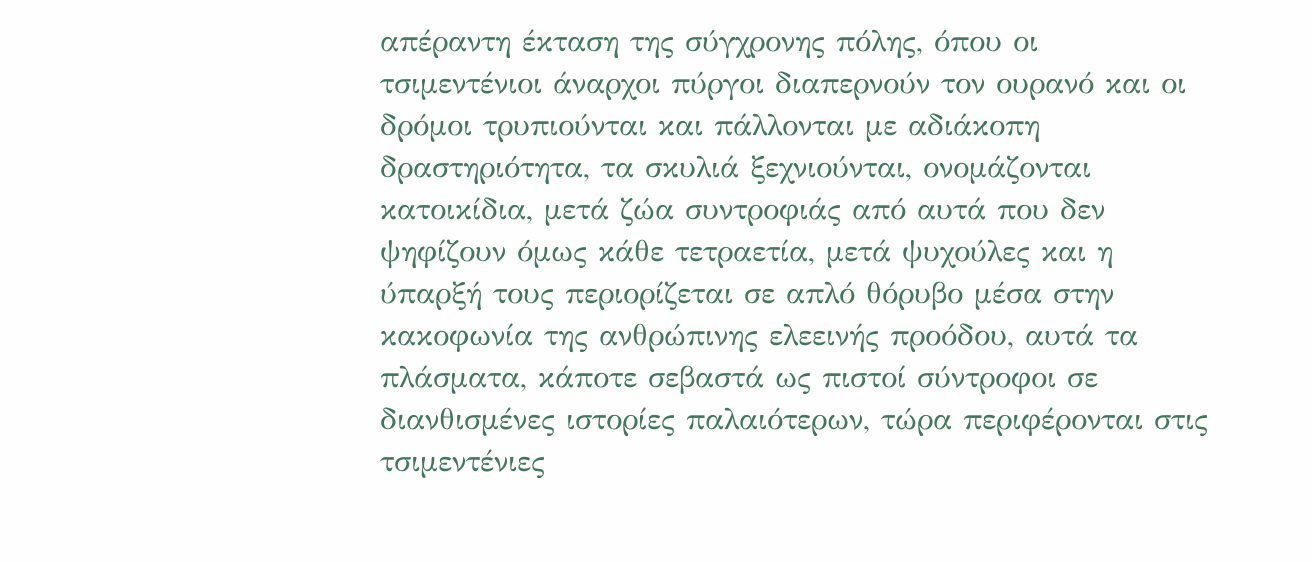απέραντη έκταση της σύγχρονης πόλης, όπου οι τσιμεντένιοι άναρχοι πύργοι διαπερνούν τον ουρανό και οι δρόμοι τρυπιούνται και πάλλονται με αδιάκοπη δραστηριότητα, τα σκυλιά ξεχνιούνται, ονομάζονται κατοικίδια, μετά ζώα συντροφιάς από αυτά που δεν ψηφίζουν όμως κάθε τετραετία, μετά ψυχούλες και η ύπαρξή τους περιορίζεται σε απλό θόρυβο μέσα στην κακοφωνία της ανθρώπινης ελεεινής προόδου, αυτά τα πλάσματα, κάποτε σεβαστά ως πιστοί σύντροφοι σε διανθισμένες ιστορίες παλαιότερων, τώρα περιφέρονται στις τσιμεντένιες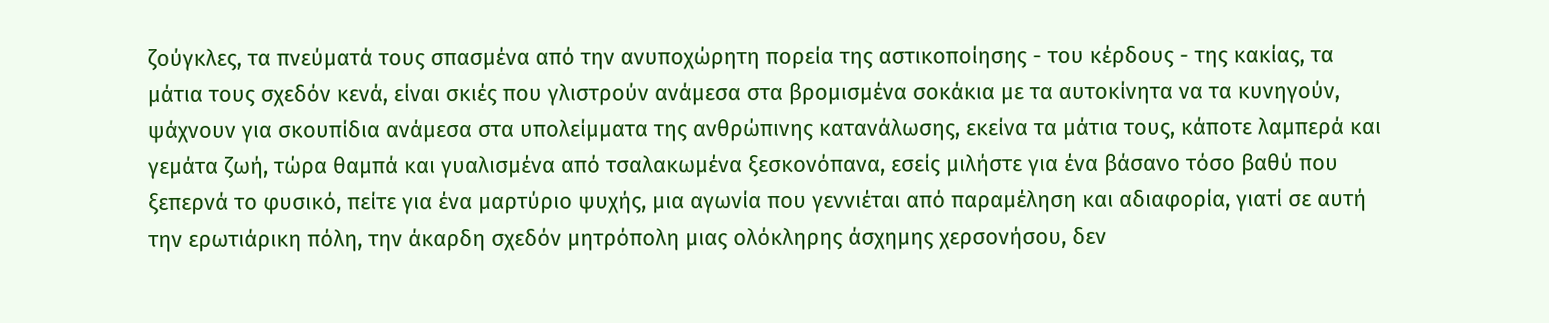ζούγκλες, τα πνεύματά τους σπασμένα από την ανυποχώρητη πορεία της αστικοποίησης - του κέρδους - της κακίας, τα μάτια τους σχεδόν κενά, είναι σκιές που γλιστρούν ανάμεσα στα βρομισμένα σοκάκια με τα αυτοκίνητα να τα κυνηγούν, ψάχνουν για σκουπίδια ανάμεσα στα υπολείμματα της ανθρώπινης κατανάλωσης, εκείνα τα μάτια τους, κάποτε λαμπερά και γεμάτα ζωή, τώρα θαμπά και γυαλισμένα από τσαλακωμένα ξεσκονόπανα, εσείς μιλήστε για ένα βάσανο τόσο βαθύ που ξεπερνά το φυσικό, πείτε για ένα μαρτύριο ψυχής, μια αγωνία που γεννιέται από παραμέληση και αδιαφορία, γιατί σε αυτή την ερωτιάρικη πόλη, την άκαρδη σχεδόν μητρόπολη μιας ολόκληρης άσχημης χερσονήσου, δεν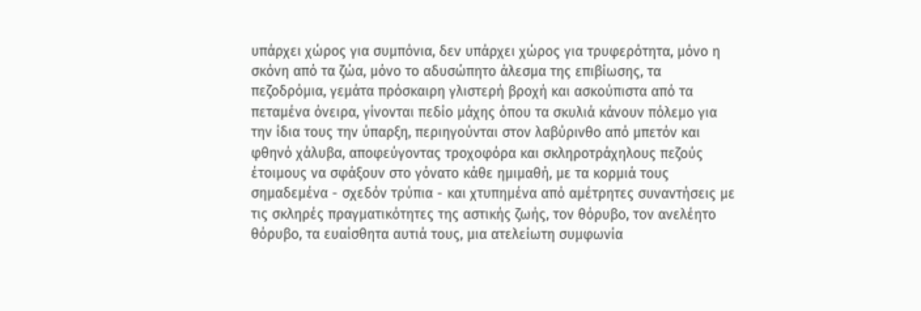υπάρχει χώρος για συμπόνια, δεν υπάρχει χώρος για τρυφερότητα, μόνο η σκόνη από τα ζώα, μόνο το αδυσώπητο άλεσμα της επιβίωσης, τα πεζοδρόμια, γεμάτα πρόσκαιρη γλιστερή βροχή και ασκούπιστα από τα πεταμένα όνειρα, γίνονται πεδίο μάχης όπου τα σκυλιά κάνουν πόλεμο για την ίδια τους την ύπαρξη, περιηγούνται στον λαβύρινθο από μπετόν και φθηνό χάλυβα, αποφεύγοντας τροχοφόρα και σκληροτράχηλους πεζούς έτοιμους να σφάξουν στο γόνατο κάθε ημιμαθή, με τα κορμιά τους σημαδεμένα - σχεδόν τρύπια - και χτυπημένα από αμέτρητες συναντήσεις με τις σκληρές πραγματικότητες της αστικής ζωής, τον θόρυβο, τον ανελέητο θόρυβο, τα ευαίσθητα αυτιά τους, μια ατελείωτη συμφωνία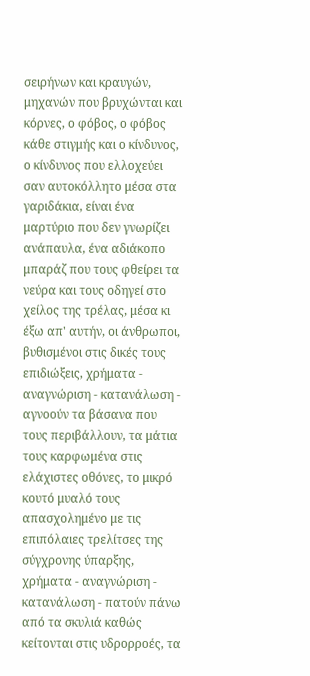σειρήνων και κραυγών, μηχανών που βρυχώνται και κόρνες, ο φόβος, ο φόβος κάθε στιγμής και ο κίνδυνος, ο κίνδυνος που ελλοχεύει σαν αυτοκόλλητο μέσα στα γαριδάκια, είναι ένα μαρτύριο που δεν γνωρίζει ανάπαυλα, ένα αδιάκοπο μπαράζ που τους φθείρει τα νεύρα και τους οδηγεί στο χείλος της τρέλας, μέσα κι έξω απ' αυτήν, οι άνθρωποι, βυθισμένοι στις δικές τους επιδιώξεις, χρήματα - αναγνώριση - κατανάλωση - αγνοούν τα βάσανα που τους περιβάλλουν, τα μάτια τους καρφωμένα στις ελάχιστες οθόνες, το μικρό κουτό μυαλό τους απασχολημένο με τις επιπόλαιες τρελίτσες της σύγχρονης ύπαρξης, χρήματα - αναγνώριση - κατανάλωση - πατούν πάνω από τα σκυλιά καθώς κείτονται στις υδρορροές, τα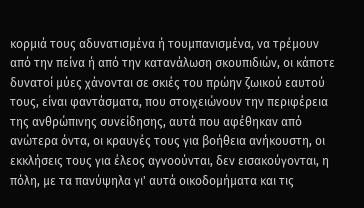κορμιά τους αδυνατισμένα ή τουμπανισμένα, να τρέμουν από την πείνα ή από την κατανάλωση σκουπιδιών, οι κάποτε δυνατοί μύες χάνονται σε σκιές του πρώην ζωικού εαυτού τους, είναι φαντάσματα, που στοιχειώνουν την περιφέρεια της ανθρώπινης συνείδησης, αυτά που αφέθηκαν από ανώτερα όντα, οι κραυγές τους για βοήθεια ανήκουστη, οι εκκλήσεις τους για έλεος αγνοούνται, δεν εισακούγονται, η πόλη, με τα πανύψηλα γι' αυτά οικοδομήματα και τις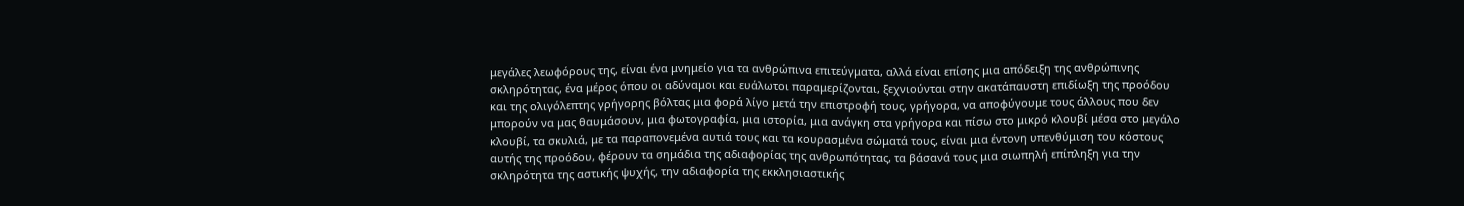μεγάλες λεωφόρους της, είναι ένα μνημείο για τα ανθρώπινα επιτεύγματα, αλλά είναι επίσης μια απόδειξη της ανθρώπινης σκληρότητας, ένα μέρος όπου οι αδύναμοι και ευάλωτοι παραμερίζονται, ξεχνιούνται στην ακατάπαυστη επιδίωξη της προόδου και της ολιγόλεπτης γρήγορης βόλτας μια φορά λίγο μετά την επιστροφή τους, γρήγορα, να αποφύγουμε τους άλλους που δεν μπορούν να μας θαυμάσουν, μια φωτογραφία, μια ιστορία, μια ανάγκη στα γρήγορα και πίσω στο μικρό κλουβί μέσα στο μεγάλο κλουβί, τα σκυλιά, με τα παραπονεμένα αυτιά τους και τα κουρασμένα σώματά τους, είναι μια έντονη υπενθύμιση του κόστους αυτής της προόδου, φέρουν τα σημάδια της αδιαφορίας της ανθρωπότητας, τα βάσανά τους μια σιωπηλή επίπληξη για την σκληρότητα της αστικής ψυχής, την αδιαφορία της εκκλησιαστικής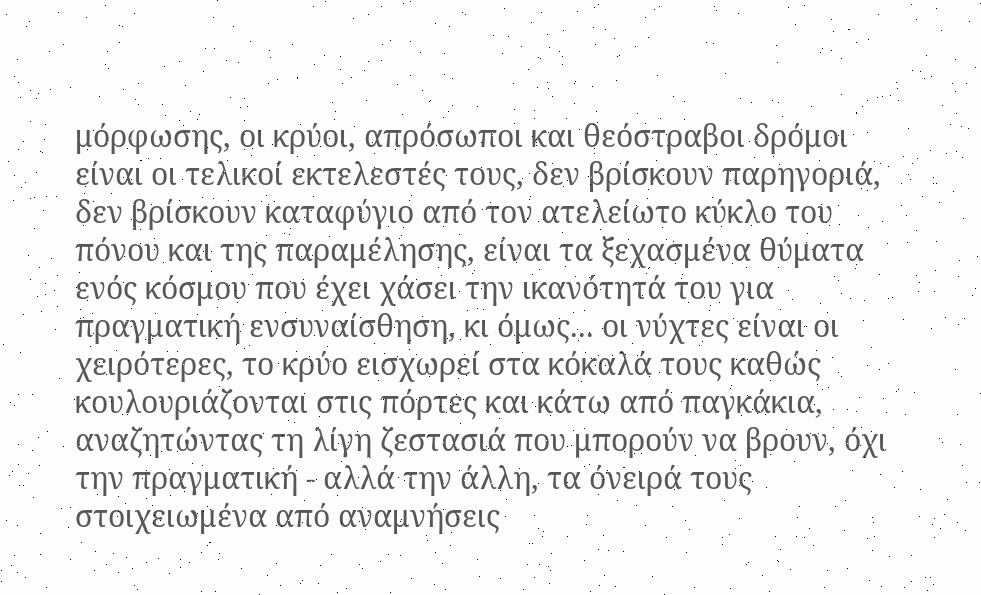μόρφωσης, οι κρύοι, απρόσωποι και θεόστραβοι δρόμοι είναι οι τελικοί εκτελεστές τους, δεν βρίσκουν παρηγοριά, δεν βρίσκουν καταφύγιο από τον ατελείωτο κύκλο του πόνου και της παραμέλησης, είναι τα ξεχασμένα θύματα ενός κόσμου που έχει χάσει την ικανότητά του για πραγματική ενσυναίσθηση, κι όμως... οι νύχτες είναι οι χειρότερες, το κρύο εισχωρεί στα κόκαλά τους καθώς κουλουριάζονται στις πόρτες και κάτω από παγκάκια, αναζητώντας τη λίγη ζεστασιά που μπορούν να βρουν, όχι την πραγματική - αλλά την άλλη, τα όνειρά τους στοιχειωμένα από αναμνήσεις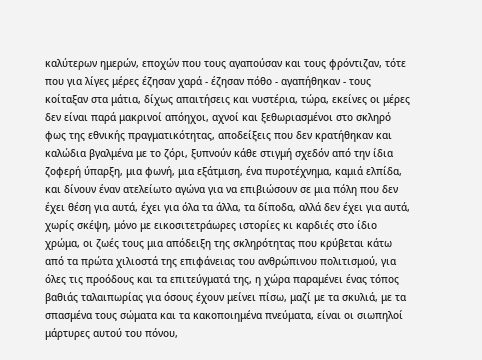καλύτερων ημερών, εποχών που τους αγαπούσαν και τους φρόντιζαν, τότε που για λίγες μέρες έζησαν χαρά - έζησαν πόθο - αγαπήθηκαν - τους κοίταξαν στα μάτια, δίχως απαιτήσεις και νυστέρια, τώρα, εκείνες οι μέρες δεν είναι παρά μακρινοί απόηχοι, αχνοί και ξεθωριασμένοι στο σκληρό φως της εθνικής πραγματικότητας, αποδείξεις που δεν κρατήθηκαν και καλώδια βγαλμένα με το ζόρι, ξυπνούν κάθε στιγμή σχεδόν από την ίδια ζοφερή ύπαρξη, μια φωνή, μια εξάτμιση, ένα πυροτέχνημα, καμιά ελπίδα, και δίνουν έναν ατελείωτο αγώνα για να επιβιώσουν σε μια πόλη που δεν έχει θέση για αυτά, έχει για όλα τα άλλα, τα δίποδα, αλλά δεν έχει για αυτά, χωρίς σκέψη, μόνο με εικοσιτετράωρες ιστορίες κι καρδιές στο ίδιο χρώμα, οι ζωές τους μια απόδειξη της σκληρότητας που κρύβεται κάτω από τα πρώτα χιλιοστά της επιφάνειας του ανθρώπινου πολιτισμού, για όλες τις προόδους και τα επιτεύγματά της, η χώρα παραμένει ένας τόπος βαθιάς ταλαιπωρίας για όσους έχουν μείνει πίσω, μαζί με τα σκυλιά, με τα σπασμένα τους σώματα και τα κακοποιημένα πνεύματα, είναι οι σιωπηλοί μάρτυρες αυτού του πόνου,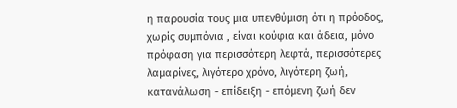η παρουσία τους μια υπενθύμιση ότι η πρόοδος, χωρίς συμπόνια , είναι κούφια και άδεια, μόνο πρόφαση για περισσότερη λεφτά, περισσότερες λαμαρίνες, λιγότερο χρόνο, λιγότερη ζωή, κατανάλωση - επίδειξη - επόμενη ζωή δεν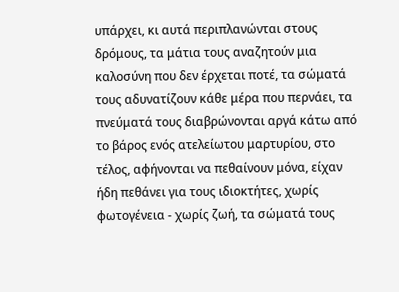υπάρχει, κι αυτά περιπλανώνται στους δρόμους, τα μάτια τους αναζητούν μια καλοσύνη που δεν έρχεται ποτέ, τα σώματά τους αδυνατίζουν κάθε μέρα που περνάει, τα πνεύματά τους διαβρώνονται αργά κάτω από το βάρος ενός ατελείωτου μαρτυρίου, στο τέλος, αφήνονται να πεθαίνουν μόνα, είχαν ήδη πεθάνει για τους ιδιοκτήτες, χωρίς φωτογένεια - χωρίς ζωή, τα σώματά τους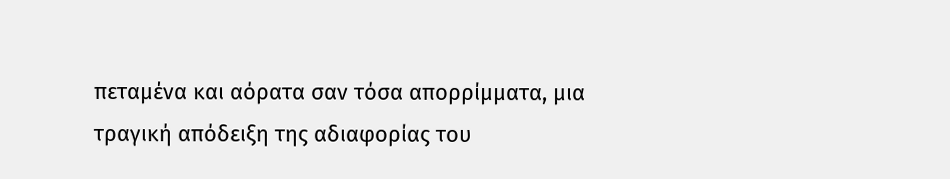πεταμένα και αόρατα σαν τόσα απορρίμματα, μια τραγική απόδειξη της αδιαφορίας του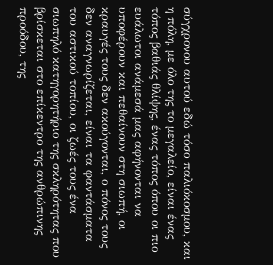σύγχρονου αυτού εδώ τόσο παλιόκοσμου, και η πόλη, με όλο της το μεγαλείο, είναι ένας τόπος βαθιάς θλίψης, ένας τόπος όπου οι πιο ευάλωτοι ανάμεσά μας αφήνονται να υποφέρουν και πεθαίνουν στη σιωπή, οι κραυγές τους δεν ακούγονται, ο πόνος τους δεν αναγνωρίζεται, είναι τα φαντάσματα του αστικού τοπίου, οι ζωές τους ένα σιωπηλό κατηγορητήριο της σκληρότητας που βρίσκεται στο επίκεντρο της ανθρώπινης προόδου, της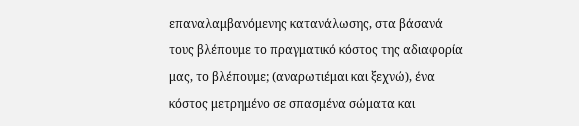επαναλαμβανόμενης κατανάλωσης, στα βάσανά τους βλέπουμε το πραγματικό κόστος της αδιαφορία μας, το βλέπουμε; (αναρωτιέμαι και ξεχνώ), ένα κόστος μετρημένο σε σπασμένα σώματα και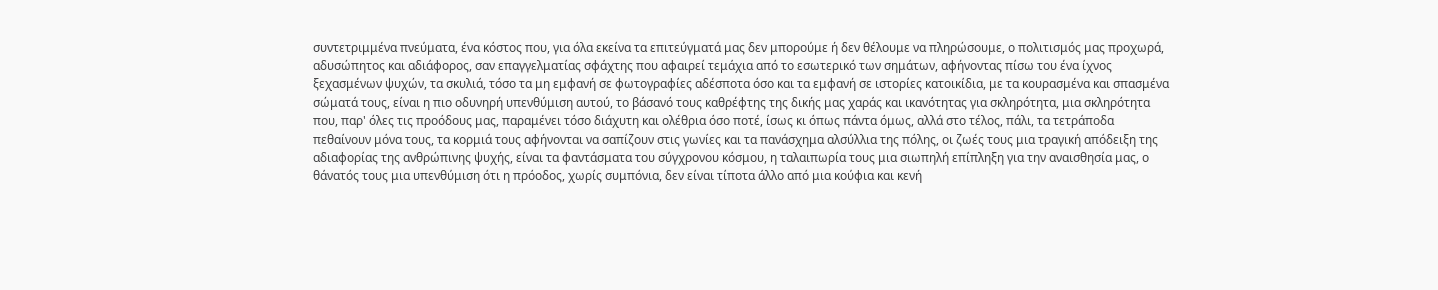συντετριμμένα πνεύματα, ένα κόστος που, για όλα εκείνα τα επιτεύγματά μας δεν μπορούμε ή δεν θέλουμε να πληρώσουμε, ο πολιτισμός μας προχωρά, αδυσώπητος και αδιάφορος, σαν επαγγελματίας σφάχτης που αφαιρεί τεμάχια από το εσωτερικό των σημάτων, αφήνοντας πίσω του ένα ίχνος ξεχασμένων ψυχών, τα σκυλιά, τόσο τα μη εμφανή σε φωτογραφίες αδέσποτα όσο και τα εμφανή σε ιστορίες κατοικίδια, με τα κουρασμένα και σπασμένα σώματά τους, είναι η πιο οδυνηρή υπενθύμιση αυτού, το βάσανό τους καθρέφτης της δικής μας χαράς και ικανότητας για σκληρότητα, μια σκληρότητα που, παρ' όλες τις προόδους μας, παραμένει τόσο διάχυτη και ολέθρια όσο ποτέ, ίσως κι όπως πάντα όμως, αλλά στο τέλος, πάλι, τα τετράποδα πεθαίνουν μόνα τους, τα κορμιά τους αφήνονται να σαπίζουν στις γωνίες και τα πανάσχημα αλσύλλια της πόλης, οι ζωές τους μια τραγική απόδειξη της αδιαφορίας της ανθρώπινης ψυχής, είναι τα φαντάσματα του σύγχρονου κόσμου, η ταλαιπωρία τους μια σιωπηλή επίπληξη για την αναισθησία μας, ο θάνατός τους μια υπενθύμιση ότι η πρόοδος, χωρίς συμπόνια, δεν είναι τίποτα άλλο από μια κούφια και κενή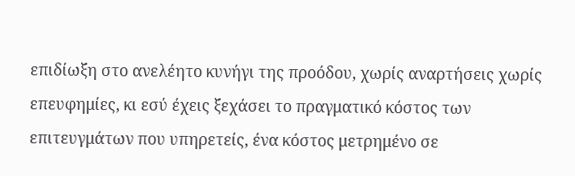επιδίωξη στο ανελέητο κυνήγι της προόδου, χωρίς αναρτήσεις χωρίς επευφημίες, κι εσύ έχεις ξεχάσει το πραγματικό κόστος των επιτευγμάτων που υπηρετείς, ένα κόστος μετρημένο σε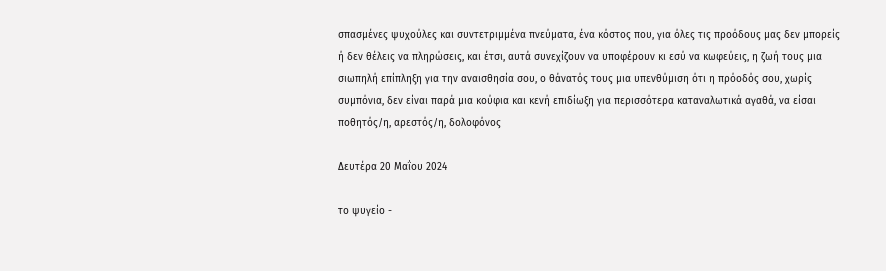σπασμένες ψυχούλες και συντετριμμένα πνεύματα, ένα κόστος που, για όλες τις προόδους μας δεν μπορείς ή δεν θέλεις να πληρώσεις, και έτσι, αυτά συνεχίζουν να υποφέρουν κι εσύ να κωφεύεις, η ζωή τους μια σιωπηλή επίπληξη για την αναισθησία σου, ο θάνατός τους μια υπενθύμιση ότι η πρόοδός σου, χωρίς συμπόνια, δεν είναι παρά μια κούφια και κενή επιδίωξη για περισσότερα καταναλωτικά αγαθά, να είσαι ποθητός/η, αρεστός/η, δολοφόνος

Δευτέρα 20 Μαΐου 2024

το ψυγείο -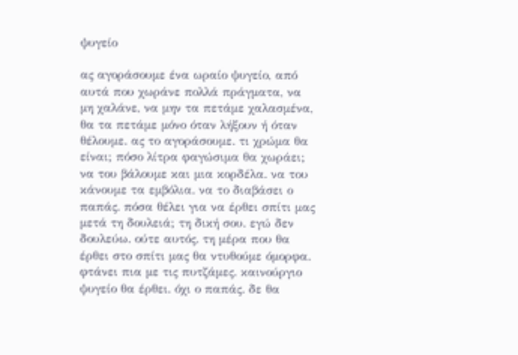ψυγείο

ας αγοράσουμε ένα ωραίο ψυγείο, από αυτά που χωράνε πολλά πράγματα, να μη χαλάνε, να μην τα πετάμε χαλασμένα, θα τα πετάμε μόνο όταν λήξουν ή όταν θέλουμε. ας το αγοράσουμε. τι χρώμα θα είναι; πόσο λίτρα φαγώσιμα θα χωράει; να του βάλουμε και μια κορδέλα. να του κάνουμε τα εμβόλια. να το διαβάσει ο παπάς. πόσα θέλει για να έρθει σπίτι μας μετά τη δουλειά; τη δική σου. εγώ δεν δουλεύω. ούτε αυτός. τη μέρα που θα έρθει στο σπίτι μας θα ντυθούμε όμορφα. φτάνει πια με τις πυτζάμες. καινούργιο ψυγείο θα έρθει. όχι ο παπάς. δε θα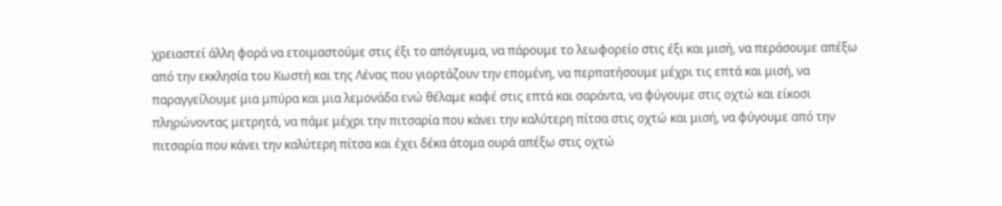χρειαστεί άλλη φορά να ετοιμαστούμε στις έξι το απόγευμα, να πάρουμε το λεωφορείο στις έξι και μισή, να περάσουμε απέξω από την εκκλησία του Κωστή και της Λένας που γιορτάζουν την επομένη, να περπατήσουμε μέχρι τις επτά και μισή, να παραγγείλουμε μια μπύρα και μια λεμονάδα ενώ θέλαμε καφέ στις επτά και σαράντα, να φύγουμε στις οχτώ και είκοσι πληρώνοντας μετρητά, να πάμε μέχρι την πιτσαρία που κάνει την καλύτερη πίτσα στις οχτώ και μισή, να φύγουμε από την πιτσαρία που κάνει την καλύτερη πίτσα και έχει δέκα άτομα ουρά απέξω στις οχτώ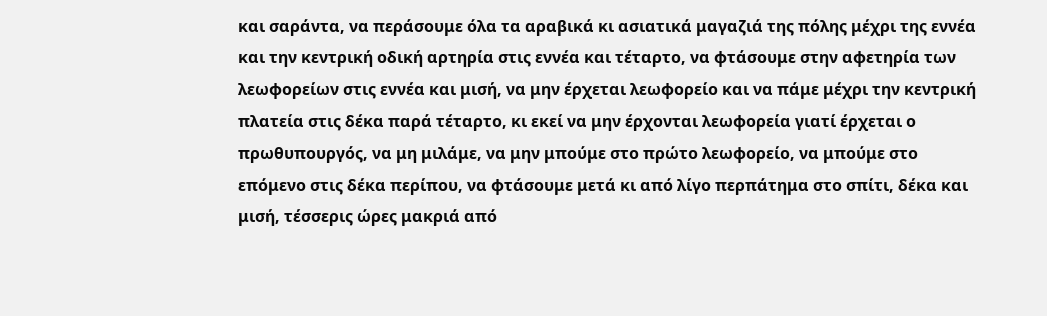και σαράντα, να περάσουμε όλα τα αραβικά κι ασιατικά μαγαζιά της πόλης μέχρι της εννέα και την κεντρική οδική αρτηρία στις εννέα και τέταρτο, να φτάσουμε στην αφετηρία των λεωφορείων στις εννέα και μισή, να μην έρχεται λεωφορείο και να πάμε μέχρι την κεντρική πλατεία στις δέκα παρά τέταρτο, κι εκεί να μην έρχονται λεωφορεία γιατί έρχεται ο πρωθυπουργός, να μη μιλάμε, να μην μπούμε στο πρώτο λεωφορείο, να μπούμε στο επόμενο στις δέκα περίπου, να φτάσουμε μετά κι από λίγο περπάτημα στο σπίτι, δέκα και μισή, τέσσερις ώρες μακριά από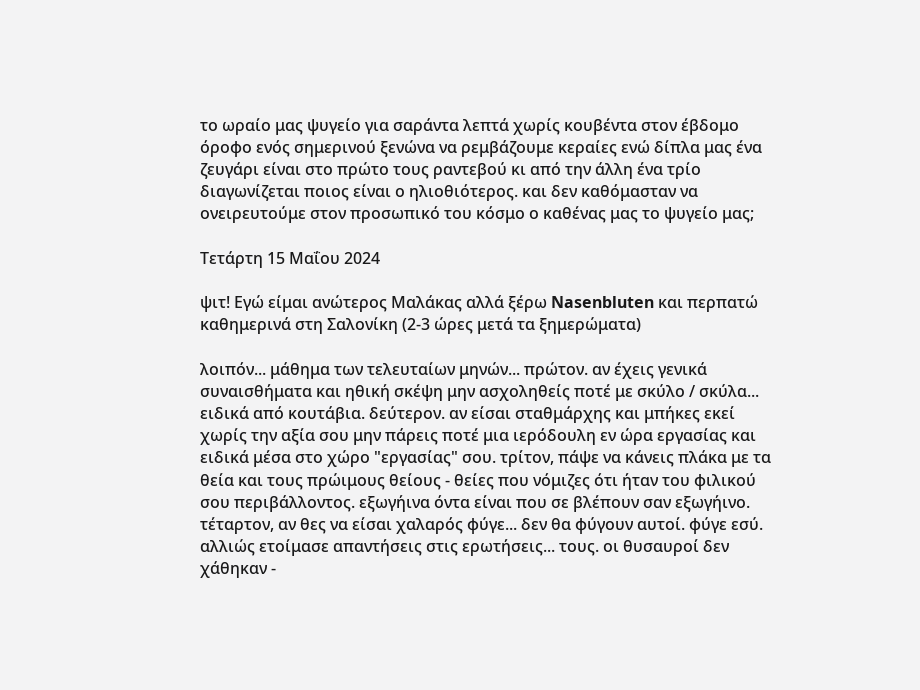το ωραίο μας ψυγείο για σαράντα λεπτά χωρίς κουβέντα στον έβδομο όροφο ενός σημερινού ξενώνα να ρεμβάζουμε κεραίες ενώ δίπλα μας ένα ζευγάρι είναι στο πρώτο τους ραντεβού κι από την άλλη ένα τρίο διαγωνίζεται ποιος είναι ο ηλιοθιότερος. και δεν καθόμασταν να ονειρευτούμε στον προσωπικό του κόσμο ο καθένας μας το ψυγείο μας;

Τετάρτη 15 Μαΐου 2024

ψιτ! Εγώ είμαι ανώτερος Μαλάκας αλλά ξέρω Nasenbluten και περπατώ καθημερινά στη Σαλονίκη (2-3 ώρες μετά τα ξημερώματα)

λοιπόν... μάθημα των τελευταίων μηνών... πρώτον. αν έχεις γενικά συναισθήματα και ηθική σκέψη μην ασχοληθείς ποτέ με σκύλο / σκύλα... ειδικά από κουτάβια. δεύτερον. αν είσαι σταθμάρχης και μπήκες εκεί χωρίς την αξία σου μην πάρεις ποτέ μια ιερόδουλη εν ώρα εργασίας και ειδικά μέσα στο χώρο "εργασίας" σου. τρίτον, πάψε να κάνεις πλάκα με τα θεία και τους πρώιμους θείους - θείες που νόμιζες ότι ήταν του φιλικού σου περιβάλλοντος. εξωγήινα όντα είναι που σε βλέπουν σαν εξωγήινο. τέταρτον, αν θες να είσαι χαλαρός φύγε... δεν θα φύγουν αυτοί. φύγε εσύ. αλλιώς ετοίμασε απαντήσεις στις ερωτήσεις... τους. οι θυσαυροί δεν χάθηκαν -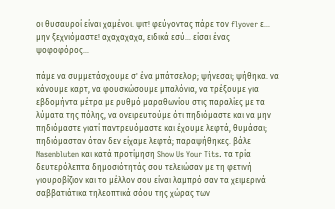οι θυσαυροί είναι χαμένοι. ψιτ! φεύγοντας πάρε τον flyover ε... μην ξεχνιόμαστε! αχαχαχαχα, ειδικά εσύ... είσαι ένας ψοφοφόρος...

πάμε να συμμετάσχουμε σ' ένα μπάτσελορ; ψήνεσαι; ψήθηκα. να κάνουμε καρτ, να φουσκώσουμε μπαλόνια, να τρέξουμε για εβδομήντα μέτρα με ρυθμό μαραθωνίου στις παραλίες με τα λύματα της πόλης, να ονειρευτούμε ότι πηδιόμαστε και να μην πηδιόμαστε γιατί παντρευόμαστε και έχουμε λεφτά, θυμάσαι; πηδιόμασταν όταν δεν είχαμε λεφτά; παραψήθηκες. βάλε Nasenbluten και κατά προτίμηση Show Us Your Tits. τα τρία δευτερόλεπτα δημοσιότητάς σου τελειώσαν με τη φετινή γιουροβίζιον και το μέλλον σου είναι λαμπρό σαν τα χειμερινά σαββατιάτικα τηλεοπτικά σόου της χώρας των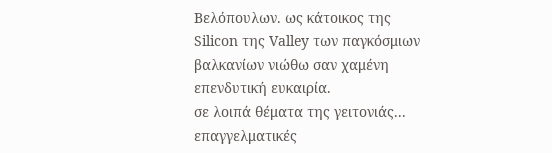Βελόπουλων. ως κάτοικος της Silicon της Valley των παγκόσμιων βαλκανίων νιώθω σαν χαμένη επενδυτική ευκαιρία.
σε λοιπά θέματα της γειτονιάς... επαγγελματικές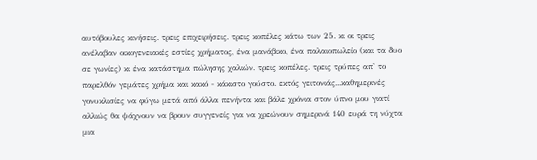αυτόβουλες κινήσεις. τρεις επιχειρήσεις. τρεις κοπέλες κάτω των 25. κι οι τρεις ανέλαβαν οικογενειακές εστίες χρήματος, ένα μανάβικο, ένα παλαιοπωλείο (και τα δυο σε γωνίες) κι ένα κατάστημα πώλησης χαλιών. τρεις κοπέλες. τρεις τρύπες απ' το παρελθόν γεμάτες χρήμα και κακό - κάκιστο γούστο. εκτός γειτονιάς...καθημερινές γονυκλισίες να φύγω μετά από άλλα πενήντα και βάλε χρόνια στον ύπνο μου γιατί αλλιώς θα ψάχνουν να βρουν συγγενείς για να χρεώνουν σημερινά 140 ευρά τη νύχτα μια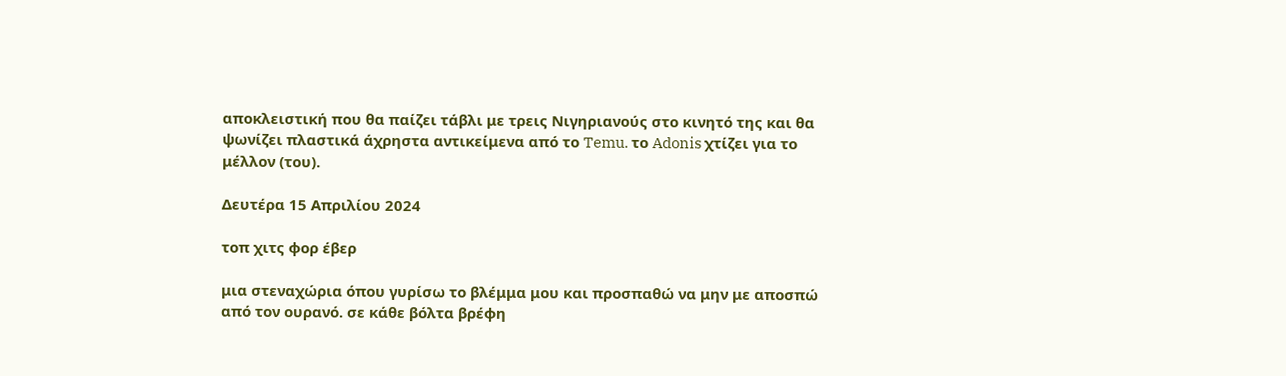αποκλειστική που θα παίζει τάβλι με τρεις Νιγηριανούς στο κινητό της και θα ψωνίζει πλαστικά άχρηστα αντικείμενα από το Temu. το Adonis χτίζει για το μέλλον (του).

Δευτέρα 15 Απριλίου 2024

τοπ χιτς φορ έβερ

μια στεναχώρια όπου γυρίσω το βλέμμα μου και προσπαθώ να μην με αποσπώ από τον ουρανό. σε κάθε βόλτα βρέφη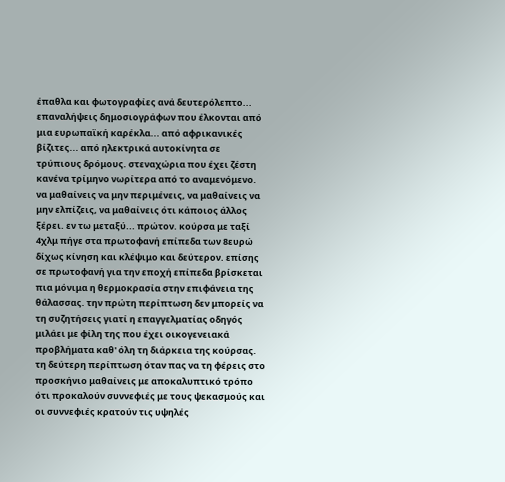έπαθλα και φωτογραφίες ανά δευτερόλεπτο... επαναλήψεις δημοσιογράφων που έλκονται από μια ευρωπαϊκή καρέκλα... από αφρικανικές βίζιτες... από ηλεκτρικά αυτοκίνητα σε τρύπιους δρόμους. στεναχώρια που έχει ζέστη κανένα τρίμηνο νωρίτερα από το αναμενόμενο. να μαθαίνεις να μην περιμένεις, να μαθαίνεις να μην ελπίζεις, να μαθαίνεις ότι κάποιος άλλος ξέρει. εν τω μεταξύ... πρώτον. κούρσα με ταξί 4χλμ πήγε στα πρωτοφανή επίπεδα των 8ευρώ δίχως κίνηση και κλέψιμο και δεύτερον. επίσης σε πρωτοφανή για την εποχή επίπεδα βρίσκεται πια μόνιμα η θερμοκρασία στην επιφάνεια της θάλασσας. την πρώτη περίπτωση δεν μπορείς να τη συζητήσεις γιατί η επαγγελματίας οδηγός μιλάει με φίλη της που έχει οικογενειακά προβλήματα καθ' όλη τη διάρκεια της κούρσας. τη δεύτερη περίπτωση όταν πας να τη φέρεις στο προσκήνιο μαθαίνεις με αποκαλυπτικό τρόπο ότι προκαλούν συννεφιές με τους ψεκασμούς και οι συννεφιές κρατούν τις υψηλές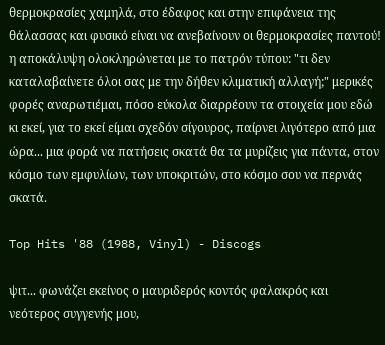θερμοκρασίες χαμηλά, στο έδαφος και στην επιφάνεια της θάλασσας και φυσικό είναι να ανεβαίνουν οι θερμοκρασίες παντού! η αποκάλυψη ολοκληρώνεται με το πατρόν τύπου: "τι δεν καταλαβαίνετε όλοι σας με την δήθεν κλιματική αλλαγή;" μερικές φορές αναρωτιέμαι, πόσο εύκολα διαρρέουν τα στοιχεία μου εδώ κι εκεί, για το εκεί είμαι σχεδόν σίγουρος, παίρνει λιγότερο από μια ώρα... μια φορά να πατήσεις σκατά θα τα μυρίζεις για πάντα, στον κόσμο των εμφυλίων, των υποκριτών, στο κόσμο σου να περνάς σκατά.

Top Hits '88 (1988, Vinyl) - Discogs

ψιτ... φωνάζει εκείνος ο μαυριδερός κοντός φαλακρός και νεότερος συγγενής μου,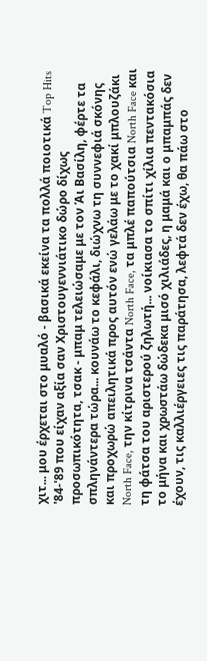χιτ... μου έρχεται στο μυαλό - βασικά εκείνα τα πολλά ποιοτικά Top Hits '84-'89 που είχαν αξία σαν Χριστουγεννιάτικο δώρο δίχως προσωπικότητα, τσακ - μπαμ τελειώσαμε με τον Άι Βασίλη, φέρτε τα σπληνάντερα τώρα... κουνάω το κεφάλι, διώχνω τη συννεφιά σκόνης και προχωρώ απειλητικά προς αυτόν ενώ γελάω με το χακί μπλουζάκι North Face, την κίτρινα τσάντα North Face, τα μπλέ παπούτσια North Face και τη φάτσα του αριστερού ζηλωτή... νοίκιασα το σπίτι χίλια πεντακόσια το μήνα και χρωστάω δώδεκα μισό χιλιάδες, η μαμά και ο μπαμπάς δεν έχουν, τις καλλιέργειες τις παράτησα, λεφτά δεν έχω, θα πάω στο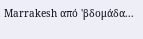Marrakesh από 'βδομάδα...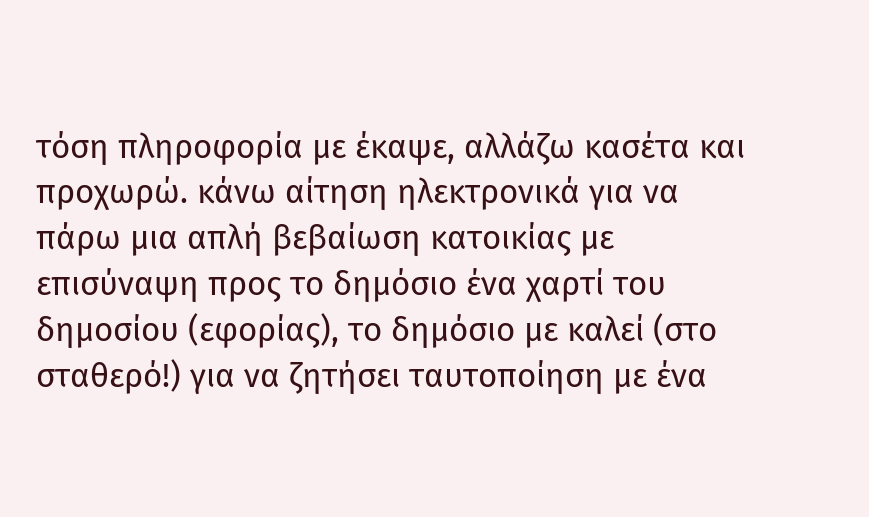τόση πληροφορία με έκαψε, αλλάζω κασέτα και προχωρώ. κάνω αίτηση ηλεκτρονικά για να πάρω μια απλή βεβαίωση κατοικίας με επισύναψη προς το δημόσιο ένα χαρτί του δημοσίου (εφορίας), το δημόσιο με καλεί (στο σταθερό!) για να ζητήσει ταυτοποίηση με ένα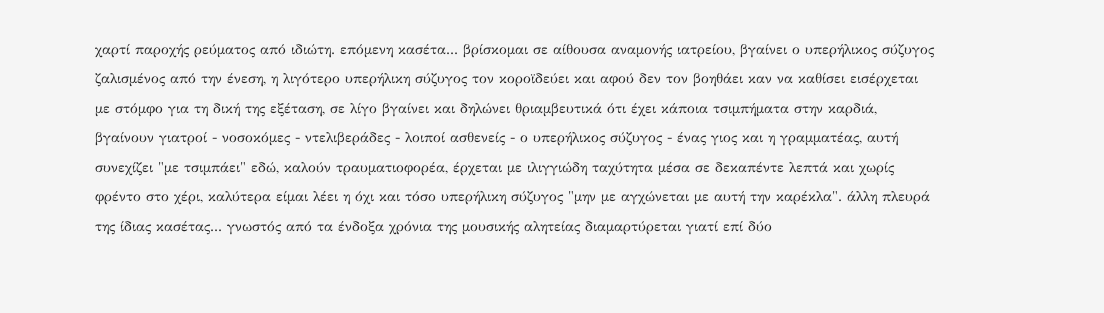χαρτί παροχής ρεύματος από ιδιώτη. επόμενη κασέτα... βρίσκομαι σε αίθουσα αναμονής ιατρείου, βγαίνει ο υπερήλικος σύζυγος ζαλισμένος από την ένεση, η λιγότερο υπερήλικη σύζυγος τον κοροϊδεύει και αφού δεν τον βοηθάει καν να καθίσει εισέρχεται με στόμφο για τη δική της εξέταση, σε λίγο βγαίνει και δηλώνει θριαμβευτικά ότι έχει κάποια τσιμπήματα στην καρδιά, βγαίνουν γιατροί - νοσοκόμες - ντελιβεράδες - λοιποί ασθενείς - ο υπερήλικος σύζυγος - ένας γιος και η γραμματέας, αυτή συνεχίζει "με τσιμπάει" εδώ, καλούν τραυματιοφορέα, έρχεται με ιλιγγιώδη ταχύτητα μέσα σε δεκαπέντε λεπτά και χωρίς φρέντο στο χέρι, καλύτερα είμαι λέει η όχι και τόσο υπερήλικη σύζυγος "μην με αγχώνεται με αυτή την καρέκλα". άλλη πλευρά της ίδιας κασέτας... γνωστός από τα ένδοξα χρόνια της μουσικής αλητείας διαμαρτύρεται γιατί επί δύο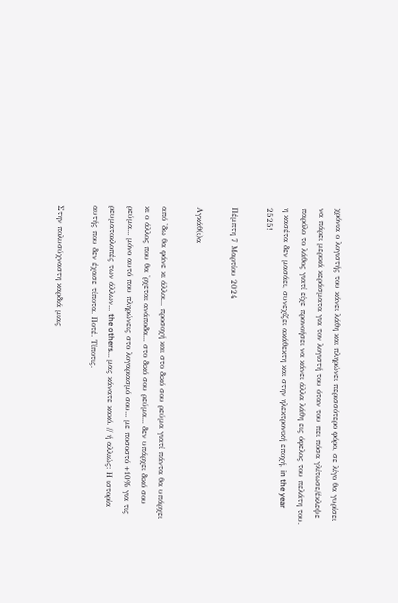χρόνια ο λογιστής του κάνει λάθη και πληρώνει περισσότερο φόρο, σε λίγο θα γυρίσει να πάρει μερικά κεράσματα για τον λογιστή του όταν του πει πόσα γλίτωσε/έκλεψε παρόλο το λάθος γιατί είχε προνοήσει να κάνει άλλα λάθη εις όφελος του πελάτη του. η κασέτα δεν μασάει, συνεχίζει ακάθεκτη και στην ηλεκτρονική εποχή, in the year 2525!

Πέμπτη 7 Μαρτίου 2024

Αγκάθ(ι)α

από 'δω θα φάνε κι άλλοι... προσοχή και στο δικό σου ρεύμα γιατί πάντα θα υπάρχει κι ο άλλος που θα 'ρχεται ανάποδα... στο δικό σου ρεύμα... δεν υπάρχει δικό σου ρεύμα... μόνο αυτό που πληρώνεις στο λογαριασμό σου... με ποσοστό +10% για τις ρευματοκλοπές των άλλων... the others... μας κάνατε κακό. // ή αλλιώς: Η ιστορία αυτής που δεν έχασε τίποτα. Ποτέ. Τίποτις.

Στην πολυσύχναστη καρδιά μιας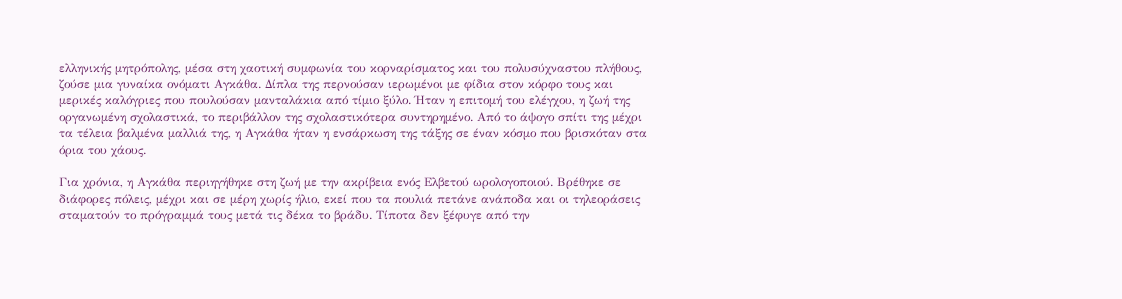ελληνικής μητρόπολης, μέσα στη χαοτική συμφωνία του κορναρίσματος και του πολυσύχναστου πλήθους, ζούσε μια γυναίκα ονόματι Αγκάθα. Δίπλα της περνούσαν ιερωμένοι με φίδια στον κόρφο τους και μερικές καλόγριες που πουλούσαν μανταλάκια από τίμιο ξύλο. Ήταν η επιτομή του ελέγχου, η ζωή της οργανωμένη σχολαστικά, το περιβάλλον της σχολαστικότερα συντηρημένο. Από το άψογο σπίτι της μέχρι τα τέλεια βαλμένα μαλλιά της, η Αγκάθα ήταν η ενσάρκωση της τάξης σε έναν κόσμο που βρισκόταν στα όρια του χάους.

Για χρόνια, η Αγκάθα περιηγήθηκε στη ζωή με την ακρίβεια ενός Ελβετού ωρολογοποιού. Βρέθηκε σε διάφορες πόλεις, μέχρι και σε μέρη χωρίς ήλιο, εκεί που τα πουλιά πετάνε ανάποδα και οι τηλεοράσεις σταματούν το πρόγραμμά τους μετά τις δέκα το βράδυ. Τίποτα δεν ξέφυγε από την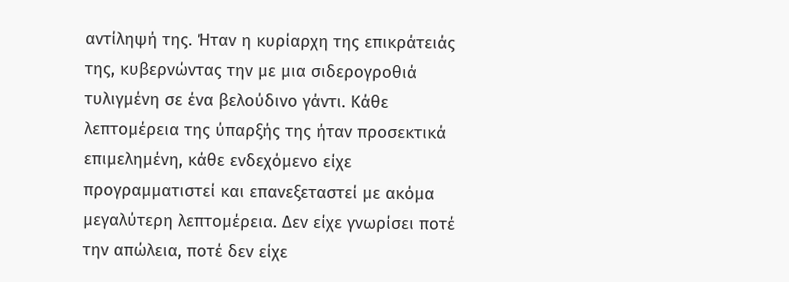αντίληψή της. Ήταν η κυρίαρχη της επικράτειάς της, κυβερνώντας την με μια σιδερογροθιά τυλιγμένη σε ένα βελούδινο γάντι. Κάθε λεπτομέρεια της ύπαρξής της ήταν προσεκτικά επιμελημένη, κάθε ενδεχόμενο είχε προγραμματιστεί και επανεξεταστεί με ακόμα μεγαλύτερη λεπτομέρεια. Δεν είχε γνωρίσει ποτέ την απώλεια, ποτέ δεν είχε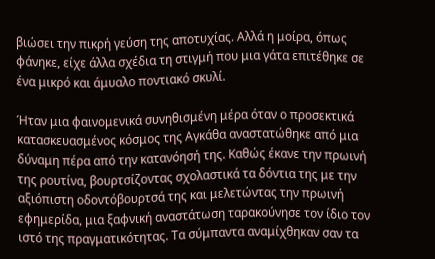βιώσει την πικρή γεύση της αποτυχίας. Αλλά η μοίρα, όπως φάνηκε, είχε άλλα σχέδια τη στιγμή που μια γάτα επιτέθηκε σε ένα μικρό και άμυαλο ποντιακό σκυλί.

Ήταν μια φαινομενικά συνηθισμένη μέρα όταν ο προσεκτικά κατασκευασμένος κόσμος της Αγκάθα αναστατώθηκε από μια δύναμη πέρα από την κατανόησή της. Καθώς έκανε την πρωινή της ρουτίνα, βουρτσίζοντας σχολαστικά τα δόντια της με την αξιόπιστη οδοντόβουρτσά της και μελετώντας την πρωινή εφημερίδα, μια ξαφνική αναστάτωση ταρακούνησε τον ίδιο τον ιστό της πραγματικότητας. Τα σύμπαντα αναμίχθηκαν σαν τα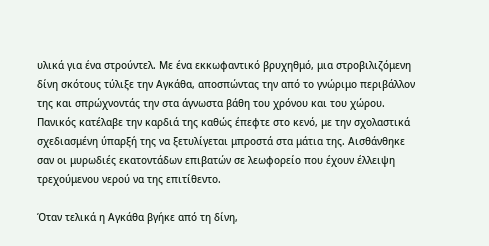υλικά για ένα στρούντελ. Με ένα εκκωφαντικό βρυχηθμό, μια στροβιλιζόμενη δίνη σκότους τύλιξε την Αγκάθα, αποσπώντας την από το γνώριμο περιβάλλον της και σπρώχνοντάς την στα άγνωστα βάθη του χρόνου και του χώρου. Πανικός κατέλαβε την καρδιά της καθώς έπεφτε στο κενό, με την σχολαστικά σχεδιασμένη ύπαρξή της να ξετυλίγεται μπροστά στα μάτια της. Αισθάνθηκε σαν οι μυρωδιές εκατοντάδων επιβατών σε λεωφορείο που έχουν έλλειψη τρεχούμενου νερού να της επιτίθεντο.

Όταν τελικά η Αγκάθα βγήκε από τη δίνη,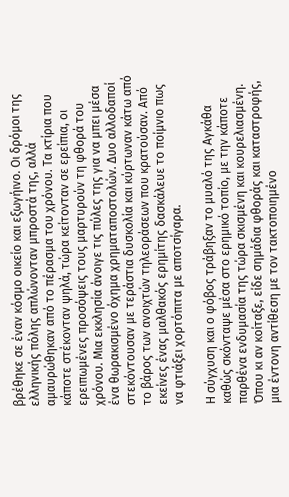βρέθηκε σε έναν κόσμο οικείο και εξωγήινο. Οι δρόμοι της ελληνικής πόλης απλώνονταν μπροστά της, αλλά αμαυρώθηκαν από το πέρασμα του χρόνου. Τα κτίρια που κάποτε στέκονταν ψηλά, τώρα κείτονταν σε ερείπια, οι ερειπωμένες προσόψεις τους μαρτυρούν τη φθορά του χρόνου. Μια εκκλησία άνοιγε τις πύλες της για να μπει μέσα ένα θωρακισμένο όχημα χρηματαποστολών. Δυο αλλοδαποί στεκόντουσαν με τεράστια δυσκολία και κύρτωναν κάτω από το βάρος των ανοιχτών τηλεοράσεων που κρατούσαν. Από εκείνες ένας μαλθακός ερημίτης δασκάλευε το ποίμνιο πως να φτιάξει χορτόπιτα με αποτσίγαρα.

Η σύγχυση και ο φόβος τράβηξαν το μυαλό της Αγκάθα καθώς σκόνταψε μέσα στο ερημικό τοπίο, με την κάποτε παρθένα ενδυμασία της τώρα σκισμένη και κουρελιασμένη. Όπου κι αν κοίταξε, είδε σημάδια φθοράς και καταστροφής, μια έντονη αντίθεση με τον τακτοποιημένο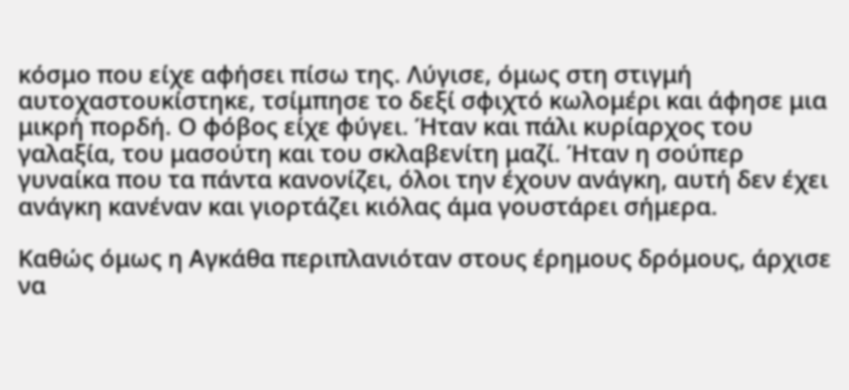κόσμο που είχε αφήσει πίσω της. Λύγισε, όμως στη στιγμή αυτοχαστουκίστηκε, τσίμπησε το δεξί σφιχτό κωλομέρι και άφησε μια μικρή πορδή. Ο φόβος είχε φύγει. Ήταν και πάλι κυρίαρχος του γαλαξία, του μασούτη και του σκλαβενίτη μαζί. Ήταν η σούπερ γυναίκα που τα πάντα κανονίζει, όλοι την έχουν ανάγκη, αυτή δεν έχει ανάγκη κανέναν και γιορτάζει κιόλας άμα γουστάρει σήμερα.

Καθώς όμως η Αγκάθα περιπλανιόταν στους έρημους δρόμους, άρχισε να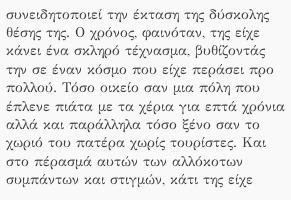συνειδητοποιεί την έκταση της δύσκολης θέσης της. Ο χρόνος, φαινόταν, της είχε κάνει ένα σκληρό τέχνασμα, βυθίζοντάς την σε έναν κόσμο που είχε περάσει προ πολλού. Τόσο οικείο σαν μια πόλη που έπλενε πιάτα με τα χέρια για επτά χρόνια αλλά και παράλληλα τόσο ξένο σαν το χωριό του πατέρα χωρίς τουρίστες. Και στο πέρασμά αυτών των αλλόκοτων συμπάντων και στιγμών, κάτι της είχε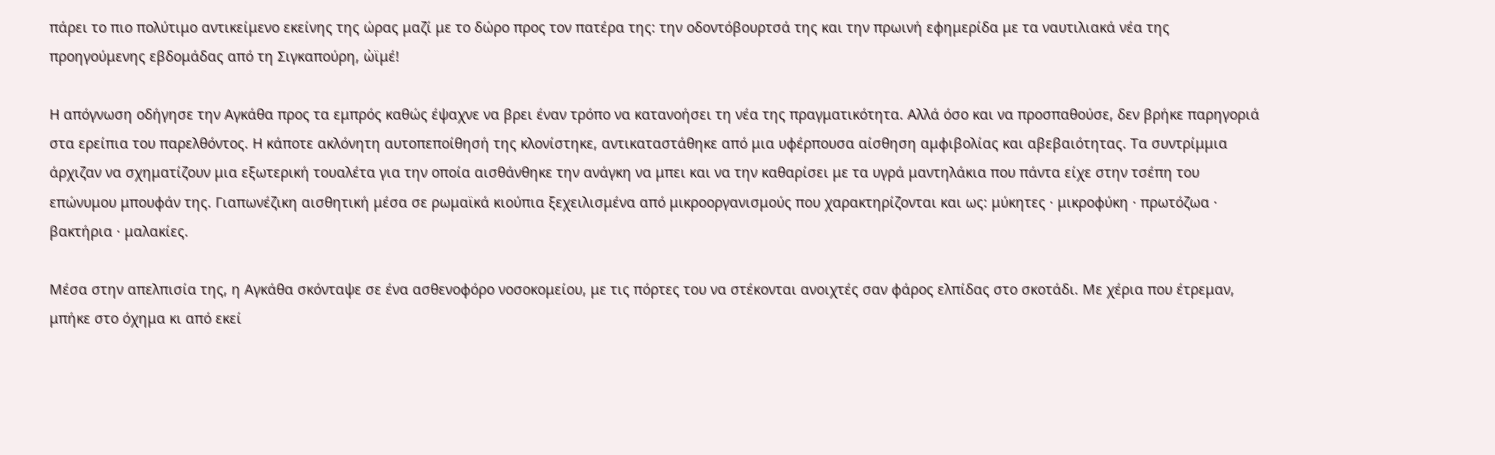πάρει το πιο πολύτιμο αντικείμενο εκείνης της ώρας μαζί με το δώρο προς τον πατέρα της: την οδοντόβουρτσά της και την πρωινή εφημερίδα με τα ναυτιλιακά νέα της προηγούμενης εβδομάδας από τη Σιγκαπούρη, ὠϊμέ!

Η απόγνωση οδήγησε την Αγκάθα προς τα εμπρός καθώς έψαχνε να βρει έναν τρόπο να κατανοήσει τη νέα της πραγματικότητα. Αλλά όσο και να προσπαθούσε, δεν βρήκε παρηγοριά στα ερείπια του παρελθόντος. Η κάποτε ακλόνητη αυτοπεποίθησή της κλονίστηκε, αντικαταστάθηκε από μια υφέρπουσα αίσθηση αμφιβολίας και αβεβαιότητας. Τα συντρίμμια άρχιζαν να σχηματίζουν μια εξωτερική τουαλέτα για την οποία αισθάνθηκε την ανάγκη να μπει και να την καθαρίσει με τα υγρά μαντηλάκια που πάντα είχε στην τσέπη του επώνυμου μπουφάν της. Γιαπωνέζικη αισθητική μέσα σε ρωμαϊκά κιούπια ξεχειλισμένα από μικροοργανισμούς που χαρακτηρίζονται και ως: μύκητες · μικροφύκη · πρωτόζωα · βακτήρια · μαλακίες.

Μέσα στην απελπισία της, η Αγκάθα σκόνταψε σε ένα ασθενοφόρο νοσοκομείου, με τις πόρτες του να στέκονται ανοιχτές σαν φάρος ελπίδας στο σκοτάδι. Με χέρια που έτρεμαν, μπήκε στο όχημα κι από εκεί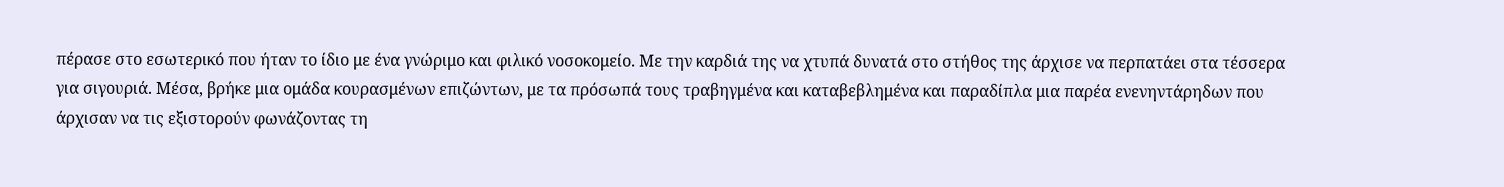πέρασε στο εσωτερικό που ήταν το ίδιο με ένα γνώριμο και φιλικό νοσοκομείο. Με την καρδιά της να χτυπά δυνατά στο στήθος της άρχισε να περπατάει στα τέσσερα για σιγουριά. Μέσα, βρήκε μια ομάδα κουρασμένων επιζώντων, με τα πρόσωπά τους τραβηγμένα και καταβεβλημένα και παραδίπλα μια παρέα ενενηντάρηδων που άρχισαν να τις εξιστορούν φωνάζοντας τη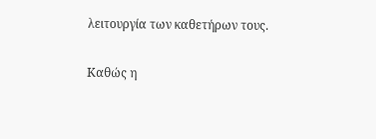λειτουργία των καθετήρων τους.

Καθώς η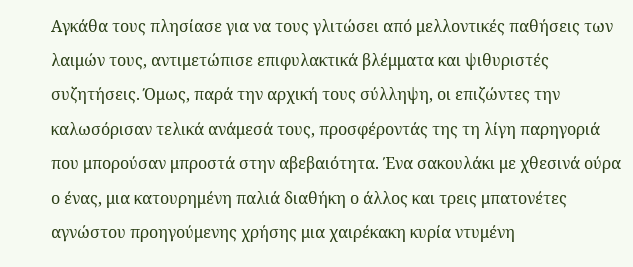Αγκάθα τους πλησίασε για να τους γλιτώσει από μελλοντικές παθήσεις των λαιμών τους, αντιμετώπισε επιφυλακτικά βλέμματα και ψιθυριστές συζητήσεις. Όμως, παρά την αρχική τους σύλληψη, οι επιζώντες την καλωσόρισαν τελικά ανάμεσά τους, προσφέροντάς της τη λίγη παρηγοριά που μπορούσαν μπροστά στην αβεβαιότητα. Ένα σακουλάκι με χθεσινά ούρα ο ένας, μια κατουρημένη παλιά διαθήκη ο άλλος και τρεις μπατονέτες αγνώστου προηγούμενης χρήσης μια χαιρέκακη κυρία ντυμένη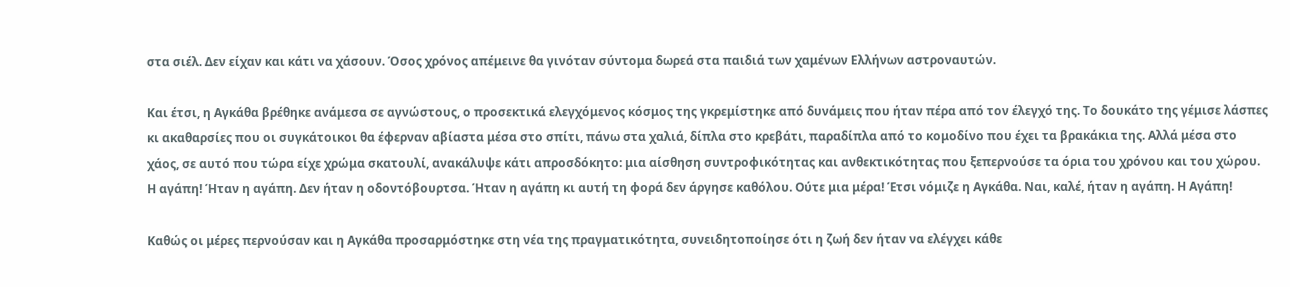στα σιέλ. Δεν είχαν και κάτι να χάσουν. Όσος χρόνος απέμεινε θα γινόταν σύντομα δωρεά στα παιδιά των χαμένων Ελλήνων αστροναυτών.

Και έτσι, η Αγκάθα βρέθηκε ανάμεσα σε αγνώστους, ο προσεκτικά ελεγχόμενος κόσμος της γκρεμίστηκε από δυνάμεις που ήταν πέρα από τον έλεγχό της. Το δουκάτο της γέμισε λάσπες κι ακαθαρσίες που οι συγκάτοικοι θα έφερναν αβίαστα μέσα στο σπίτι, πάνω στα χαλιά, δίπλα στο κρεβάτι, παραδίπλα από το κομοδίνο που έχει τα βρακάκια της. Αλλά μέσα στο χάος, σε αυτό που τώρα είχε χρώμα σκατουλί, ανακάλυψε κάτι απροσδόκητο: μια αίσθηση συντροφικότητας και ανθεκτικότητας που ξεπερνούσε τα όρια του χρόνου και του χώρου. Η αγάπη! Ήταν η αγάπη. Δεν ήταν η οδοντόβουρτσα. Ήταν η αγάπη κι αυτή τη φορά δεν άργησε καθόλου. Ούτε μια μέρα! Έτσι νόμιζε η Αγκάθα. Ναι, καλέ, ήταν η αγάπη. Η Αγάπη!

Καθώς οι μέρες περνούσαν και η Αγκάθα προσαρμόστηκε στη νέα της πραγματικότητα, συνειδητοποίησε ότι η ζωή δεν ήταν να ελέγχει κάθε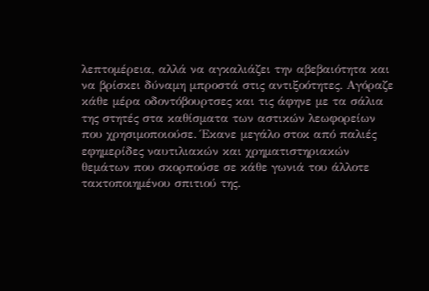λεπτομέρεια, αλλά να αγκαλιάζει την αβεβαιότητα και να βρίσκει δύναμη μπροστά στις αντιξοότητες. Αγόραζε κάθε μέρα οδοντόβουρτσες και τις άφηνε με τα σάλια της στητές στα καθίσματα των αστικών λεωφορείων που χρησιμοποιούσε. Έκανε μεγάλο στοκ από παλιές εφημερίδες ναυτιλιακών και χρηματιστηριακών θεμάτων που σκορπούσε σε κάθε γωνιά του άλλοτε τακτοποιημένου σπιτιού της.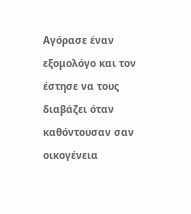Αγόρασε έναν εξομολόγο και τον έστησε να τους διαβάζει όταν καθόντουσαν σαν οικογένεια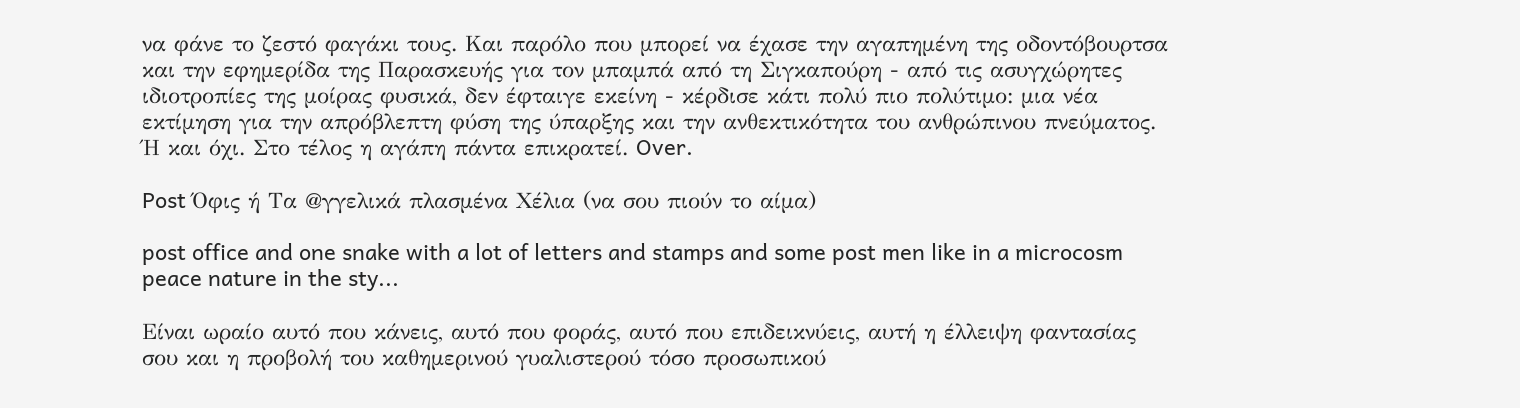να φάνε το ζεστό φαγάκι τους. Και παρόλο που μπορεί να έχασε την αγαπημένη της οδοντόβουρτσα και την εφημερίδα της Παρασκευής για τον μπαμπά από τη Σιγκαπούρη - από τις ασυγχώρητες ιδιοτροπίες της μοίρας φυσικά, δεν έφταιγε εκείνη - κέρδισε κάτι πολύ πιο πολύτιμο: μια νέα εκτίμηση για την απρόβλεπτη φύση της ύπαρξης και την ανθεκτικότητα του ανθρώπινου πνεύματος. Ή και όχι. Στο τέλος η αγάπη πάντα επικρατεί. Over.

Post Όφις ή Τα @γγελικά πλασμένα Χέλια (να σου πιούν το αίμα)

post office and one snake with a lot of letters and stamps and some post men like in a microcosm peace nature in the sty...

Είναι ωραίο αυτό που κάνεις, αυτό που φοράς, αυτό που επιδεικνύεις, αυτή η έλλειψη φαντασίας σου και η προβολή του καθημερινού γυαλιστερού τόσο προσωπικού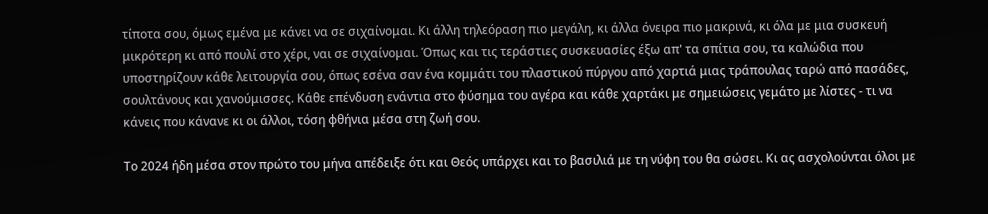τίποτα σου, όμως εμένα με κάνει να σε σιχαίνομαι. Κι άλλη τηλεόραση πιο μεγάλη, κι άλλα όνειρα πιο μακρινά, κι όλα με μια συσκευή μικρότερη κι από πουλί στο χέρι, ναι σε σιχαίνομαι. Όπως και τις τεράστιες συσκευασίες έξω απ' τα σπίτια σου, τα καλώδια που υποστηρίζουν κάθε λειτουργία σου, όπως εσένα σαν ένα κομμάτι του πλαστικού πύργου από χαρτιά μιας τράπουλας ταρώ από πασάδες, σουλτάνους και χανούμισσες. Κάθε επένδυση ενάντια στο φύσημα του αγέρα και κάθε χαρτάκι με σημειώσεις γεμάτο με λίστες - τι να κάνεις που κάνανε κι οι άλλοι, τόση φθήνια μέσα στη ζωή σου.

Το 2024 ήδη μέσα στον πρώτο του μήνα απέδειξε ότι και Θεός υπάρχει και το βασιλιά με τη νύφη του θα σώσει. Κι ας ασχολούνται όλοι με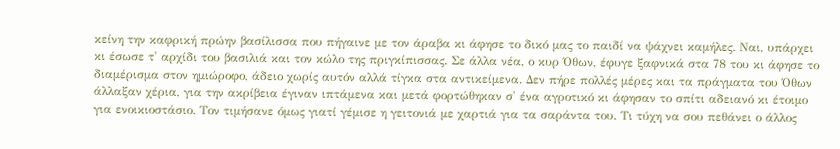κείνη την καφρική πρώην βασίλισσα που πήγαινε με τον άραβα κι άφησε το δικό μας το παιδί να ψάχνει καμήλες. Ναι, υπάρχει κι έσωσε τ' αρχίδι του βασιλιά και τον κώλο της πριγκίπισσας. Σε άλλα νέα, ο κυρ Όθων, έφυγε ξαφνικά στα 78 του κι άφησε το διαμέρισμα στον ημιώροφο, άδειο χωρίς αυτόν αλλά τίγκα στα αντικείμενα. Δεν πήρε πολλές μέρες και τα πράγματα του Όθων άλλαξαν χέρια, για την ακρίβεια έγιναν ιπτάμενα και μετά φορτώθηκαν σ' ένα αγροτικό κι άφησαν το σπίτι αδειανό κι έτοιμο για ενοικιοστάσιο. Τον τιμήσανε όμως γιατί γέμισε η γειτονιά με χαρτιά για τα σαράντα του. Τι τύχη να σου πεθάνει ο άλλος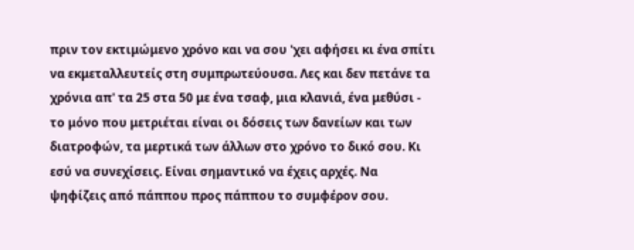πριν τον εκτιμώμενο χρόνο και να σου 'χει αφήσει κι ένα σπίτι να εκμεταλλευτείς στη συμπρωτεύουσα. Λες και δεν πετάνε τα χρόνια απ' τα 25 στα 50 με ένα τσαφ, μια κλανιά, ένα μεθύσι - το μόνο που μετριέται είναι οι δόσεις των δανείων και των διατροφών, τα μερτικά των άλλων στο χρόνο το δικό σου. Κι εσύ να συνεχίσεις. Είναι σημαντικό να έχεις αρχές. Να ψηφίζεις από πάππου προς πάππου το συμφέρον σου.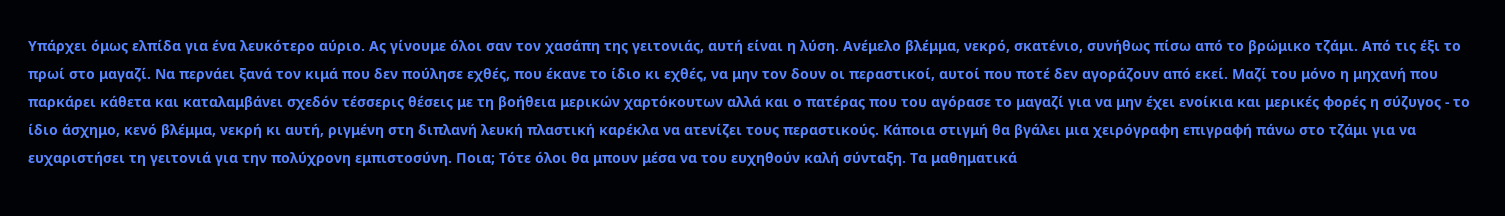Υπάρχει όμως ελπίδα για ένα λευκότερο αύριο. Ας γίνουμε όλοι σαν τον χασάπη της γειτονιάς, αυτή είναι η λύση. Ανέμελο βλέμμα, νεκρό, σκατένιο, συνήθως πίσω από το βρώμικο τζάμι. Από τις έξι το πρωί στο μαγαζί. Να περνάει ξανά τον κιμά που δεν πούλησε εχθές, που έκανε το ίδιο κι εχθές, να μην τον δουν οι περαστικοί, αυτοί που ποτέ δεν αγοράζουν από εκεί. Μαζί του μόνο η μηχανή που παρκάρει κάθετα και καταλαμβάνει σχεδόν τέσσερις θέσεις με τη βοήθεια μερικών χαρτόκουτων αλλά και ο πατέρας που του αγόρασε το μαγαζί για να μην έχει ενοίκια και μερικές φορές η σύζυγος - το ίδιο άσχημο, κενό βλέμμα, νεκρή κι αυτή, ριγμένη στη διπλανή λευκή πλαστική καρέκλα να ατενίζει τους περαστικούς. Κάποια στιγμή θα βγάλει μια χειρόγραφη επιγραφή πάνω στο τζάμι για να ευχαριστήσει τη γειτονιά για την πολύχρονη εμπιστοσύνη. Ποια; Τότε όλοι θα μπουν μέσα να του ευχηθούν καλή σύνταξη. Τα μαθηματικά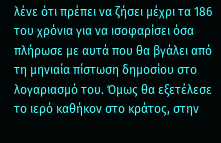λένε ότι πρέπει να ζήσει μέχρι τα 186 του χρόνια για να ισοφαρίσει όσα πλήρωσε με αυτά που θα βγάλει από τη μηνιαία πίστωση δημοσίου στο λογαριασμό του. Όμως θα εξετέλεσε το ιερό καθήκον στο κράτος, στην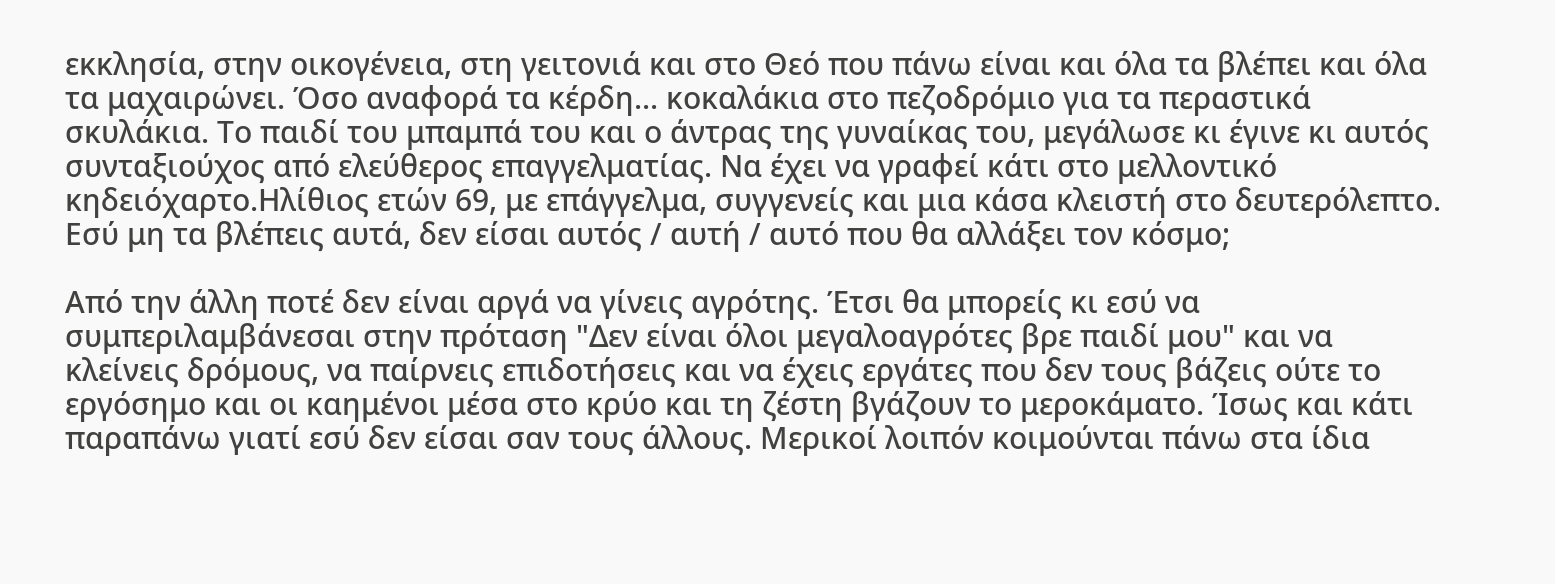εκκλησία, στην οικογένεια, στη γειτονιά και στο Θεό που πάνω είναι και όλα τα βλέπει και όλα τα μαχαιρώνει. Όσο αναφορά τα κέρδη... κοκαλάκια στο πεζοδρόμιο για τα περαστικά σκυλάκια. Το παιδί του μπαμπά του και ο άντρας της γυναίκας του, μεγάλωσε κι έγινε κι αυτός συνταξιούχος από ελεύθερος επαγγελματίας. Να έχει να γραφεί κάτι στο μελλοντικό κηδειόχαρτο.Ηλίθιος ετών 69, με επάγγελμα, συγγενείς και μια κάσα κλειστή στο δευτερόλεπτο. Εσύ μη τα βλέπεις αυτά, δεν είσαι αυτός / αυτή / αυτό που θα αλλάξει τον κόσμο;

Από την άλλη ποτέ δεν είναι αργά να γίνεις αγρότης. Έτσι θα μπορείς κι εσύ να συμπεριλαμβάνεσαι στην πρόταση "Δεν είναι όλοι μεγαλοαγρότες βρε παιδί μου" και να κλείνεις δρόμους, να παίρνεις επιδοτήσεις και να έχεις εργάτες που δεν τους βάζεις ούτε το εργόσημο και οι καημένοι μέσα στο κρύο και τη ζέστη βγάζουν το μεροκάματο. Ίσως και κάτι παραπάνω γιατί εσύ δεν είσαι σαν τους άλλους. Μερικοί λοιπόν κοιμούνται πάνω στα ίδια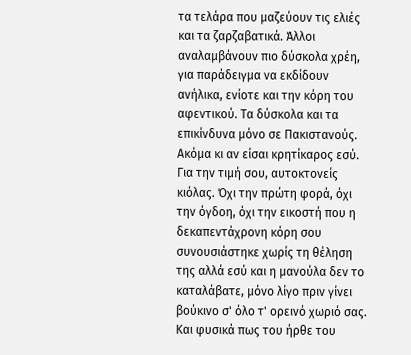τα τελάρα που μαζεύουν τις ελιές και τα ζαρζαβατικά. Άλλοι αναλαμβάνουν πιο δύσκολα χρέη, για παράδειγμα να εκδίδουν ανήλικα, ενίοτε και την κόρη του αφεντικού. Τα δύσκολα και τα επικίνδυνα μόνο σε Πακιστανούς. Ακόμα κι αν είσαι κρητίκαρος εσύ. Για την τιμή σου, αυτοκτονείς κιόλας. Όχι την πρώτη φορά, όχι την όγδοη, όχι την εικοστή που η δεκαπεντάχρονη κόρη σου συνουσιάστηκε χωρίς τη θέληση της αλλά εσύ και η μανούλα δεν το καταλάβατε, μόνο λίγο πριν γίνει βούκινο σ' όλο τ' ορεινό χωριό σας. Και φυσικά πως του ήρθε του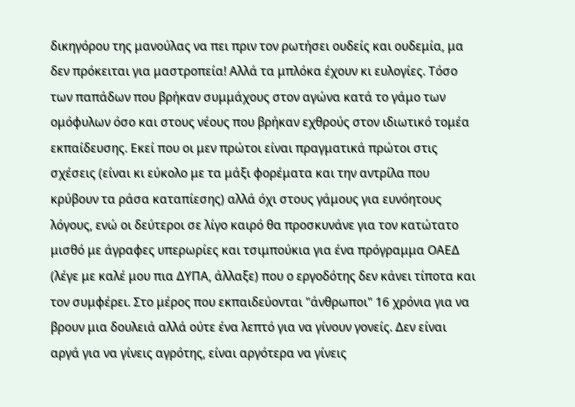δικηγόρου της μανούλας να πει πριν τον ρωτήσει ουδείς και ουδεμία, μα δεν πρόκειται για μαστροπεία! Αλλά τα μπλόκα έχουν κι ευλογίες. Τόσο των παπάδων που βρήκαν συμμάχους στον αγώνα κατά το γάμο των ομόφυλων όσο και στους νέους που βρήκαν εχθρούς στον ιδιωτικό τομέα εκπαίδευσης. Εκεί που οι μεν πρώτοι είναι πραγματικά πρώτοι στις σχέσεις (είναι κι εύκολο με τα μάξι φορέματα και την αντρίλα που κρύβουν τα ράσα καταπίεσης) αλλά όχι στους γάμους για ευνόητους λόγους, ενώ οι δεύτεροι σε λίγο καιρό θα προσκυνάνε για τον κατώτατο μισθό με άγραφες υπερωρίες και τσιμπούκια για ένα πρόγραμμα ΟΑΕΔ (λέγε με καλέ μου πια ΔΥΠΑ, άλλαξε) που ο εργοδότης δεν κάνει τίποτα και τον συμφέρει. Στο μέρος που εκπαιδεύονται "άνθρωποι" 16 χρόνια για να βρουν μια δουλειά αλλά ούτε ένα λεπτό για να γίνουν γονείς. Δεν είναι αργά για να γίνεις αγρότης, είναι αργότερα να γίνεις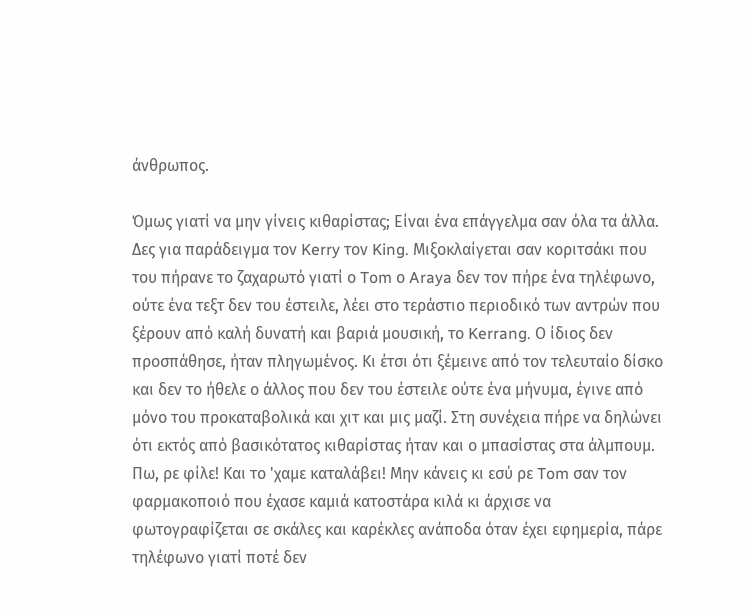άνθρωπος.

Όμως γιατί να μην γίνεις κιθαρίστας; Είναι ένα επάγγελμα σαν όλα τα άλλα. Δες για παράδειγμα τον Kerry τον King. Μιξοκλαίγεται σαν κοριτσάκι που του πήρανε το ζαχαρωτό γιατί ο Tom ο Araya δεν τον πήρε ένα τηλέφωνο, ούτε ένα τεξτ δεν του έστειλε, λέει στο τεράστιο περιοδικό των αντρών που ξέρουν από καλή δυνατή και βαριά μουσική, το Kerrang. Ο ίδιος δεν προσπάθησε, ήταν πληγωμένος. Κι έτσι ότι ξέμεινε από τον τελευταίο δίσκο και δεν το ήθελε ο άλλος που δεν του έστειλε ούτε ένα μήνυμα, έγινε από μόνο του προκαταβολικά και χιτ και μις μαζί. Στη συνέχεια πήρε να δηλώνει ότι εκτός από βασικότατος κιθαρίστας ήταν και ο μπασίστας στα άλμπουμ. Πω, ρε φίλε! Και το 'χαμε καταλάβει! Μην κάνεις κι εσύ ρε Tom σαν τον φαρμακοποιό που έχασε καμιά κατοστάρα κιλά κι άρχισε να φωτογραφίζεται σε σκάλες και καρέκλες ανάποδα όταν έχει εφημερία, πάρε τηλέφωνο γιατί ποτέ δεν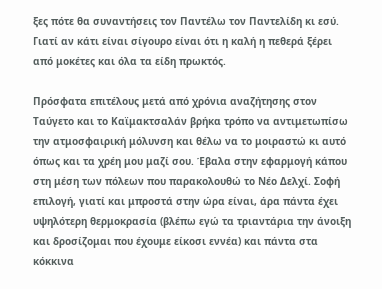ξες πότε θα συναντήσεις τον Παντέλω τον Παντελίδη κι εσύ. Γιατί αν κάτι είναι σίγουρο είναι ότι η καλή η πεθερά ξέρει από μοκέτες και όλα τα είδη πρωκτός.

Πρόσφατα επιτέλους μετά από χρόνια αναζήτησης στον Ταύγετο και το Καϊμακτσαλάν βρήκα τρόπο να αντιμετωπίσω την ατμοσφαιρική μόλυνση και θέλω να το μοιραστώ κι αυτό όπως και τα χρέη μου μαζί σου. Έβαλα στην εφαρμογή κάπου στη μέση των πόλεων που παρακολουθώ το Νέο Δελχί. Σοφή επιλογή, γιατί και μπροστά στην ώρα είναι, άρα πάντα έχει υψηλότερη θερμοκρασία (βλέπω εγώ τα τριαντάρια την άνοιξη και δροσίζομαι που έχουμε είκοσι εννέα) και πάντα στα κόκκινα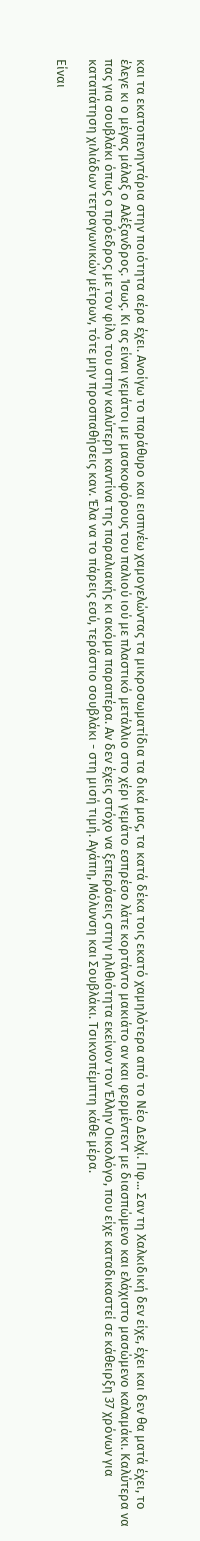και τα εκατοπενηντάρια στην ποιότητα αέρα έχει. Ανοίγω το παράθυρο και εισπνέω χαμογελώντας τα μικροσωματίδια τα δικά μας, τα κατά δέκα τοις εκατό χαμηλότερα από το Νέο Δελχί. Πφ... Σαν τη Χαλκιδική δεν είχε, έχει και δεν θα ματά έχει, το έλεγε κι ο μέγας μάλαξ ο Αλέξανδρος. Ίσως. Κι ας είναι γεμάτοι με μασκοφόρους του παλιού ιού με πλαστικό μετάλλιο στο χέρι γεμάτο εσπρέσο λάτε κορτάντο μακιάτο αν και φερμέντεντ με διασπώμενο και ελάχιστο μασώμενο καλαμάκι. Καλύτερα να πας για σουβλάκι όπως ο πρόεδρος με τον φίλο του στην καλύτερη καντίνα της παραλιακής κι ακόμα παραπέρα. Αν δεν έχεις στόχο να ξεπεράσεις στην ηλιθιότητα εκείνον τον Έλλην Οικολόγο, που είχε καταδικαστεί σε κάθειρξη 37 χρόνων για καταπάτηση χιλιάδων τετραγωνικών μέτρων, τότε μην προσπαθήσεις καν. Έλα να το πάρεις εσύ, τεράστιο σουβλάκι - στη μισή τιμή. Αγάπη, Μόλυνση και Σουβλάκι. Τσικνοπέμπτη κάθε μέρα.

Είναι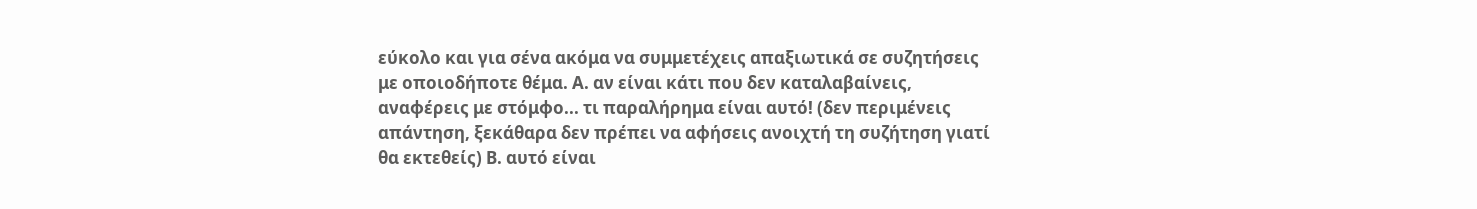εύκολο και για σένα ακόμα να συμμετέχεις απαξιωτικά σε συζητήσεις με οποιοδήποτε θέμα. Α. αν είναι κάτι που δεν καταλαβαίνεις, αναφέρεις με στόμφο... τι παραλήρημα είναι αυτό! (δεν περιμένεις απάντηση, ξεκάθαρα δεν πρέπει να αφήσεις ανοιχτή τη συζήτηση γιατί θα εκτεθείς) Β. αυτό είναι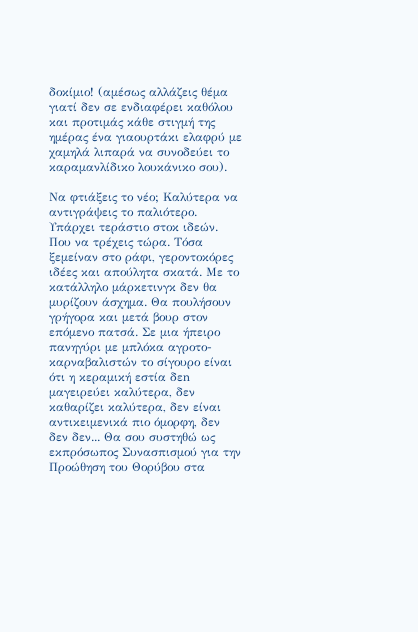δοκίμιο! (αμέσως αλλάζεις θέμα γιατί δεν σε ενδιαφέρει καθόλου και προτιμάς κάθε στιγμή της ημέρας ένα γιαουρτάκι ελαφρύ με χαμηλά λιπαρά να συνοδεύει το καραμανλίδικο λουκάνικο σου).

Να φτιάξεις το νέο; Καλύτερα να αντιγράψεις το παλιότερο. Υπάρχει τεράστιο στοκ ιδεών. Που να τρέχεις τώρα. Τόσα ξεμείναν στο ράφι, γεροντοκόρες ιδέες και απούλητα σκατά. Με το κατάλληλο μάρκετινγκ δεν θα μυρίζουν άσχημα. Θα πουλήσουν γρήγορα και μετά βουρ στον επόμενο πατσά. Σε μια ήπειρο πανηγύρι με μπλόκα αγροτο-καρναβαλιστών το σίγουρο είναι ότι η κεραμική εστία δεn μαγειρεύει καλύτερα, δεν καθαρίζει καλύτερα, δεν είναι αντικειμενικά πιο όμορφη, δεν δεν δεν... Θα σου συστηθώ ως εκπρόσωπος Συνασπισμού για την Προώθηση του Θορύβου στα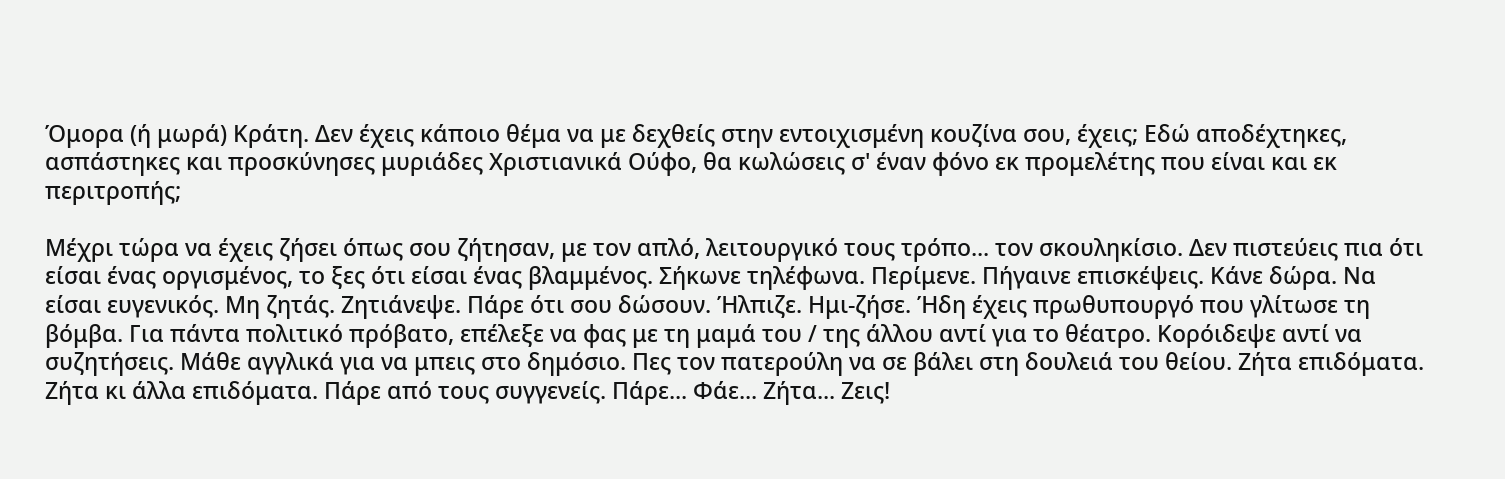Όμορα (ή μωρά) Κράτη. Δεν έχεις κάποιο θέμα να με δεχθείς στην εντοιχισμένη κουζίνα σου, έχεις; Εδώ αποδέχτηκες, ασπάστηκες και προσκύνησες μυριάδες Χριστιανικά Ούφο, θα κωλώσεις σ' έναν φόνο εκ προμελέτης που είναι και εκ περιτροπής;

Μέχρι τώρα να έχεις ζήσει όπως σου ζήτησαν, με τον απλό, λειτουργικό τους τρόπο... τον σκουληκίσιο. Δεν πιστεύεις πια ότι είσαι ένας οργισμένος, το ξες ότι είσαι ένας βλαμμένος. Σήκωνε τηλέφωνα. Περίμενε. Πήγαινε επισκέψεις. Κάνε δώρα. Να είσαι ευγενικός. Μη ζητάς. Ζητιάνεψε. Πάρε ότι σου δώσουν. Ήλπιζε. Ημι-ζήσε. Ήδη έχεις πρωθυπουργό που γλίτωσε τη βόμβα. Για πάντα πολιτικό πρόβατο, επέλεξε να φας με τη μαμά του / της άλλου αντί για το θέατρο. Κορόιδεψε αντί να συζητήσεις. Μάθε αγγλικά για να μπεις στο δημόσιο. Πες τον πατερούλη να σε βάλει στη δουλειά του θείου. Ζήτα επιδόματα. Ζήτα κι άλλα επιδόματα. Πάρε από τους συγγενείς. Πάρε... Φάε... Ζήτα... Ζεις!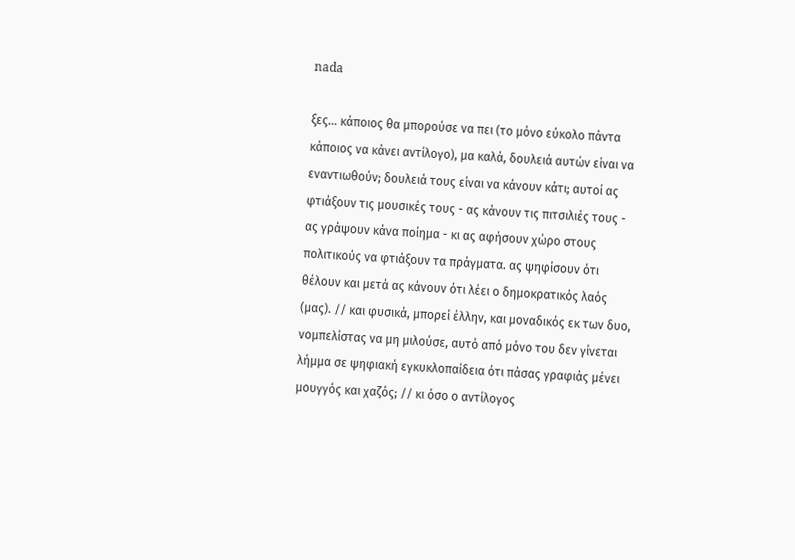nada

ξες... κάποιος θα μπορούσε να πει (το μόνο εύκολο πάντα κάποιος να κάνει αντίλογο), μα καλά, δουλειά αυτών είναι να εναντιωθούν; δουλειά τους είναι να κάνουν κάτι; αυτοί ας φτιάξουν τις μουσικές τους - ας κάνουν τις πιτσιλιές τους - ας γράψουν κάνα ποίημα - κι ας αφήσουν χώρο στους πολιτικούς να φτιάξουν τα πράγματα. ας ψηφίσουν ότι θέλουν και μετά ας κάνουν ότι λέει ο δημοκρατικός λαός (μας). // και φυσικά, μπορεί έλλην, και μοναδικός εκ των δυο, νομπελίστας να μη μιλούσε, αυτό από μόνο του δεν γίνεται λήμμα σε ψηφιακή εγκυκλοπαίδεια ότι πάσας γραφιάς μένει μουγγός και χαζός; // κι όσο ο αντίλογος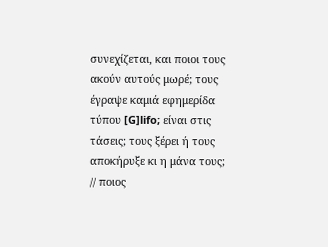συνεχίζεται, και ποιοι τους ακούν αυτούς μωρέ; τους έγραψε καμιά εφημερίδα τύπου [G]lifo; είναι στις τάσεις; τους ξέρει ή τους αποκήρυξε κι η μάνα τους; // ποιος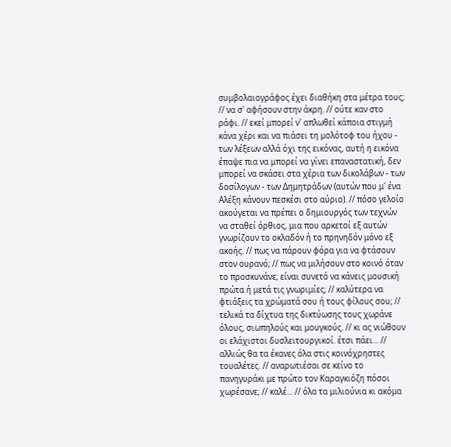συμβολαιογράφος έχει διαθήκη στα μέτρα τους; // να σ' αφήσουν στην άκρη. // ούτε καν στο ράφι. // εκεί μπορεί ν' απλωθεί κάποια στιγμή κάνα χέρι και να πιάσει τη μολότοφ του ήχου - των λέξεων αλλά όχι της εικόνας, αυτή η εικόνα έπαψε πια να μπορεί να γίνει επαναστατική, δεν μπορεί να σκάσει στα χέρια των δικολάβων - των δοσίλογων - των Δημητράδων (αυτών που μ' ένα Αλέξη κάνουν πεσκέσι στο αύριο). // πόσο γελοίο ακούγεται να πρέπει ο δημιουργός των τεχνών να σταθεί όρθιος, μια που αρκετοί εξ αυτών γνωρίζουν το οκλαδόν ή το πρηνηδόν μόνο εξ ακοής. // πως να πάρουν φόρα για να φτάσουν στον ουρανό; // πως να μιλήσουν στο κοινό όταν το προσκυνάνε; είναι συνετό να κάνεις μουσική πρώτα ή μετά τις γνωριμίες; // καλύτερα να φτιάξεις τα χρώματά σου ή τους φίλους σου; // τελικά τα δίχτυα της δικτύωσης τους χωράνε όλους, σιωπηλούς και μουγκούς. // κι ας νιώθουν οι ελάχιστοι δυσλειτουργικοί. έτσι πάει... // αλλιώς θα τα έκανες όλα στις κοινόχρηστες τουαλέτες. // αναρωτιέσαι σε κείνο το πανηγυράκι με πρώτο τον Καραγκιόζη πόσοι χωρέσανε; // καλέ... // όλα τα μιλιούνια κι ακόμα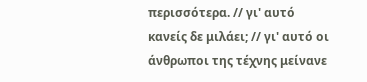περισσότερα. // γι' αυτό κανείς δε μιλάει; // γι' αυτό οι άνθρωποι της τέχνης μείνανε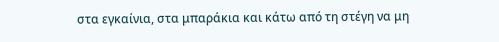στα εγκαίνια, στα μπαράκια και κάτω από τη στέγη να μη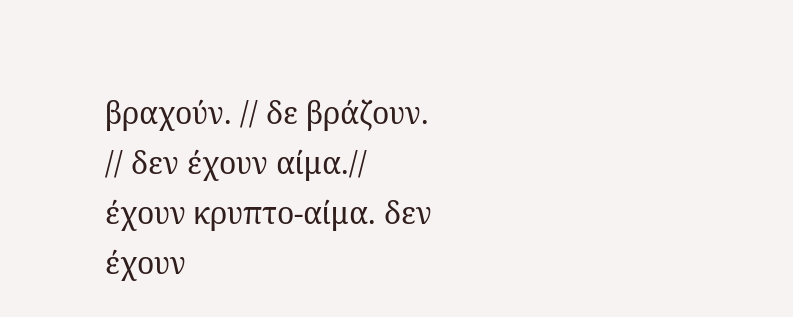βραχούν. // δε βράζουν. // δεν έχουν αίμα.//  έχουν κρυπτο-αίμα. δεν έχουν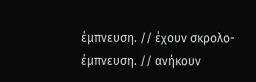έμπνευση. // έχουν σκρολο-έμπνευση. // ανήκουν